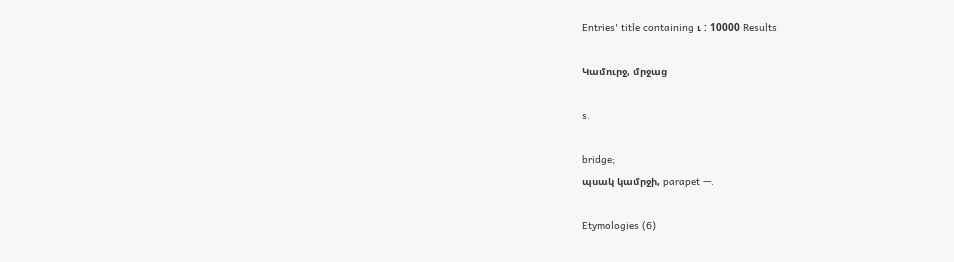Entries' title containing ւ : 10000 Results

Կամուրջ, մրջաց

s.

bridge;
պսակ կամրջի, parapet —.

Etymologies (6)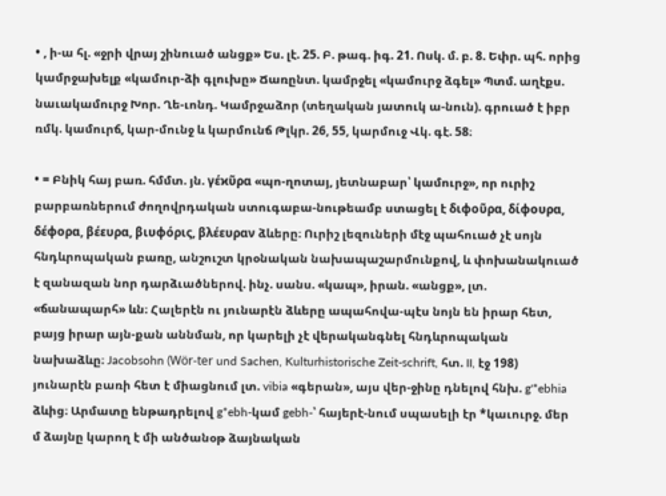• , ի-ա հլ. «ջրի վրայ շինուած անցք» Ես. լէ. 25. Բ. թագ. իգ. 21. Ոսկ. մ. բ. 8. Եփր. պհ. որից կամրջախելք «կամուր-ձի գլուխը» Ճառընտ. կամրջել «կամուրջ ձգել» Պտմ. աղէքս. նաւակամուրջ Խոր. Ղե-ւոնդ. Կամրջաձոր (տեղական յատուկ ա-նուն). գրուած է իբր ռմկ. կամուրճ, կար-մունջ և կարմունճ Թլկր. 26, 55, կարմուջ Վկ. գէ. 58։

• = Բնիկ հայ բառ. հմմտ. յն. γέϰῦρα «պո-ղոտայ, յետնաբար՝ կամուրջ», որ ուրիշ բարբառներում ժողովրդական ստուգաբա-նութեամբ ստացել է διφοῦρα, δίφουρα, δέφορα, βέευρα, βιυφόρις, βλέευραν ձևերը։ Ուրիշ լեզուների մէջ պահուած չէ սոյն հնդևրոպական բառը, անշուշտ կրօնական նախապաշարմունքով, և փոխանակուած է զանազան նոր դարձւածներով. ինչ. սանս. «կապ», իրան. «անցք», լտ. «ճանապարհ» ևն։ Հալերէն ու յունարէն ձևերը ապահովա-պէս նոյն են իրար հետ, բայց իրար այն-քան աննման, որ կարելի չէ վերականգնել հնդևրոպական նախաձևը։ Jacobsohn (Wör-ter und Sachen, Kulturhistorische Zeit-schrift, հտ. II, էջ 198) յունարէն բառի հետ է միացնում լտ. vibia «գերան», այս վեր-ջինը դնելով հնխ. g'*ebhia ձևից։ Արմատը ենթադրելով g*ebh-կամ gebh-՝ հայերէ-նում սպասելի էր *կաւուրջ. մեր մ ձայնը կարող է մի անծանօթ ձայնական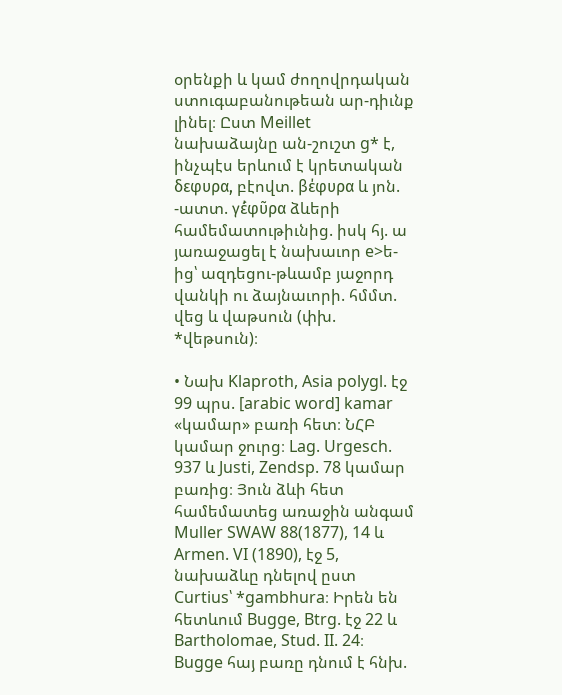օրենքի և կամ ժողովրդական ստուգաբանութեան ար-դիւնք լինել։ Ըստ Meillet նախաձայնը ան-շուշտ g* է, ինչպէս երևում է կրետական δεφυρα, բէովտ. βέφυρα և յոն. -ատտ. γέ́φῦρα ձևերի համեմատութիւնից. իսկ հյ. ա յառաջացել է նախաւոր e>ե-ից՝ ազդեցու-թևամբ յաջորդ վանկի ու ձայնաւորի. հմմտ. վեց և վաթսուն (փխ. *վեթսուն)։

• Նախ Klaproth, Asia polygl. էջ 99 պրս. [arabic word] kamar «կամար» բառի հետ։ ՆՀԲ կամար ջուրց։ Lag. Urgesch. 937 և Justi, Zendsp. 78 կամար բառից։ Յուն ձևի հետ համեմատեց առաջին անգամ Muller SWAW 88(1877), 14 և Armen. VI (1890), էջ 5, նախաձևը դնելով ըստ Curtius՝ *gambhura։ Իրեն են հետևում Bugge, Btrg. էջ 22 և Bartholomae, Stud. II. 24։ Bugge հայ բառը դնում է հնխ.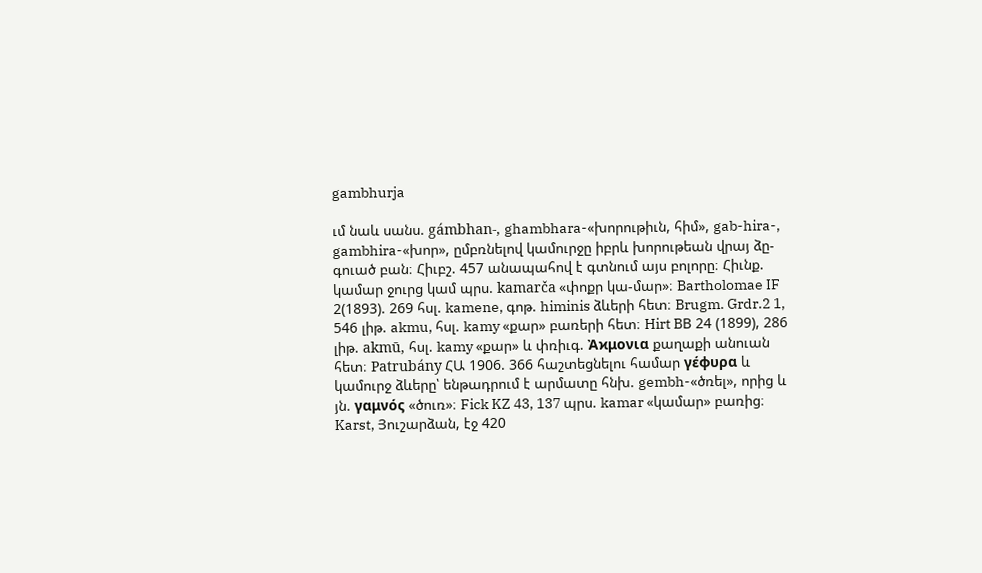gambhurja

ւմ նաև սանս. gámbhan-, ghambhara-«խորութիւն, հիմ», gab-hira-, gambhira-«խոր», ըմբռնելով կամուրջը իբրև խորութեան վրայ ձը-գուած բան։ Հիւբշ. 457 անապահով է գտնում այս բոլորը։ Հիւնք. կամար ջուրց կամ պրս. kamarča «փոքր կա-մար»։ Bartholomae IF 2(1893). 269 հսլ. kamene, գոթ. himinis ձևերի հետ։ Brugm. Grdr.2 1, 546 լիթ. akmu, հսլ. kamy «քար» բառերի հետ։ Hirt BВ 24 (1899), 286 լիթ. akmū, հսլ. kamy «քար» և փռիւգ. Ἀϰμονια քաղաքի անուան հետ։ Patrubány ՀԱ 1906. 366 հաշտեցնելու համար γέφυρα և կամուրջ ձևերը՝ ենթադրում է արմատը հնխ. gembh-«ծռել», որից և յն. γαμνός «ծուռ»։ Fick KZ 43, 137 պրս. kamar «կամար» բառից։ Karst, Յուշարձան, էջ 420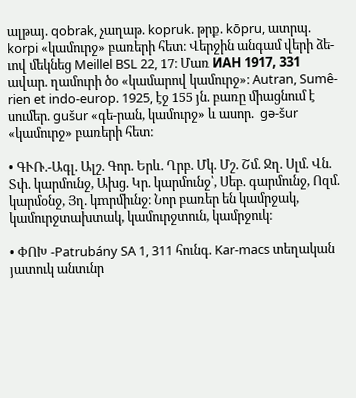ալթայ. qobrak, չաղաթ. kopruk. թրք. kōpru, ատրպ. korpi «կամուրջ» բառերի հետ։ Վերջին անգամ վերի ձե-ւով մեկնեց Meillel BSL 22, 17։ Մառ ИАН 1917, 331 ավար. ղամուրի ծօ «կամարով կամուրջ»։ Autran, Sumê-rien et indo-europ. 1925, էջ 155 յն. բառը միացնում է սումեր. gušur «գե-րան, կամուրջ» և ասոր.  gə-šur «կամուրջ» բառերի հետ։

• ԳՒՌ.-Ագլ. Ալշ. Գոր. Երև. Ղրբ. Մկ. Մշ. Շմ. Ջղ. Սլմ. Վն. Տփ. կարմունջ, Ախց. Կր. կարմունջ՝, Սեբ. գարմունջ, Ոզմ. կարմօնջ, Յղ. կmրմիւնջ։ Նոր բառեր են կամրջակ, կամուրջտախտակ, կամուրջտուն, կամրջուկ։

• ՓՈԽ -Patrubány SA 1, 311 հունգ. Kar-macs տեղական յատուկ անտւնր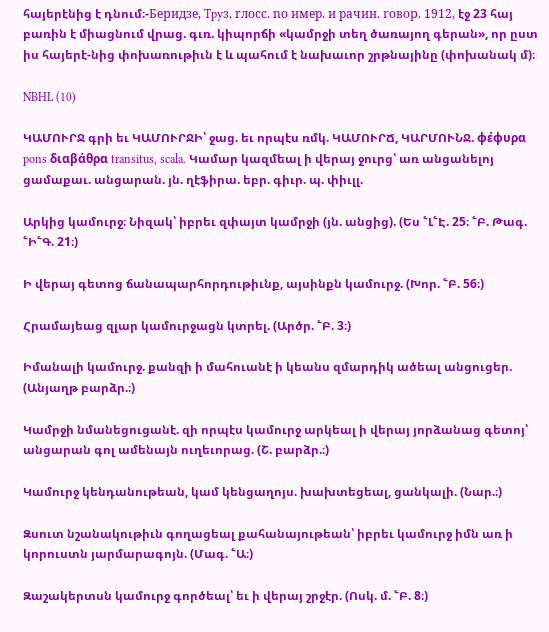հայերէնից է դնում։-Бeридзe, Tpyз. rлоcс. nо имep. и paчин. говор. 1912, էջ 23 հայ բառին է միացնում վրաց. գւռ. կիպորճի «կամրջի տեղ ծառայող գերան», որ ըստ իս հայերէ-նից փոխառութիւն է և պահում է նախաւոր շրթնայինը (փոխանակ մ)։

NBHL (10)

ԿԱՄՈՒՐՋ գրի եւ ԿԱՄՈՒՐՋԻ՝ ջաց. եւ որպէս ռմկ. ԿԱՄՈՒՐՃ, ԿԱՐՄՈՒՆՋ. φέφυρα pons διαβάθρα transitus, scala. Կամար կազմեալ ի վերայ ջուրց՝ առ անցանելոյ ցամաքաւ. անցարան. յն. ղէֆիրա. եբր. գիւր. պ. փիւլլ.

Արկից կամուրջ։ Նիզակ՝ իբրեւ զփայտ կամրջի (յն. անցից). (Ես ՟Լ՟Է. 25։ ՟Բ. Թագ. ՟Ի՟Գ. 21։)

Ի վերայ գետոց ճանապարհորդութիւնք, այսինքն կամուրջ. (Խոր. ՟Բ. 56։)

Հրամայեաց զլար կամուրջացն կտրել. (Արծր. ՟Բ. 3։)

Իմանալի կամուրջ. քանզի ի մահուանէ ի կեանս զմարդիկ ածեալ անցուցեր. (Անյաղթ բարձր.։)

Կամրջի նմանեցուցանէ. զի որպէս կամուրջ արկեալ ի վերայ յորձանաց գետոյ՝ անցարան գոլ ամենայն ուղեւորաց. (Շ. բարձր.։)

Կամուրջ կենդանութեան, կամ կենցաղոյս. խախտեցեալ, ցանկալի. (Նար.։)

Զսուտ նշանակութիւն գողացեալ քահանայութեան՝ իբրեւ կամուրջ իմն առ ի կորուստն յարմարագոյն. (Մագ. ՟Ա։)

Զաշակերտսն կամուրջ գործեալ՝ եւ ի վերայ շրջէր. (Ոսկ. մ. ՟Բ. 8։)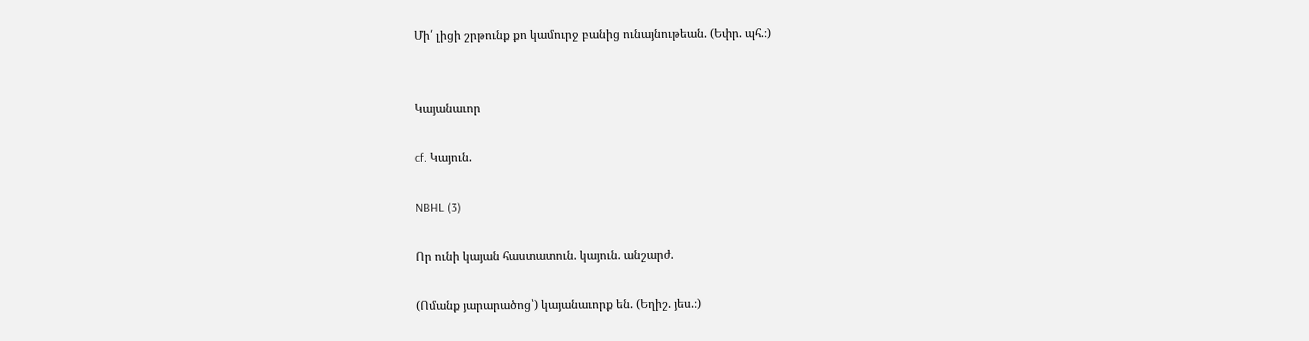Մի՛ լիցի շրթունք քո կամուրջ բանից ունայնութեան. (Եփր. պհ.։)


Կայանաւոր

cf. Կայուն.

NBHL (3)

Որ ունի կայան հաստատուն. կայուն. անշարժ.

(Ոմանք յարարածոց՝) կայանաւորք են. (Եղիշ. յես.։)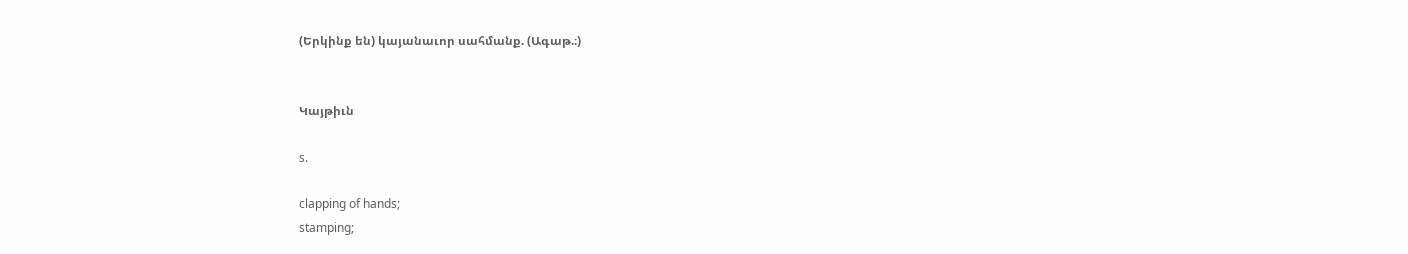(Երկինք են) կայանաւոր սահմանք. (Ագաթ.։)


Կայթիւն

s.

clapping of hands;
stamping;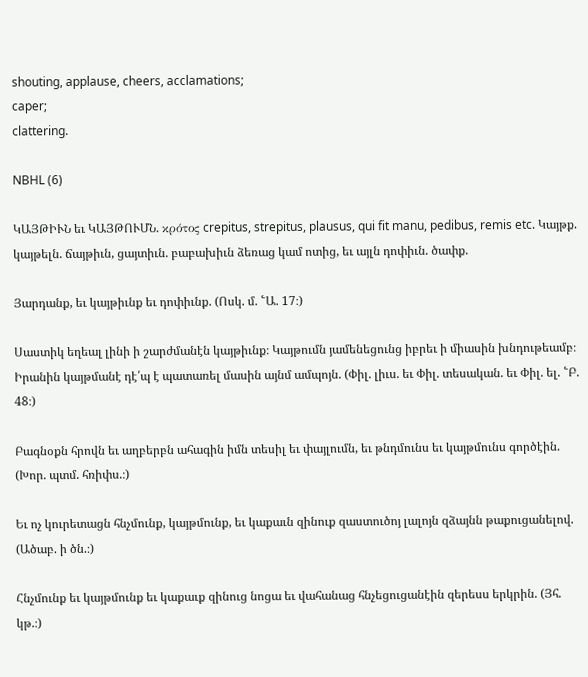shouting, applause, cheers, acclamations;
caper;
clattering.

NBHL (6)

ԿԱՅԹԻՒՆ եւ ԿԱՅԹՈՒՄՆ. κρότος crepitus, strepitus, plausus, qui fit manu, pedibus, remis etc. Կայթք. կայթելն. ճայթիւն, ցայտիւն. բաբախիւն ձեռաց կամ ոտից, եւ այլն դոփիւն. ծափք.

Յարդանք, եւ կայթիւնք եւ դոփիւնք. (Ոսկ. մ. ՟Ա. 17։)

Սաստիկ եղեալ լինի ի շարժմանէն կայթիւնք։ Կայթումն յամենեցունց իբրեւ ի միասին խնդութեամբ։ Իրանին կայթմանէ դէ՛պ է պատառել մասին այնմ ամպոյն. (Փիլ. լիւս. եւ Փիլ. տեսական. եւ Փիլ. ել. ՟Բ. 48։)

Բագնօքն հրովն եւ աղբերբն ահագին իմն տեսիլ եւ փայլումն, եւ թնդմունս եւ կայթմունս գործէին. (Խոր. պտմ. հռիփս.։)

Եւ ոչ կուրետացն հնչմունք, կայթմունք, եւ կաքաւն զինուք զաստուծոյ լալոյն զձայնն թաքուցանելով. (Ածաբ. ի ծն.։)

Հնչմունք եւ կայթմունք եւ կաքաւք զինուց նոցա եւ վահանաց հնչեցուցանէին զերեսս երկրին. (Յհ. կթ.։)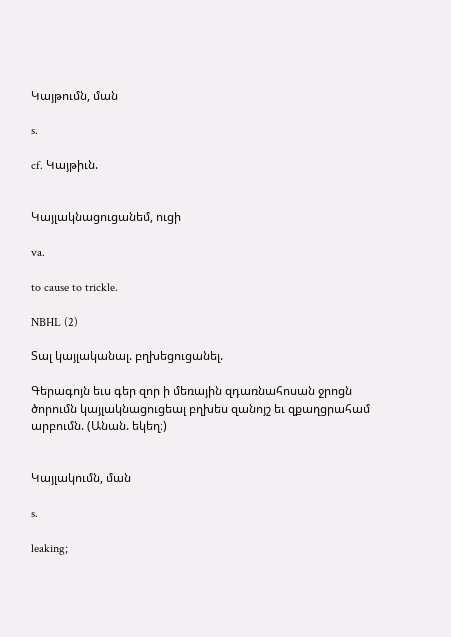Կայթումն, ման

s.

cf. Կայթիւն.


Կայլակնացուցանեմ, ուցի

va.

to cause to trickle.

NBHL (2)

Տալ կայլականալ. բղխեցուցանել.

Գերագոյն եւս գեր զոր ի մեռային զդառնահոսան ջրոցն ծորումն կայլակնացուցեալ բղխես զանոյշ եւ զքաղցրահամ արբումն. (Անան. եկեղ։)


Կայլակումն, ման

s.

leaking;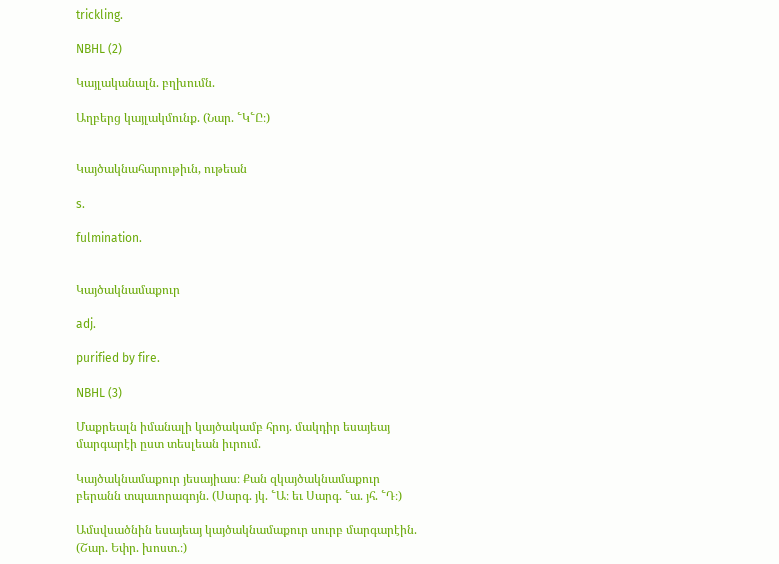trickling.

NBHL (2)

Կայլականալն. բղխումն.

Աղբերց կայլակմունք. (Նար. ՟Կ՟Ը։)


Կայծակնահարութիւն, ութեան

s.

fulmination.


Կայծակնամաքուր

adj.

purified by fire.

NBHL (3)

Մաքրեալն իմանալի կայծակամբ հրոյ. մակդիր եսայեայ մարգարէի ըստ տեսլեան իւրում.

Կայծակնամաքուր յեսայիաս։ Քան զկայծակնամաքուր բերանն տպաւորագոյն. (Սարգ. յկ. ՟Ա։ եւ Սարգ. ՟ա. յհ. ՟Դ։)

Ամսվսածնին եսայեայ կայծակնամաքուր սուրբ մարգարէին. (Շար. Եփր. խոստ.։)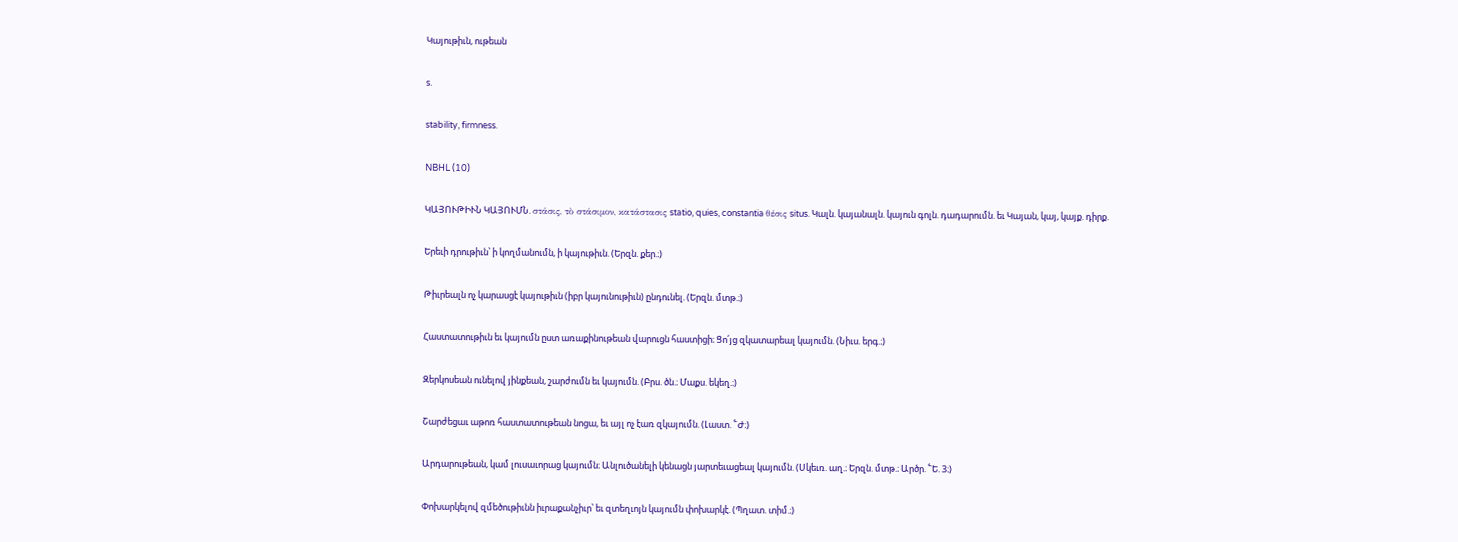Կայութիւն, ութեան

s.

stability, firmness.

NBHL (10)

ԿԱՅՈՒԹԻՒՆ ԿԱՅՈՒՄՆ. στάσις, τὸ στάσιμον, κατάστασις statio, quies, constantia θέσις situs. Կալն. կայանալն. կայուն գոլն. դադարումն. եւ Կայան, կայ, կայք. դիրք.

Երեւի դրութիւն՝ ի կողմանումն, ի կայութիւն. (Երզն. քեր.։)

Թիւրեալն ոչ կարասցէ կայութիւն (իբր կայունութիւն) ընդունել. (Երզն. մտթ.։)

Հաստատութիւն եւ կայումն ըստ առաքինութեան վարուցն հաստիցի։ Ցո՛յց զկատարեալ կայումն. (Նիւս. երգ.։)

Զերկոսեան ունելով յինքեան, շարժումն եւ կայումն. (Բրս. ծն.։ Մաքս. եկեղ.։)

Շարժեցաւ աթոռ հաստատութեան նոցա, եւ այլ ոչ էառ զկայումն. (Լաստ. ՟Ժ։)

Արդարութեան, կամ լուսաւորաց կայումն։ Անլուծանելի կենացն յարտեւացեալ կայումն. (Սկեւռ. աղ.։ Երզն. մտթ.։ Արծր. ՟Ե. 3։)

Փոխարկելով զմեծութիւնն իւրաքանչիւր՝ եւ զտեղւոյն կայումն փոխարկէ. (Պղատ. տիմ.։)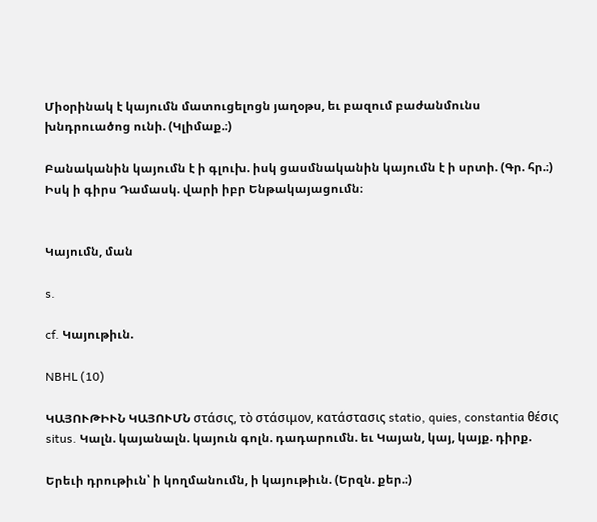Միօրինակ է կայումն մատուցելոցն յաղօթս, եւ բազում բաժանմունս խնդրուածոց ունի. (Կլիմաք.։)

Բանականին կայումն է ի գլուխ. իսկ ցասմնականին կայումն է ի սրտի. (Գր. հր.։) Իսկ ի գիրս Դամասկ. վարի իբր Ենթակայացումն։


Կայումն, ման

s.

cf. Կայութիւն.

NBHL (10)

ԿԱՅՈՒԹԻՒՆ ԿԱՅՈՒՄՆ στάσις, τὸ στάσιμον, κατάστασις statio, quies, constantia θέσις situs. Կալն. կայանալն. կայուն գոլն. դադարումն. եւ Կայան, կայ, կայք. դիրք.

Երեւի դրութիւն՝ ի կողմանումն, ի կայութիւն. (Երզն. քեր.։)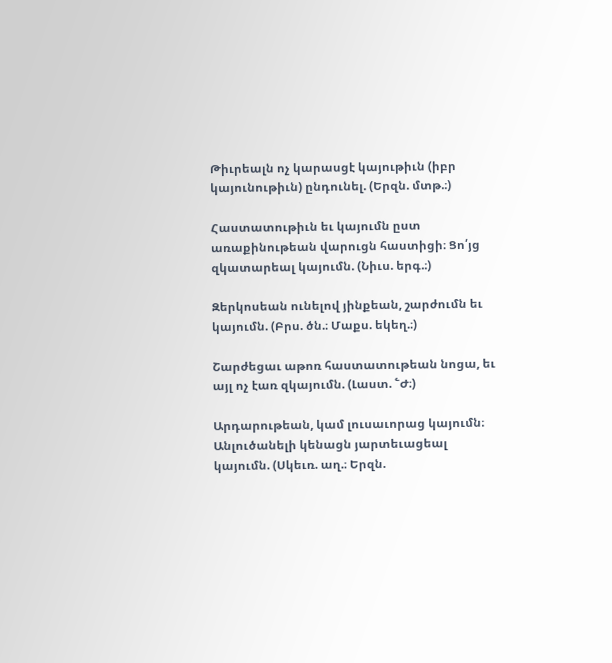Թիւրեալն ոչ կարասցէ կայութիւն (իբր կայունութիւն) ընդունել. (Երզն. մտթ.։)

Հաստատութիւն եւ կայումն ըստ առաքինութեան վարուցն հաստիցի։ Ցո՛յց զկատարեալ կայումն. (Նիւս. երգ.։)

Զերկոսեան ունելով յինքեան, շարժումն եւ կայումն. (Բրս. ծն.։ Մաքս. եկեղ.։)

Շարժեցաւ աթոռ հաստատութեան նոցա, եւ այլ ոչ էառ զկայումն. (Լաստ. ՟Ժ։)

Արդարութեան, կամ լուսաւորաց կայումն։ Անլուծանելի կենացն յարտեւացեալ կայումն. (Սկեւռ. աղ.։ Երզն.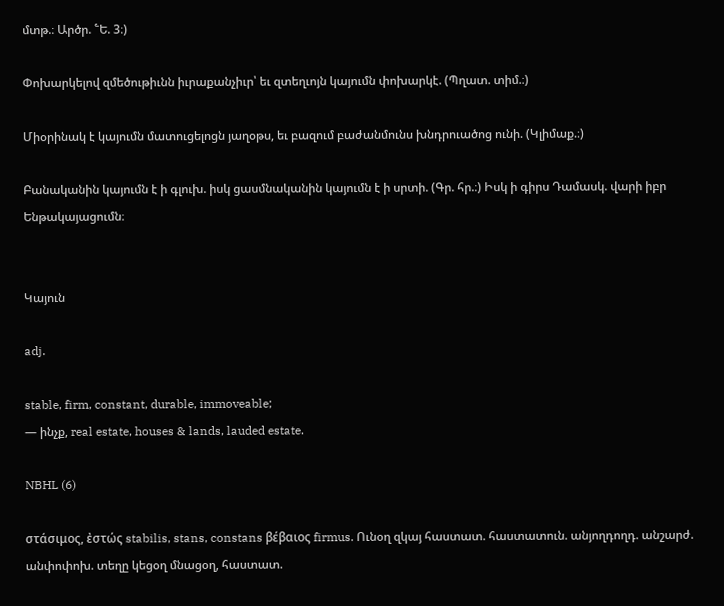մտթ.։ Արծր. ՟Ե. 3։)

Փոխարկելով զմեծութիւնն իւրաքանչիւր՝ եւ զտեղւոյն կայումն փոխարկէ. (Պղատ. տիմ.։)

Միօրինակ է կայումն մատուցելոցն յաղօթս, եւ բազում բաժանմունս խնդրուածոց ունի. (Կլիմաք.։)

Բանականին կայումն է ի գլուխ. իսկ ցասմնականին կայումն է ի սրտի. (Գր. հր.։) Իսկ ի գիրս Դամասկ. վարի իբր Ենթակայացումն։


Կայուն

adj.

stable, firm, constant, durable, immoveable;
— ինչք, real estate, houses & lands, lauded estate.

NBHL (6)

στάσιμος, ἐστώς stabilis, stans, constans βέβαιος firmus. Ունօղ զկայ հաստատ. հաստատուն. անյողդողդ. անշարժ. անփոփոխ. տեղը կեցօղ մնացօղ, հաստատ.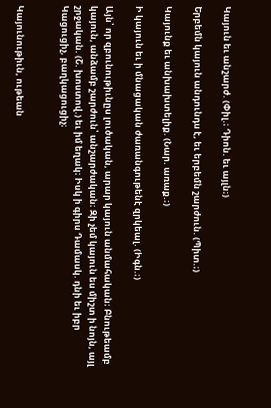Կայուն եւ անշարժ. (Փիլ.։ Դիոն. եւ այլն։)

Երբեմն կայուն անդունդս է, եւ երբեմն շարժուն. (Պիտ.։)

Կայունք եւ անխախտելիք. (Նար. առաք.։)

Ի կայուն եւ ի մնացական ժառանգութենէ զրկեալ. (Իգն.։)

Այն՝ որ զբունութիւնըս լուծական, արար կայուն անմահական։ Բնութեամբ կայուն, անձամբ շարժուն՝ անշարժական։ Զի չեմ կայուն ես միշտ ի նոյն, այլ շրջական. (Շ. խոստով.) եւ իմ եղակ։ Իսկ ի գիրս Դամասկ. դնի եւ իբր Կացուցիչ, բաղկացուցիչ։


Կայունութիւն, ութեան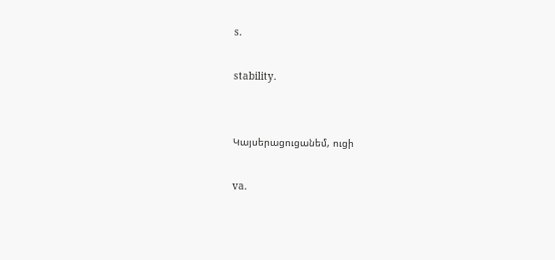s.

stability.


Կայսերացուցանեմ, ուցի

va.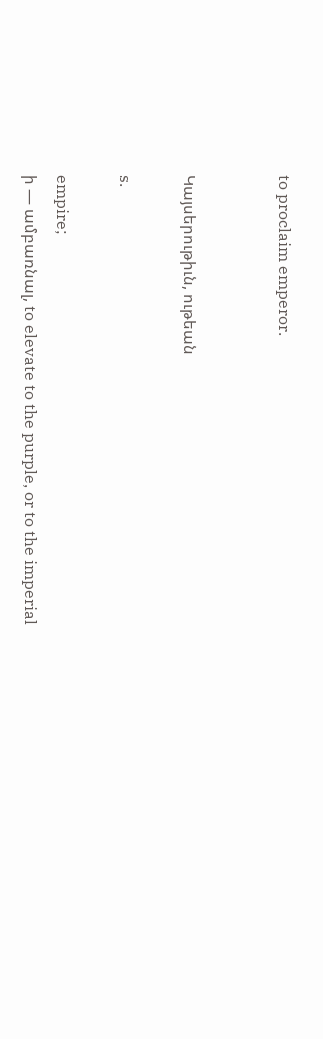to proclaim emperor.


Կայսերութիւն, ութեան

s.

empire;
ի — ամբառնալ, to elevate to the purple, or to the imperial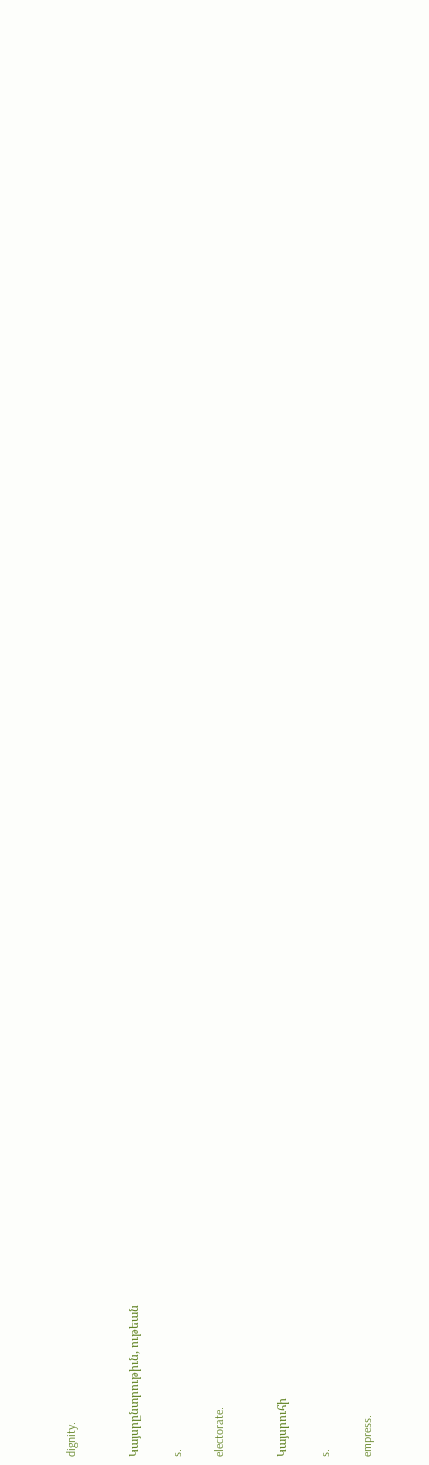dignity.


Կայսրընտրութիւն, ութեան

s.

electorate.


Կայսրուհի

s.

empress.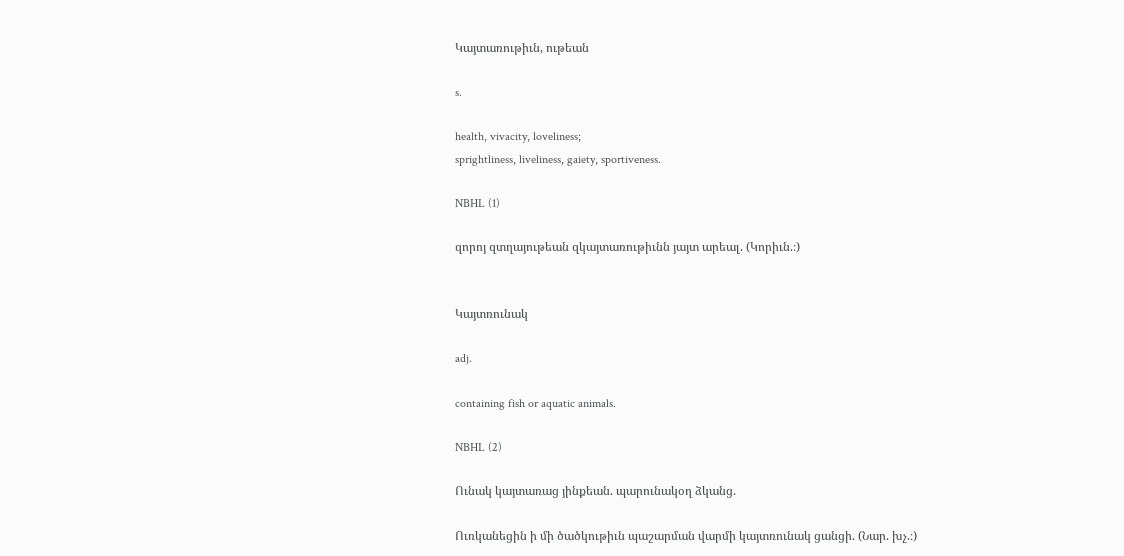Կայտառութիւն, ութեան

s.

health, vivacity, loveliness;
sprightliness, liveliness, gaiety, sportiveness.

NBHL (1)

զորոյ զտղայութեան զկայտառութիւնն յայտ արեալ. (Կորիւն.։)


Կայտռունակ

adj.

containing fish or aquatic animals.

NBHL (2)

Ունակ կայտառաց յինքեան. պարունակօղ ձկանց.

Ուռկանեցին ի մի ծածկութիւն պաշարման վարմի կայտռունակ ցանցի. (Նար. խչ.։)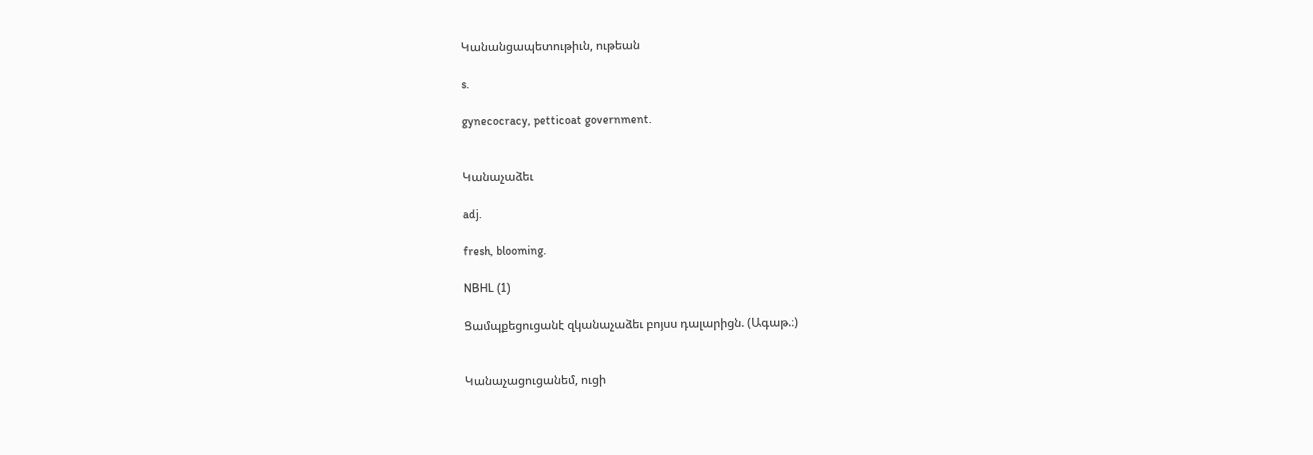Կանանցապետութիւն, ութեան

s.

gynecocracy, petticoat government.


Կանաչաձեւ

adj.

fresh, blooming.

NBHL (1)

Ցամպքեցուցանէ զկանաչաձեւ բոյսս դալարիցն. (Ագաթ.։)


Կանաչացուցանեմ, ուցի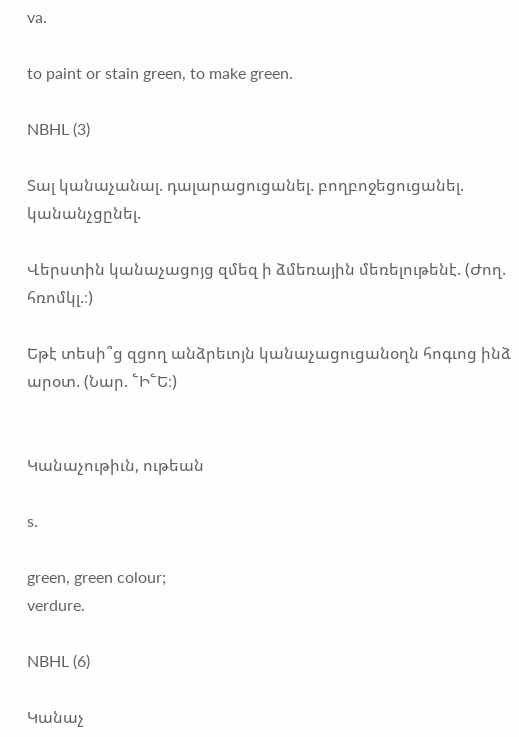va.

to paint or stain green, to make green.

NBHL (3)

Տալ կանաչանալ. դալարացուցանել. բողբոջեցուցանել. կանանչցընել.

Վերստին կանաչացոյց զմեզ ի ձմեռային մեռելութենէ. (Ժող. հռոմկլ.։)

Եթէ տեսի՞ց զցող անձրեւոյն կանաչացուցանօղն հոգւոց ինձ արօտ. (Նար. ՟Ի՟Ե։)


Կանաչութիւն, ութեան

s.

green, green colour;
verdure.

NBHL (6)

Կանաչ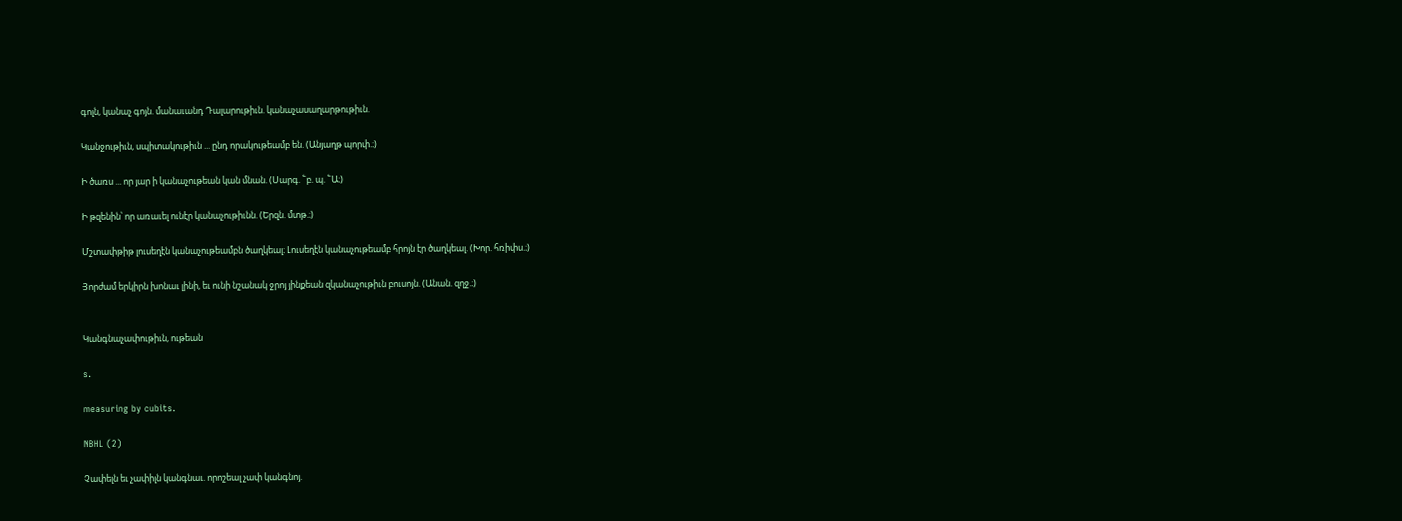գոլն, կանաչ գոյն. մանաւանդ Դալարութիւն. կանաչասաղարթութիւն.

Կանջութիւն, սպիտակութիւն ... ընդ որակութեամբ են. (Անյաղթ պորփ.։)

Ի ծառս ... որ յար ի կանաչութեան կան մնան. (Սարգ. ՟բ. պ. ՟Ա։)

Ի թզենին՝ որ առաւել ունէր կանաչութիւնն. (Երզն. մտթ.։)

Մշտափթիթ լուսեղէն կանաչութեամբն ծաղկեալ։ Լուսեղէն կանաչութեամբ հրոյն էր ծաղկեալ. (Խոր. հռիփս.։)

Յորժամ երկիրն խոնաւ լինի, եւ ունի նշանակ ջրոյ յինքեան զկանաչութիւն բուսոյն. (Անան. զղջ.։)


Կանգնաչափութիւն, ութեան

s.

measuring by cubits.

NBHL (2)

Չափելն եւ չափիլն կանգնաւ. որոշեալ չափ կանգնոյ.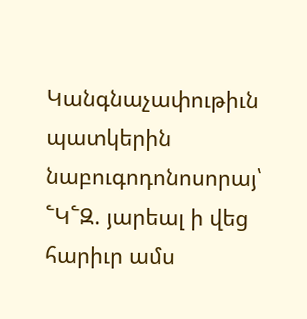Կանգնաչափութիւն պատկերին նաբուգոդոնոսորայ՝ ՟Կ՟Զ. յարեալ ի վեց հարիւր ամս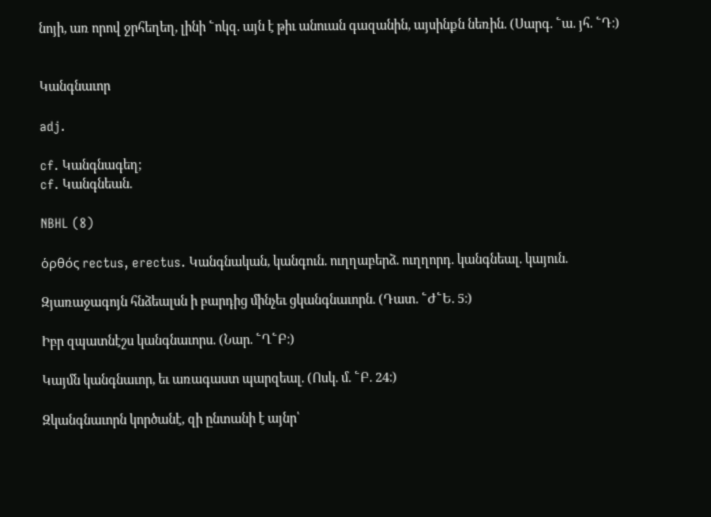նոյի, առ որով ջրհեղեղ, լինի ՟ոկզ. այն է թիւ անուան գազանին, այսինքն նեռին. (Սարգ. ՟ա. յհ. ՟Դ։)


Կանգնաւոր

adj.

cf. Կանգնագեղ;
cf. Կանգնեան.

NBHL (8)

ὁρθός rectus, erectus. Կանգնական, կանգուն. ուղղաբերձ. ուղղորդ. կանգնեալ. կայուն.

Զյառաջագոյն հնձեալսն ի բարդից մինչեւ ցկանգնաւորն. (Դատ. ՟Ժ՟Ե. 5։)

Իբր զպատնէշս կանգնաւորս. (Նար. ՟Ղ՟Բ։)

Կայմն կանգնաւոր, եւ առագաստ պարզեալ. (Ոսկ. մ. ՟Բ. 24։)

Զկանգնաւորն կործանէ, զի ընտանի է այնր՝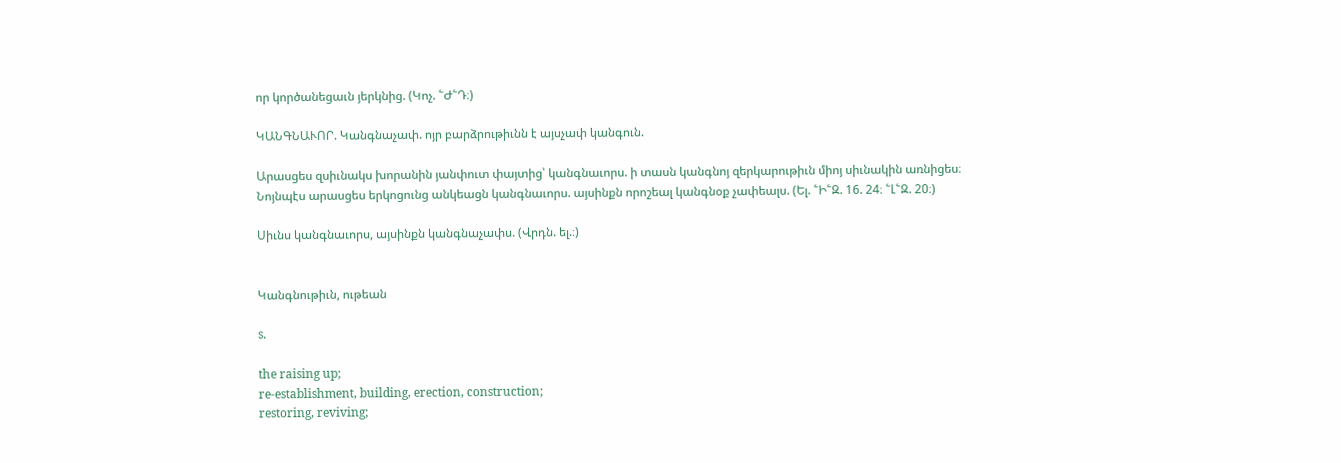որ կործանեցաւն յերկնից. (Կոչ. ՟Ժ՟Դ։)

ԿԱՆԳՆԱՒՈՐ. Կանգնաչափ. ոյր բարձրութիւնն է այսչափ կանգուն.

Արասցես զսիւնակս խորանին յանփուտ փայտից՝ կանգնաւորս. ի տասն կանգնոյ զերկարութիւն միոյ սիւնակին առնիցես։ Նոյնպէս արասցես երկոցունց անկեացն կանգնաւորս. այսինքն որոշեալ կանգնօք չափեալս. (Ել. ՟Ի՟Զ. 16. 24։ ՟Լ՟Զ. 20։)

Սիւնս կանգնաւորս, այսինքն կանգնաչափս. (Վրդն. ել.։)


Կանգնութիւն, ութեան

s.

the raising up;
re-establishment, building, erection, construction;
restoring, reviving;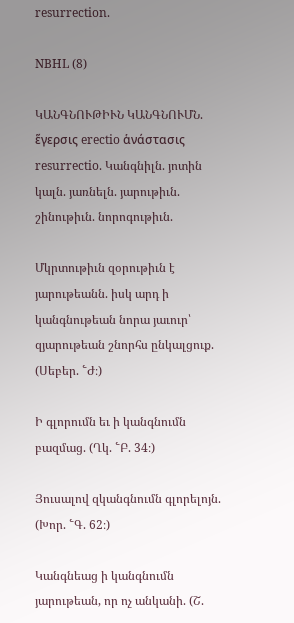resurrection.

NBHL (8)

ԿԱՆԳՆՈՒԹԻՒՆ ԿԱՆԳՆՈՒՄՆ. ἕγερσις erectio ἁνάστασις resurrectio. Կանգնիլն. յոտին կալն. յառնելն. յարութիւն. շինութիւն. նորոգութիւն.

Մկրտութիւն զօրութիւն է յարութեանն. իսկ արդ ի կանգնութեան նորա յաւուր՝ զյարութեան շնորհս ընկալցուք. (Սեբեր. ՟Ժ։)

Ի գլորումն եւ ի կանգնումն բազմաց. (Ղկ. ՟Բ. 34։)

Յուսալով զկանգնումն գլորելոյն. (Խոր. ՟Գ. 62։)

Կանգնեաց ի կանգնումն յարութեան, որ ոչ անկանի. (Շ.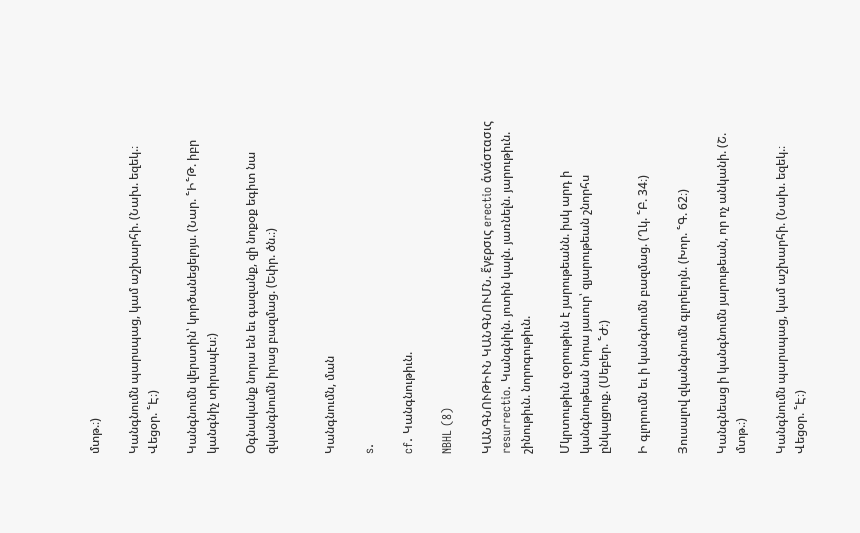մտթ.։)

Կանգնումն պարսպաց, կամ աշխարհի. (Նախ. եզեկ.։ Վեցօր. ՟Է։)

Կանգնումն վերստին՝ կործանեցելոյս. (Նար. ՟Ի՟Թ. իբր կանգնիչ տիրապէս։)

Օգնականք նորա են եւ գազանք, զի նոքօք եգիտ նա զկանգնումն իրաց բազմաց. (Եփր. ծն.։)


Կանգնումն, ման

s.

cf. Կանգնութիւն.

NBHL (8)

ԿԱՆԳՆՈՒԹԻՒՆ ԿԱՆԳՆՈՒՄՆ. ἕγερσις erectio ἁνάστασις resurrectio. Կանգնիլն. յոտին կալն. յառնելն. յարութիւն. շինութիւն. նորոգութիւն.

Մկրտութիւն զօրութիւն է յարութեանն. իսկ արդ ի կանգնութեան նորա յաւուր՝ զյարութեան շնորհս ընկալցուք. (Սեբեր. ՟Ժ։)

Ի գլորումն եւ ի կանգնումն բազմաց. (Ղկ. ՟Բ. 34։)

Յուսալով զկանգնումն գլորելոյն. (Խոր. ՟Գ. 62։)

Կանգնեաց ի կանգնումն յարութեան, որ ոչ անկանի. (Շ. մտթ.։)

Կանգնումն պարսպաց, կամ աշխարհի. (Նախ. եզեկ.։ Վեցօր. ՟Է։)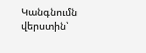Կանգնումն վերստին՝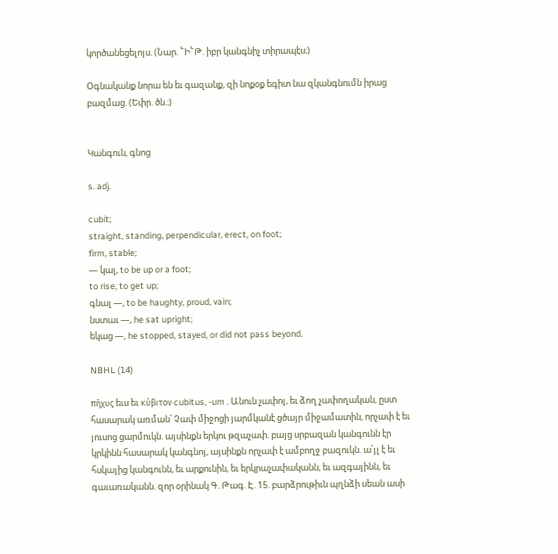կործանեցելոյս. (Նար. ՟Ի՟Թ. իբր կանգնիչ տիրապէս։)

Օգնականք նորա են եւ գազանք, զի նոքօք եգիտ նա զկանգնումն իրաց բազմաց. (Եփր. ծն.։)


Կանգուն, գնոց

s. adj.

cubit;
straight, standing, perpendicular, erect, on foot;
firm, stable;
— կալ, to be up or a foot;
to rise, to get up;
գնալ —, to be haughty, proud, vain;
նստաւ —, he sat upright;
եկաց —, he stopped, stayed, or did not pass beyond.

NBHL (14)

πῆχυς եւս եւ κύβιτον cubitus, -um . Անուն չափոյ, եւ ձող չափողական, ըստ հասարակ առման՝ Չափ միջոցի յարմկանէ ցծայր միջամատին, որչափ է եւ յուսոց ցարմուկն. այսինքն երկու թզաչափ. բայց սրբազան կանգունն էր կրկինն հասարակ կանգնոյ, այսինքն որչափ է ամբողջ բազուկն. ա՛յլ է եւ հսկայից կանգունն, եւ արքունին, եւ երկրաչափականն, եւ ազգայինն, եւ գաւառականն. զոր օրինակ Գ. Թագ. Է. 15. բարձրութիւն պղնձի սեան ասի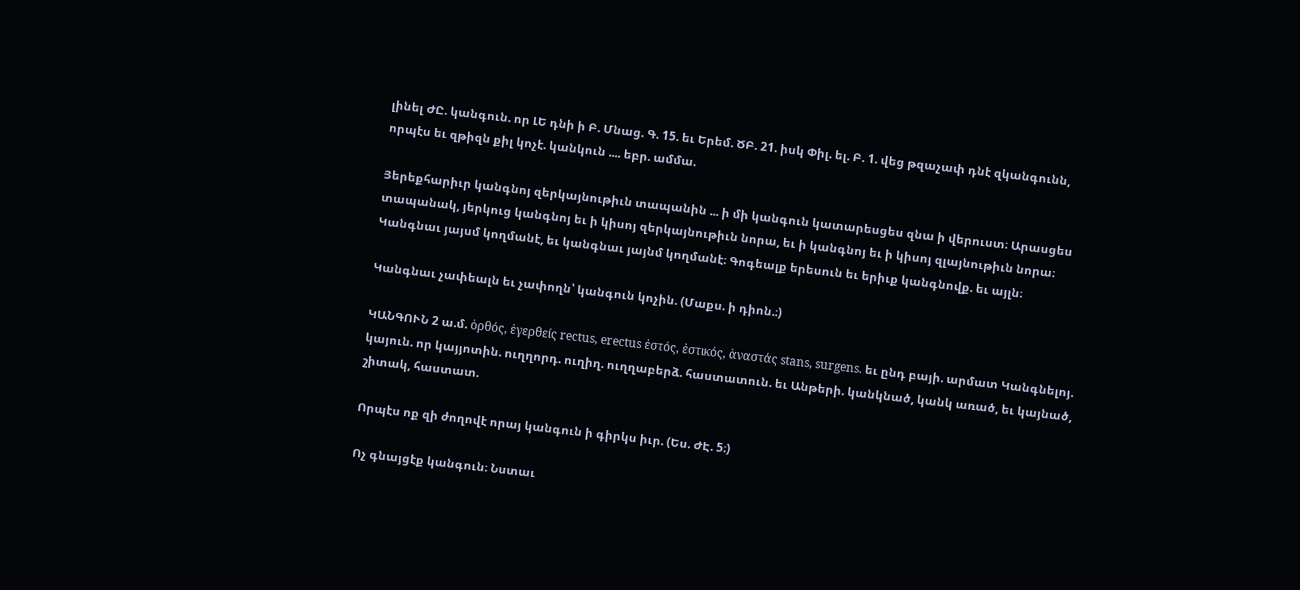լինել ԺԸ. կանգուն. որ ԼԵ դնի ի Բ. Մնաց. Գ. 15. եւ Երեմ. ԾԲ. 21. իսկ Փիլ. ել. Բ. 1. վեց թզաչափ դնէ զկանգունն, որպէս եւ զթիզն քիլ կոչէ. կանկուն .... եբր. ամմա.

Յերեքհարիւր կանգնոյ զերկայնութիւն տապանին ... ի մի կանգուն կատարեսցես զնա ի վերուստ։ Արասցես տապանակ, յերկուց կանգնոյ եւ ի կիսոյ զերկայնութիւն նորա, եւ ի կանգնոյ եւ ի կիսոյ զլայնութիւն նորա։ Կանգնաւ յայսմ կողմանէ, եւ կանգնաւ յայնմ կողմանէ։ Գոգեալք երեսուն եւ երիւք կանգնովք. եւ այլն։

Կանգնաւ չափեալն եւ չափողն՝ կանգուն կոչին. (Մաքս. ի դիոն.։)

ԿԱՆԳՈՒՆ 2 ա.մ. ὁρθός, ἑγερθείς rectus, erectus ἐστός, ἐστικός, ἁναστάς stans, surgens. եւ ընդ բայի. արմատ Կանգնելոյ. կայուն. որ կայյոտին. ուղղորդ. ուղիղ. ուղղաբերձ. հաստատուն. եւ Անթերի. կանկնած, կանկ առած, եւ կայնած, շիտակ, հաստատ.

Որպէս ոք զի ժողովէ որայ կանգուն ի գիրկս իւր. (Ես. ԺԷ. 5։)

Ոչ գնայցէք կանգուն։ Նստաւ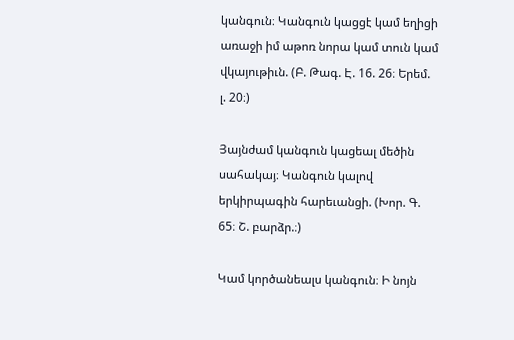կանգուն։ Կանգուն կացցէ կամ եղիցի առաջի իմ աթոռ նորա կամ տուն կամ վկայութիւն. (Բ. Թագ. Է. 16. 26։ Երեմ. լ. 20։)

Յայնժամ կանգուն կացեալ մեծին սահակայ։ Կանգուն կալով երկիրպագին հարեւանցի. (Խոր. Գ. 65։ Շ. բարձր.։)

Կամ կործանեալս կանգուն։ Ի նոյն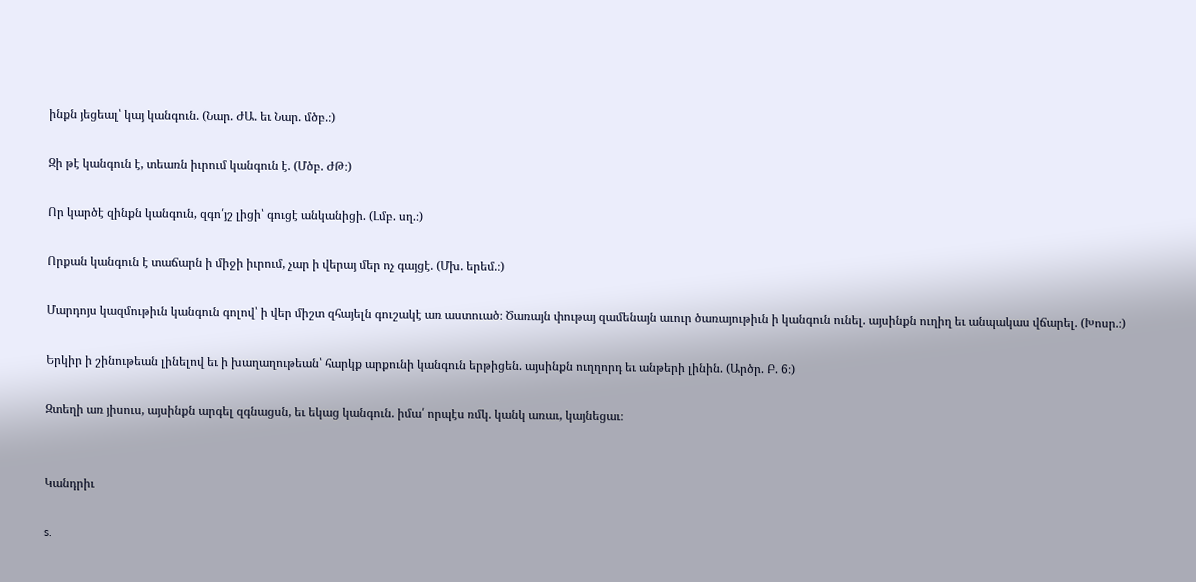ինքն յեցեալ՝ կայ կանգուն. (Նար. ԺԱ. եւ Նար. մծբ.։)

Զի թէ կանգուն է, տեառն իւրում կանգուն է. (Մծբ. ԺԹ։)

Որ կարծէ զինքն կանգուն, զգո՛յշ լիցի՝ գուցէ անկանիցի. (Լմբ. սղ.։)

Որքան կանգուն է տաճարն ի միջի իւրում, չար ի վերայ մեր ոչ գայցէ. (Մխ. երեմ.։)

Մարդոյս կազմութիւն կանգուն գոլով՝ ի վեր միշտ զհայելն գուշակէ առ աստուած։ Ծառայն փութայ զամենայն աւուր ծառայութիւն ի կանգուն ունել. այսինքն ուղիղ եւ անպակաս վճարել. (Խոսր.։)

Երկիր ի շինութեան լինելով եւ ի խաղաղութեան՝ հարկք արքունի կանգուն երթիցեն. այսինքն ուղղորդ եւ անթերի լինին. (Արծր. Բ. 6։)

Զտեղի առ յիսուս, այսինքն արգել զգնացսն, եւ եկաց կանգուն. իմա՛ որպէս ռմկ. կանկ առաւ, կայնեցաւ։


Կանդրիւ

s.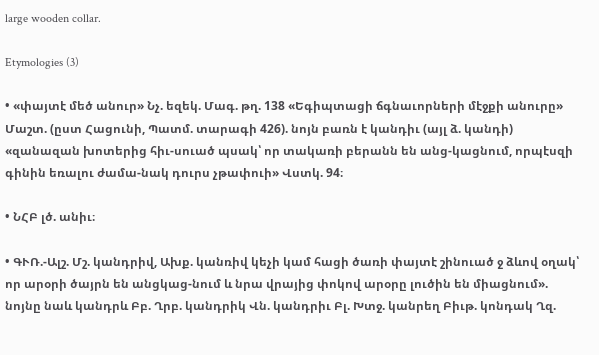large wooden collar.

Etymologies (3)

• «փայտէ մեծ անուր» Նչ. եզեկ. Մագ. թղ. 138 «Եգիպտացի ճգնաւորների մէջքի անուրը» Մաշտ. (ըստ Հացունի, Պատմ. տարագի 426). նոյն բառն է կանդիւ (այլ ձ. կանդի) «զանազան խոտերից հիւ-սուած պսակ՝ որ տակառի բերանն են անց-կացնում, որպէսզի գինին եռալու ժամա-նակ դուրս չթափուի» Վստկ. 94։

• ՆՀԲ լծ. անիւ։

• ԳՒՌ.-Ալշ. Մշ. կանդրիվ, Ախք. կանռիվ կեչի կամ հացի ծառի փայտէ շինուած ջ ձևով օղակ՝ որ արօրի ծայրն են անցկաց-նում և նրա վրայից փոկով արօրը լուծին են միացնում». նոյնը նաև կանդրև Բբ. Ղրբ. կանդրիկ Վն. կանդրիւ Բլ. Խտջ. կանրեղ Բիւթ. կոնդակ Ղզ.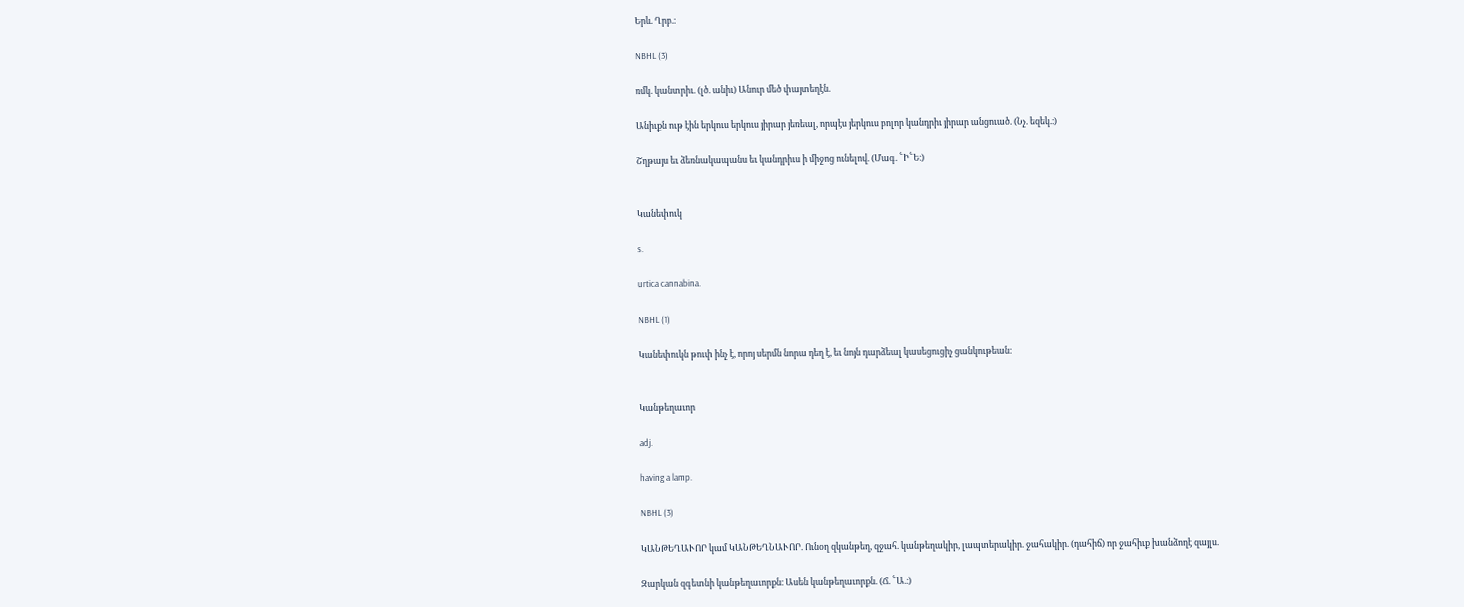Երև. Ղրբ.։

NBHL (3)

ռմկ. կանտրիւ. (լծ. անիւ) Անուր մեծ փայտեղէն.

Անիւքն ութ էին երկուս երկուս յիրար յեռեալ, որպէս յերկուս բոլոր կանդրիւ յիրար անցուած. (Նչ. եզեկ.։)

Շղթայս եւ ձեռնակապանս եւ կանդրիւս ի միջոց ունելով. (Մագ. ՟Ի՟Ե։)


Կանեփուկ

s.

urtica cannabina.

NBHL (1)

Կանեփուկն թուփ ինչ է, որոյ սերմն նորա դեղ է, եւ նոյն դարձեալ կասեցուցիչ ցանկութեան։


Կանթեղաւոր

adj.

having a lamp.

NBHL (3)

ԿԱՆԹԵՂԱՒՈՐ կամ ԿԱՆԹԵՂՆԱՒՈՐ. Ունօղ զկանթեղ, զջահ. կանթեղակիր, լապտերակիր. ջահակիր. (դահիճ) որ ջահիւք խանձողէ զայլս.

Զարկան զգետնի կանթեղաւորքն։ Ասեն կանթեղաւորքն. (Ճ. ՟Ա.։)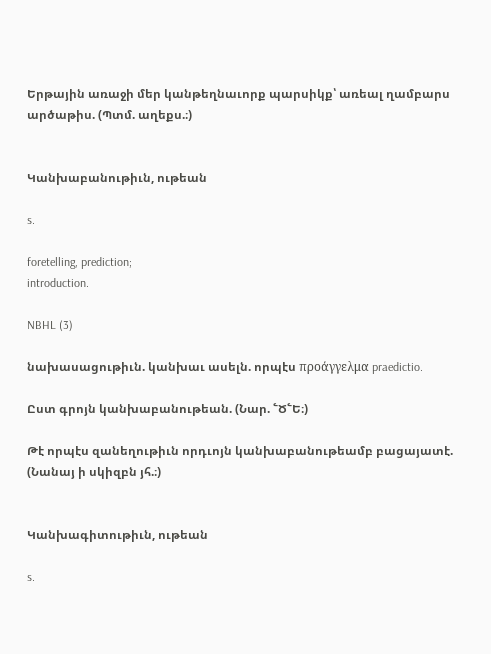Երթային առաջի մեր կանթեղնաւորք պարսիկք՝ առեալ ղամբարս արծաթիս. (Պտմ. աղեքս.։)


Կանխաբանութիւն, ութեան

s.

foretelling, prediction;
introduction.

NBHL (3)

նախասացութիւն. կանխաւ ասելն. որպէս προάγγελμα praedictio.

Ըստ գրոյն կանխաբանութեան. (Նար. ՟Ծ՟Ե։)

Թէ որպէս զանեղութիւն որդւոյն կանխաբանութեամբ բացայատէ. (Նանայ ի սկիզբն յհ.։)


Կանխագիտութիւն, ութեան

s.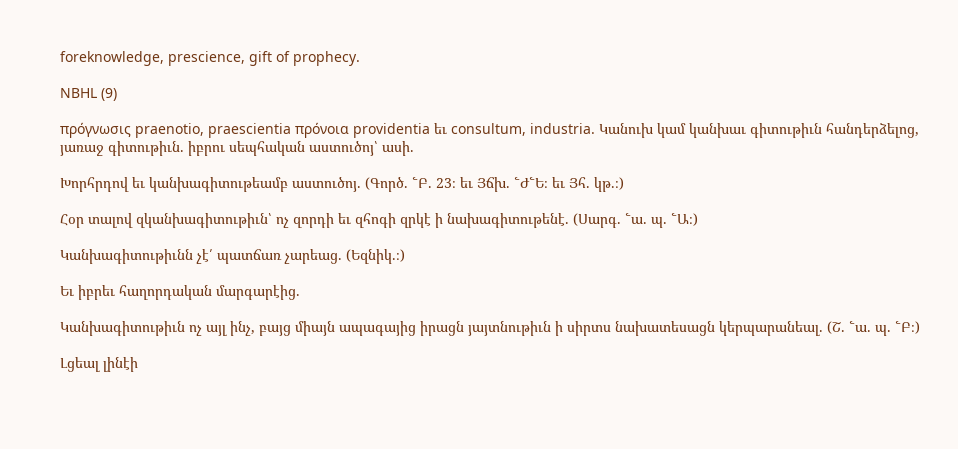foreknowledge, prescience, gift of prophecy.

NBHL (9)

πρόγνωσις praenotio, praescientia πρόνοια providentia եւ consultum, industria. Կանուխ կամ կանխաւ գիտութիւն հանդերձելոց, յառաջ գիտութիւն. իբրու սեպհական աստուծոյ՝ ասի.

Խորհրդով եւ կանխագիտութեամբ աստուծոյ. (Գործ. ՟Բ. 23։ եւ Յճխ. ՟Ժ՟Ե։ եւ Յհ. կթ.։)

Հօր տալով զկանխագիտութիւն՝ ոչ զորդի եւ զհոգի զրկէ ի նախագիտութենէ. (Սարգ. ՟ա. պ. ՟Ա։)

Կանխագիտութիւնն չէ՛ պատճառ չարեաց. (Եզնիկ.։)

Եւ իբրեւ հաղորդական մարգարէից.

Կանխագիտութիւն ոչ այլ ինչ, բայց միայն ապագայից իրացն յայտնութիւն ի սիրտս նախատեսացն կերպարանեալ. (Շ. ՟ա. պ. ՟Բ։)

Լցեալ լինէի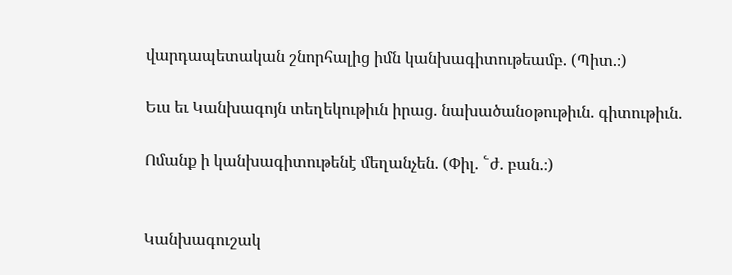վարդապետական շնորհալից իմն կանխագիտութեամբ. (Պիտ.։)

Եւս եւ Կանխագոյն տեղեկութիւն իրաց. նախածանօթութիւն. գիտութիւն.

Ոմանք ի կանխագիտութենէ մեղանչեն. (Փիլ. ՟ժ. բան.։)


Կանխագուշակ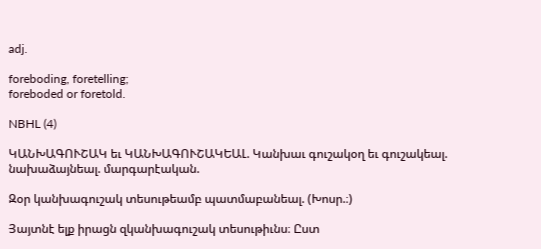adj.

foreboding, foretelling;
foreboded or foretold.

NBHL (4)

ԿԱՆԽԱԳՈՒՇԱԿ եւ ԿԱՆԽԱԳՈՒՇԱԿԵԱԼ. Կանխաւ գուշակօղ եւ գուշակեալ. նախաձայնեալ. մարգարէական.

Զօր կանխագուշակ տեսութեամբ պատմաբանեալ. (Խոսր.։)

Յայտնէ ելք իրացն զկանխագուշակ տեսութիւնս։ Ըստ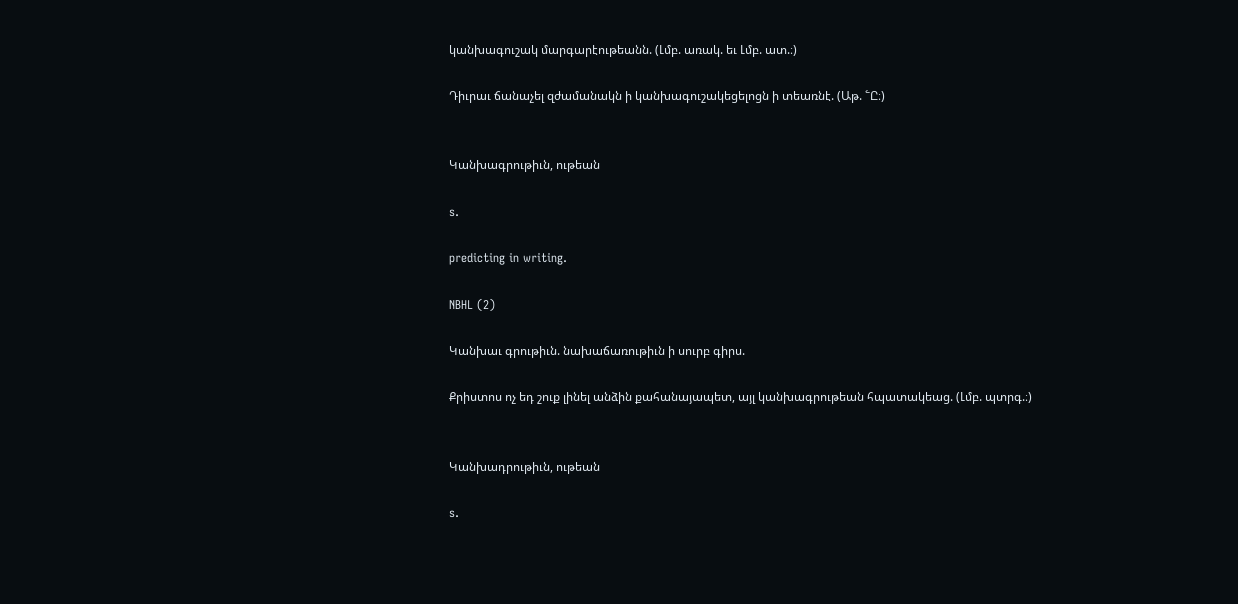կանխագուշակ մարգարէութեանն. (Լմբ. առակ. եւ Լմբ. ատ.։)

Դիւրաւ ճանաչել զժամանակն ի կանխագուշակեցելոցն ի տեառնէ. (Աթ. ՟Ը։)


Կանխագրութիւն, ութեան

s.

predicting in writing.

NBHL (2)

Կանխաւ գրութիւն. նախաճառութիւն ի սուրբ գիրս.

Քրիստոս ոչ եդ շուք լինել անձին քահանայապետ, այլ կանխագրութեան հպատակեաց. (Լմբ. պտրգ.։)


Կանխադրութիւն, ութեան

s.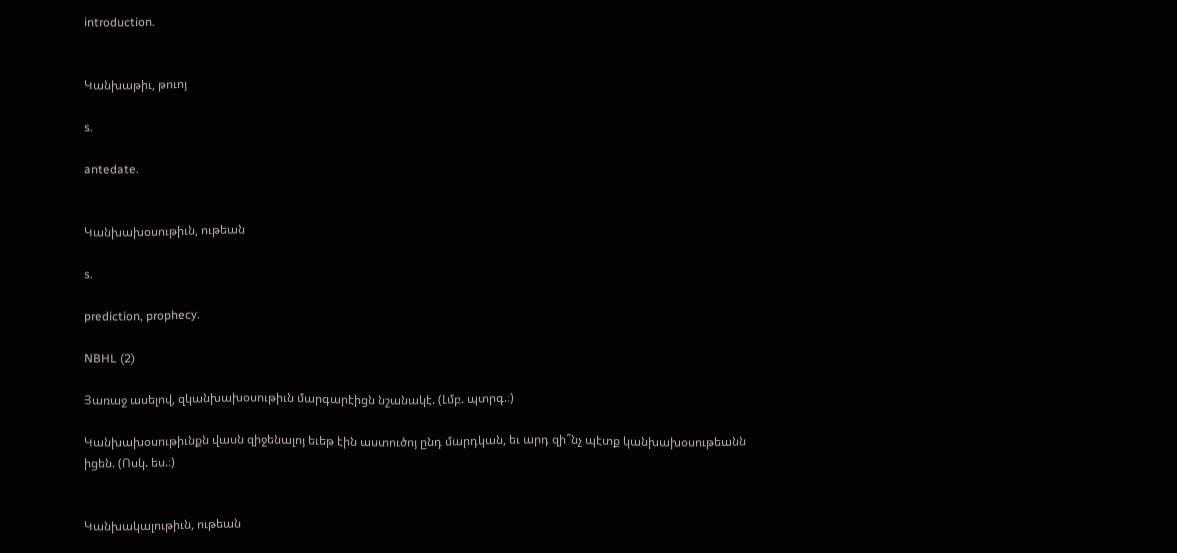introduction.


Կանխաթիւ, թուոյ

s.

antedate.


Կանխախօսութիւն, ութեան

s.

prediction, prophecy.

NBHL (2)

Յառաջ ասելով, զկանխախօսութիւն մարգարէիցն նշանակէ. (Լմբ. պտրգ.։)

Կանխախօսութիւնքն վասն զիջենալոյ եւեթ էին աստուծոյ ընդ մարդկան, եւ արդ զի՞նչ պէտք կանխախօսութեանն իցեն. (Ոսկ. ես.։)


Կանխակալութիւն, ութեան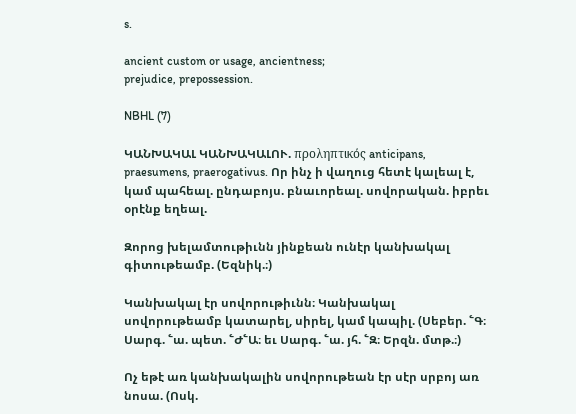s.

ancient custom or usage, ancientness;
prejudice, prepossession.

NBHL (7)

ԿԱՆԽԱԿԱԼ ԿԱՆԽԱԿԱԼՈՒ. προληπτικός anticipans, praesumens, praerogativus. Որ ինչ ի վաղուց հետէ կալեալ է, կամ պահեալ. ընդաբոյս. բնաւորեալ. սովորական. իբրեւ օրէնք եղեալ.

Զորոց խելամտութիւնն յինքեան ունէր կանխակալ գիտութեամբ. (Եզնիկ.։)

Կանխակալ էր սովորութիւնն։ Կանխակալ սովորութեամբ կատարել, սիրել, կամ կապիլ. (Սեբեր. ՟Գ։ Սարգ. ՟ա. պետ. ՟Ժ՟Ա։ եւ Սարգ. ՟ա. յհ. ՟Զ։ Երզն. մտթ.։)

Ոչ եթէ առ կանխակալին սովորութեան էր սէր սրբոյ առ նոսա. (Ոսկ.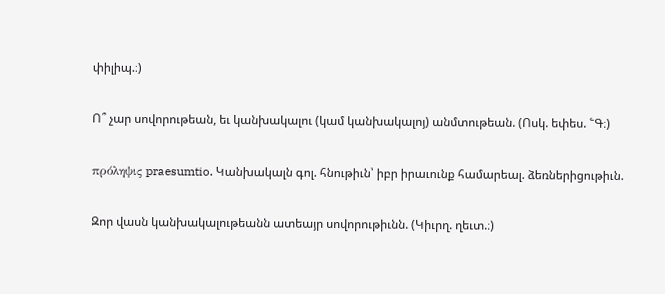փիլիպ.։)

Ո՞ չար սովորութեան, եւ կանխակալու (կամ կանխակալոյ) անմտութեան. (Ոսկ. եփես. ՟Գ։)

πρόληψις praesumtio. Կանխակալն գոլ. հնութիւն՝ իբր իրաւունք համարեալ. ձեռներիցութիւն.

Զոր վասն կանխակալութեանն ատեայր սովորութիւնն. (Կիւրղ. ղեւտ.։)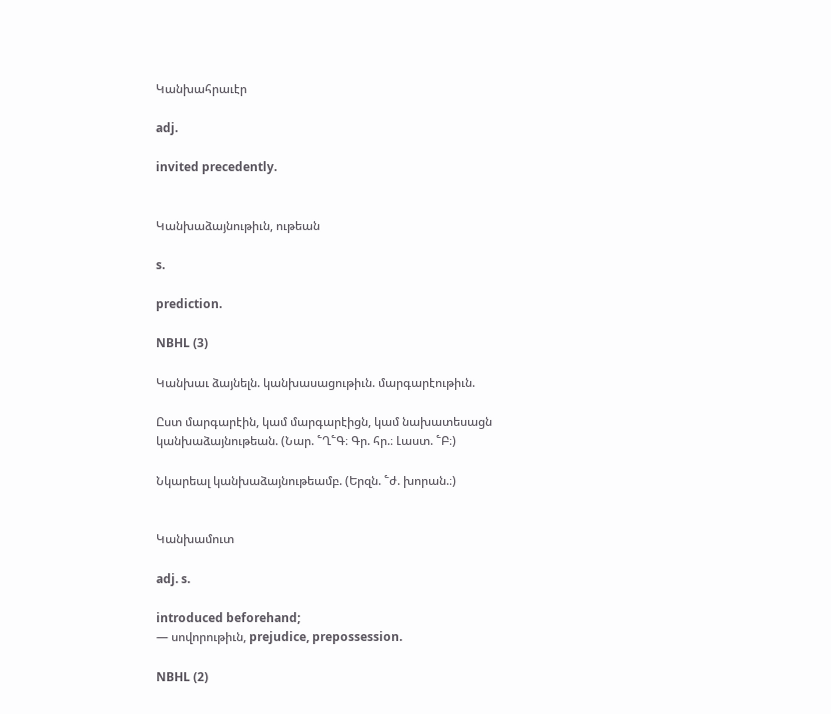Կանխահրաւէր

adj.

invited precedently.


Կանխաձայնութիւն, ութեան

s.

prediction.

NBHL (3)

Կանխաւ ձայնելն. կանխասացութիւն. մարգարէութիւն.

Ըստ մարգարէին, կամ մարգարէիցն, կամ նախատեսացն կանխաձայնութեան. (Նար. ՟Ղ՟Գ։ Գր. հր.։ Լաստ. ՟Բ։)

Նկարեալ կանխաձայնութեամբ. (Երզն. ՟ժ. խորան.։)


Կանխամուտ

adj. s.

introduced beforehand;
— սովորութիւն, prejudice, prepossession.

NBHL (2)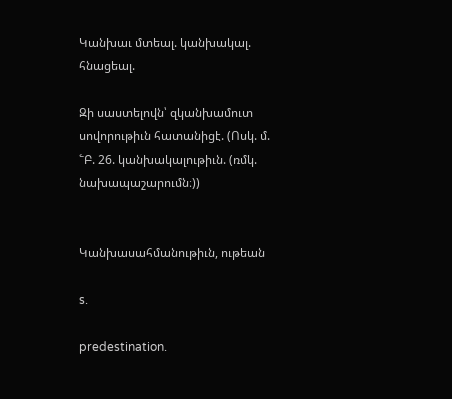Կանխաւ մտեալ. կանխակալ. հնացեալ.

Զի սաստելովն՝ զկանխամուտ սովորութիւն հատանիցէ. (Ոսկ. մ. ՟Բ. 26. կանխակալութիւն. (ռմկ. նախապաշարումն։))


Կանխասահմանութիւն, ութեան

s.

predestination.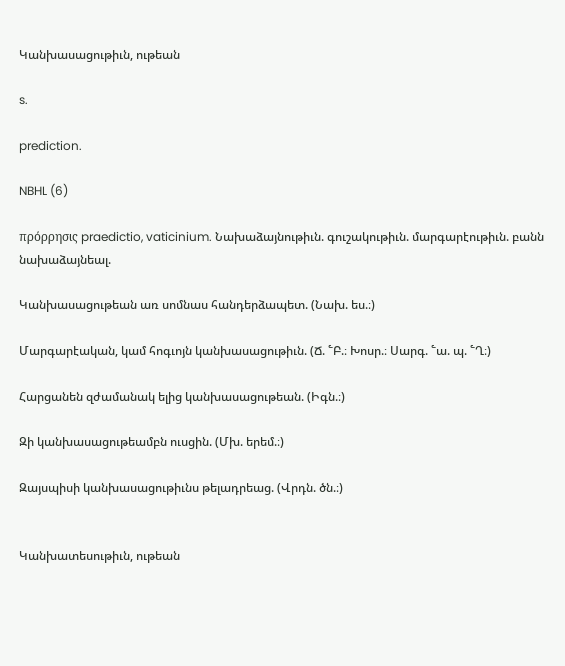Կանխասացութիւն, ութեան

s.

prediction.

NBHL (6)

πρόρρησις praedictio, vaticinium. Նախաձայնութիւն. գուշակութիւն. մարգարէութիւն. բանն նախաձայնեալ.

Կանխասացութեան առ սոմնաս հանդերձապետ. (Նախ. ես.։)

Մարգարէական, կամ հոգւոյն կանխասացութիւն. (Ճ. ՟Բ.։ Խոսր.։ Սարգ. ՟ա. պ. ՟Ղ։)

Հարցանեն զժամանակ ելից կանխասացութեան. (Իգն.։)

Զի կանխասացութեամբն ուսցին. (Մխ. երեմ.։)

Զայսպիսի կանխասացութիւնս թելադրեաց. (Վրդն. ծն.։)


Կանխատեսութիւն, ութեան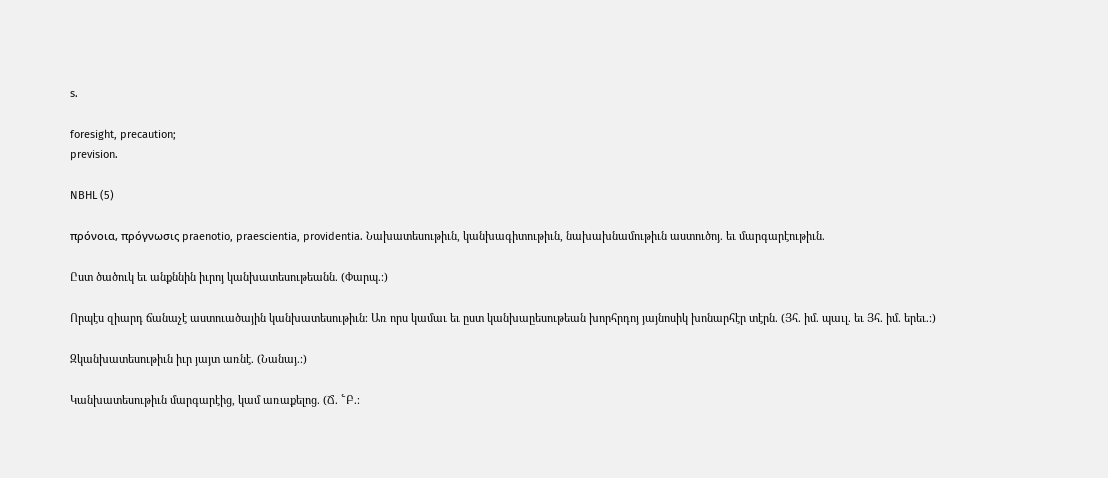s.

foresight, precaution;
prevision.

NBHL (5)

πρόνοια, πρόγνωσις praenotio, praescientia, providentia. Նախատեսութիւն, կանխագիտութիւն, նախախնամութիւն աստուծոյ. եւ մարգարէութիւն.

Ըստ ծածուկ եւ անքննին իւրոյ կանխատեսութեանն. (Փարպ.։)

Որպէս զիարդ ճանաչէ աստուածային կանխատեսութիւն։ Առ որս կամաւ եւ ըստ կանխաըեսութեան խորհրդոյ յայնոսիկ խոնարհէր տէրն. (Յհ. իմ. պաւլ. եւ Յհ. իմ. երեւ.։)

Զկանխատեսութիւն իւր յայտ առնէ. (Նանայ.։)

Կանխատեսութիւն մարգարէից, կամ առաքելոց. (Ճ. ՟Բ.։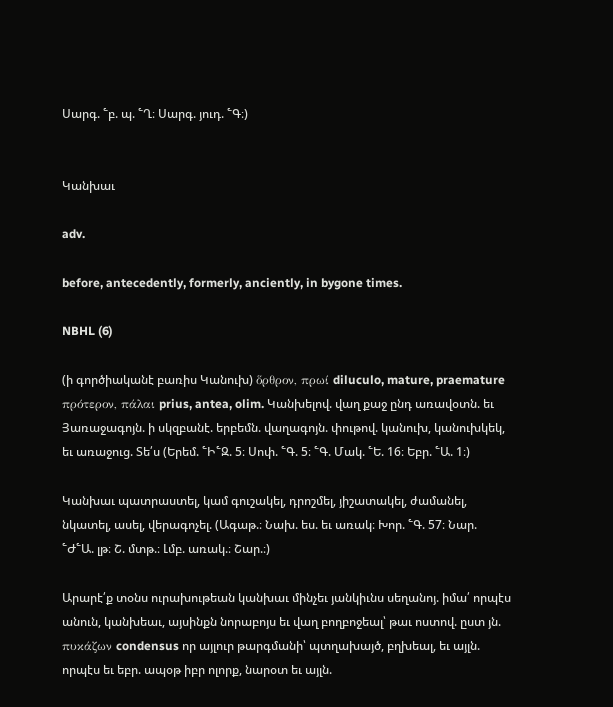Սարգ. ՟բ. պ. ՟Ղ։ Սարգ. յուդ. ՟Գ։)


Կանխաւ

adv.

before, antecedently, formerly, anciently, in bygone times.

NBHL (6)

(ի գործիականէ բառիս Կանուխ) ὅρθρον, πρωί diluculo, mature, praemature πρότερον, πάλαι prius, antea, olim. Կանխելով. վաղ քաջ ընդ առավօտն. եւ Յառաջագոյն. ի սկզբանէ. երբեմն. վաղագոյն. փութով. կանուխ, կանուխկեկ, եւ առաջուց. Տե՛ս (Երեմ. ՟Ի՟Զ. 5։ Սոփ. ՟Գ. 5։ ՟Գ. Մակ. ՟Ե. 16։ Եբր. ՟Ա. 1։)

Կանխաւ պատրաստել, կամ գուշակել, դրոշմել, յիշատակել, ժամանել, նկատել, ասել, վերագոչել. (Ագաթ.։ Նախ. ես. եւ առակ։ Խոր. ՟Գ. 57։ Նար. ՟Ժ՟Ա. լթ։ Շ. մտթ.։ Լմբ. առակ.։ Շար.։)

Արարէ՛ք տօնս ուրախութեան կանխաւ մինչեւ յանկիւնս սեղանոյ. իմա՛ որպէս անուն, կանխեաւ, այսինքն նորաբոյս եւ վաղ բողբոջեալ՝ թաւ ոստով. ըստ յն. πυκάζων condensus որ այլուր թարգմանի՝ պտղախայծ, բղխեալ, եւ այլն. որպէս եւ եբր. ապօթ իբր ոլորք, նարօտ եւ այլն.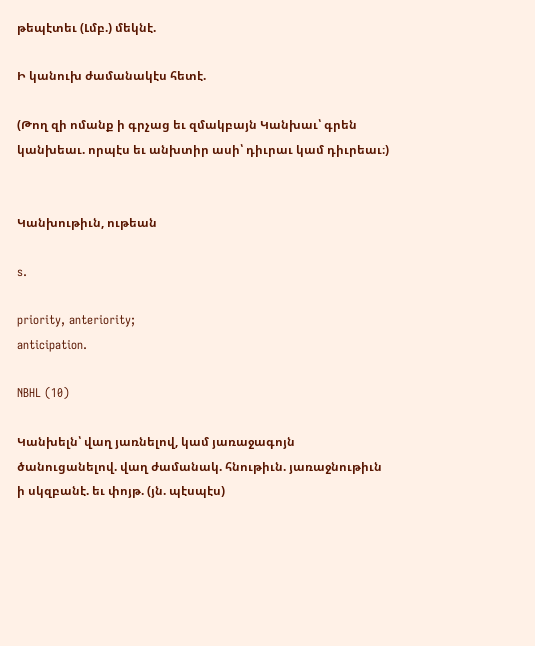թեպէտեւ (Լմբ.) մեկնէ.

Ի կանուխ ժամանակէս հետէ.

(Թող զի ոմանք ի գրչաց եւ զմակբայն Կանխաւ՝ գրեն կանխեաւ. որպէս եւ անխտիր ասի՝ դիւրաւ կամ դիւրեաւ։)


Կանխութիւն, ութեան

s.

priority, anteriority;
anticipation.

NBHL (10)

Կանխելն՝ վաղ յառնելով, կամ յառաջագոյն ծանուցանելով. վաղ ժամանակ. հնութիւն. յառաջնութիւն ի սկզբանէ. եւ փոյթ. (յն. պէսպէս)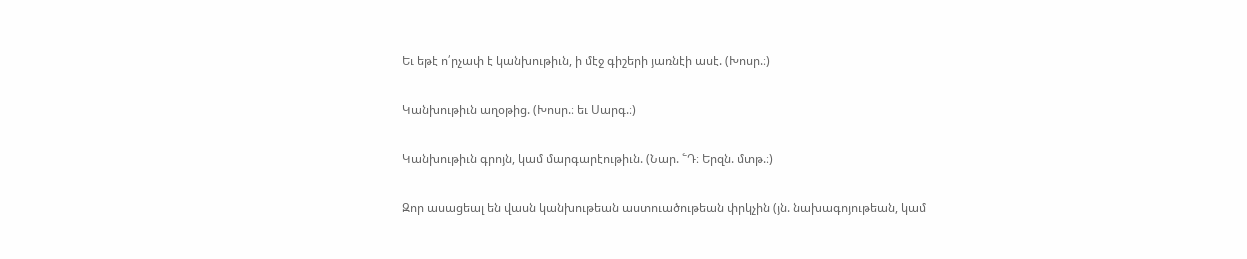Եւ եթէ ո՛րչափ է կանխութիւն, ի մէջ գիշերի յառնէի ասէ. (Խոսր.։)

Կանխութիւն աղօթից. (Խոսր.։ եւ Սարգ.։)

Կանխութիւն գրոյն, կամ մարգարէութիւն. (Նար. ՟Դ։ Երզն. մտթ.։)

Զոր ասացեալ են վասն կանխութեան աստուածութեան փրկչին (յն. նախագոյութեան, կամ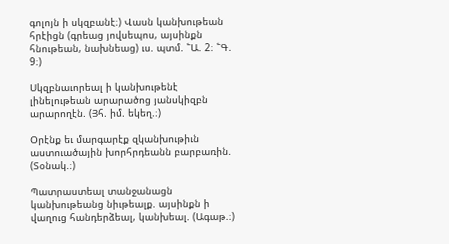գոլոյն ի սկզբանէ։) Վասն կանխութեան հրէիցն (գրեաց յովսեպոս, այսինքն հնութեան, նախնեաց) ւս. պտմ. ՟Ա. 2։ ՟Գ. 9։)

Սկզբնաւորեալ ի կանխութենէ լինելութեան արարածոց յանսկիզբն արարողէն. (Յհ. իմ. եկեղ.։)

Օրէնք եւ մարգարէք զկանխութիւն աստուածային խորհրդեանն բարբառին. (Տօնակ.։)

Պատրաստեալ տանջանացն կանխութեանց նիւթեալք. այսինքն ի վաղուց հանդերձեալ, կանխեալ. (Ագաթ.։)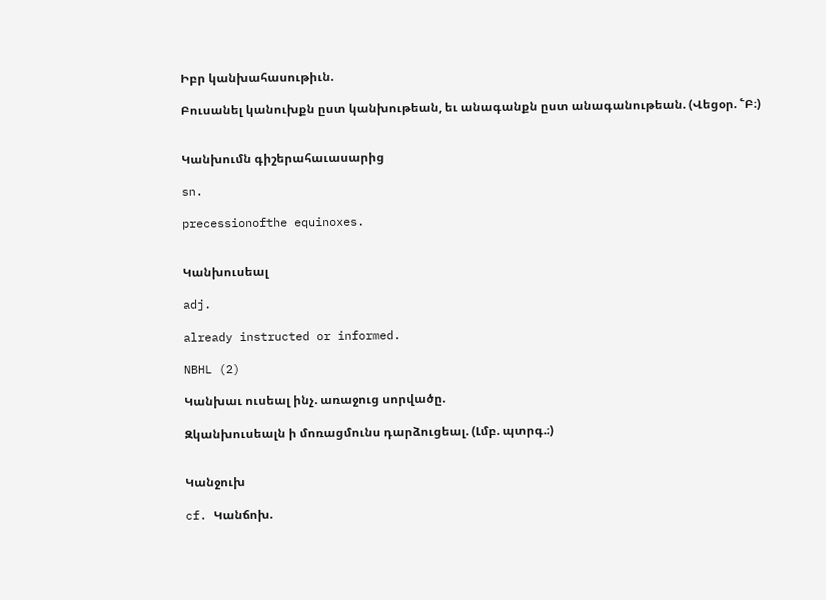Իբր կանխահասութիւն.

Բուսանել կանուխքն ըստ կանխութեան, եւ անագանքն ըստ անագանութեան. (Վեցօր. ՟Բ։)


Կանխումն գիշերահաւասարից

sn.

precessionofthe equinoxes.


Կանխուսեալ

adj.

already instructed or informed.

NBHL (2)

Կանխաւ ուսեալ ինչ. առաջուց սորվածը.

Զկանխուսեալն ի մոռացմունս դարձուցեալ. (Լմբ. պտրգ.։)


Կանջուխ

cf. Կանճոխ.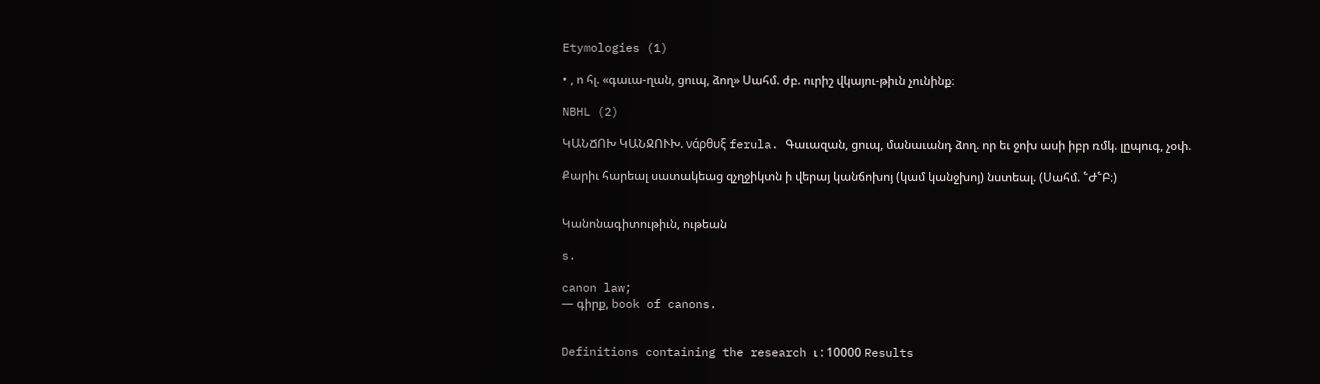Etymologies (1)

• , ո հլ. «գաւա-ղան, ցուպ, ձող» Սահմ. ժբ. ուրիշ վկայու-թիւն չունինք։

NBHL (2)

ԿԱՆՃՈԽ ԿԱՆՋՈՒԽ. νάρθυξ ferula. Գաւազան, ցուպ, մանաւանդ ձող. որ եւ ջոխ ասի իբր ռմկ. լըպուգ, չօփ.

Քարիւ հարեալ սատակեաց զչղջիկտն ի վերայ կանճոխոյ (կամ կանջխոյ) նստեալ. (Սահմ. ՟Ժ՟Բ։)


Կանոնագիտութիւն, ութեան

s.

canon law;
— գիրք, book of canons.


Definitions containing the research ւ : 10000 Results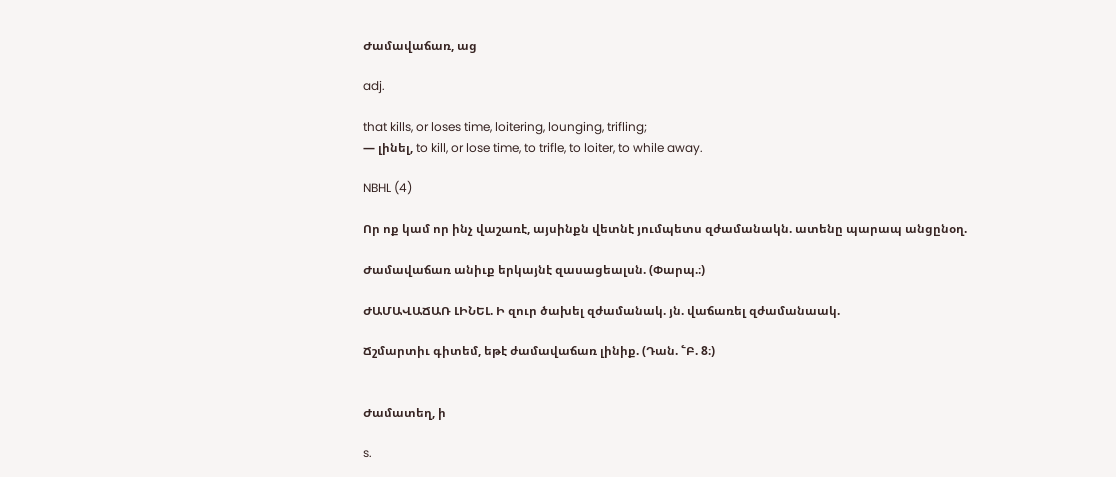Ժամավաճառ, աց

adj.

that kills, or loses time, loitering, lounging, trifling;
— լինել, to kill, or lose time, to trifle, to loiter, to while away.

NBHL (4)

Որ ոք կամ որ ինչ վաշառէ, այսինքն վետնէ յումպետս զժամանակն. ատենը պարապ անցընօղ.

Ժամավաճառ անիւք երկայնէ զասացեալսն. (Փարպ.։)

ԺԱՄԱՎԱՃԱՌ ԼԻՆԵԼ. Ի զուր ծախել զժամանակ. յն. վաճառել զժամանաակ.

Ճշմարտիւ գիտեմ, եթէ ժամավաճառ լինիք. (Դան. ՟Բ. 8։)


Ժամատեղ, ի

s.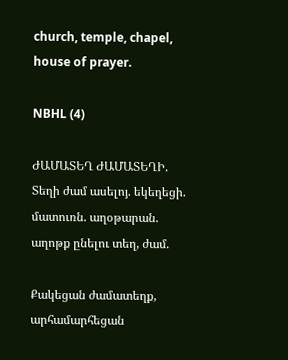church, temple, chapel, house of prayer.

NBHL (4)

ԺԱՄԱՏԵՂ ԺԱՄԱՏԵՂԻ. Տեղի ժամ ասելոյ. եկեղեցի. մատուռն. աղօթարան. աղոթք ընելու տեղ, ժամ.

Քակեցան ժամատեղք, արհամարհեցան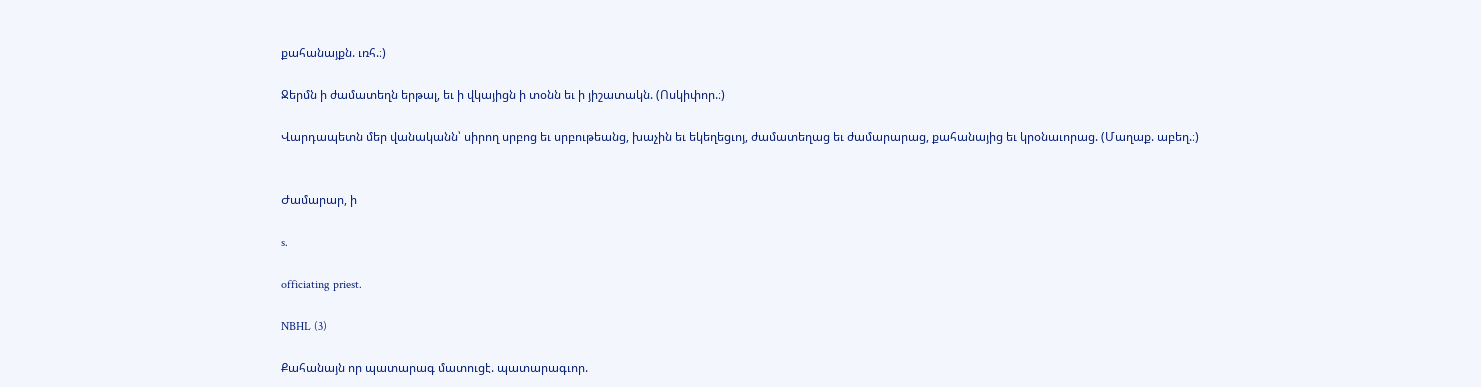քահանայքն. ւռհ.։)

Ջերմն ի ժամատեղն երթալ, եւ ի վկայիցն ի տօնն եւ ի յիշատակն. (Ոսկիփոր.։)

Վարդապետն մեր վանականն՝ սիրող սրբոց եւ սրբութեանց, խաչին եւ եկեղեցւոյ, ժամատեղաց եւ ժամարարաց, քահանայից եւ կրօնաւորաց. (Մաղաք. աբեղ.։)


Ժամարար, ի

s.

officiating priest.

NBHL (3)

Քահանայն որ պատարագ մատուցէ. պատարագւոր.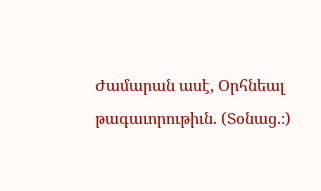Ժամարան ասէ, Օրհնեալ թագաւորութիւն. (Տօնաց.։)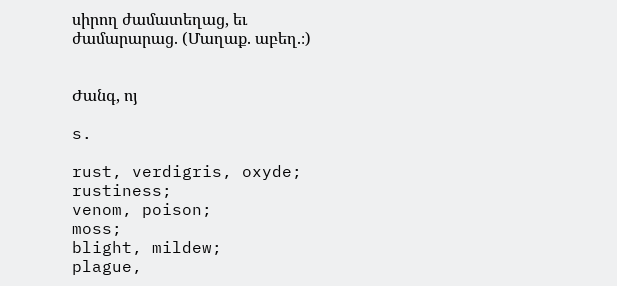սիրող ժամատեղաց, եւ ժամարարաց. (Մաղաք. աբեղ.։)


Ժանգ, ոյ

s.

rust, verdigris, oxyde;
rustiness;
venom, poison;
moss;
blight, mildew;
plague,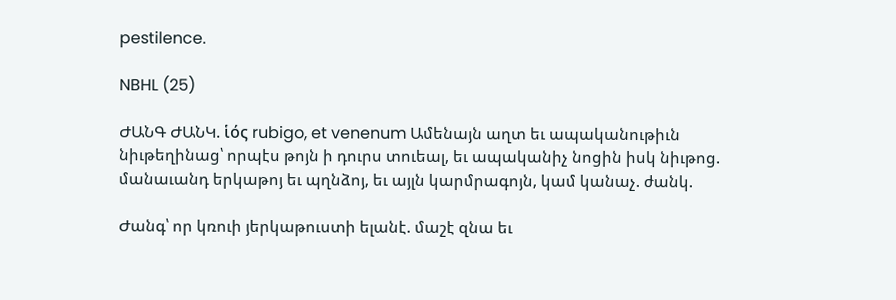pestilence.

NBHL (25)

ԺԱՆԳ ԺԱՆԿ. ἱός rubigo, et venenum Ամենայն աղտ եւ ապականութիւն նիւթեղինաց՝ որպէս թոյն ի դուրս տուեալ, եւ ապականիչ նոցին իսկ նիւթոց. մանաւանդ երկաթոյ եւ պղնձոյ, եւ այլն կարմրագոյն, կամ կանաչ. ժանկ.

Ժանգ՝ որ կռուի յերկաթուստի ելանէ. մաշէ զնա եւ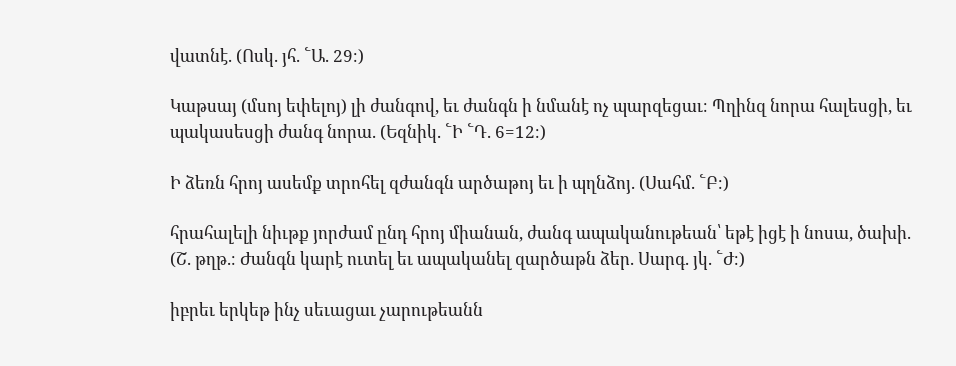վատնէ. (Ոսկ. յհ. ՟Ա. 29։)

Կաթսայ (մսոյ եփելոյ) լի ժանգով, եւ ժանգն ի նմանէ ոչ պարզեցաւ։ Պղինզ նորա հալեսցի, եւ պակասեսցի ժանգ նորա. (Եզնիկ. ՟Ի ՟Դ. 6=12։)

Ի ձեռն հրոյ ասեմք տրոհել զժանգն արծաթոյ եւ ի պղնձոյ. (Սահմ. ՟Բ։)

հրահալելի նիւթք յորժամ ընդ հրոյ միանան, ժանգ ապականութեան՝ եթէ իցէ ի նոսա, ծախի. (Շ. թղթ.։ Ժանգն կարէ ուտել եւ ապականել զարծաթն ձեր. Սարգ. յկ. ՟Ժ։)

իբրեւ երկեթ ինչ սեւացաւ չարութեանն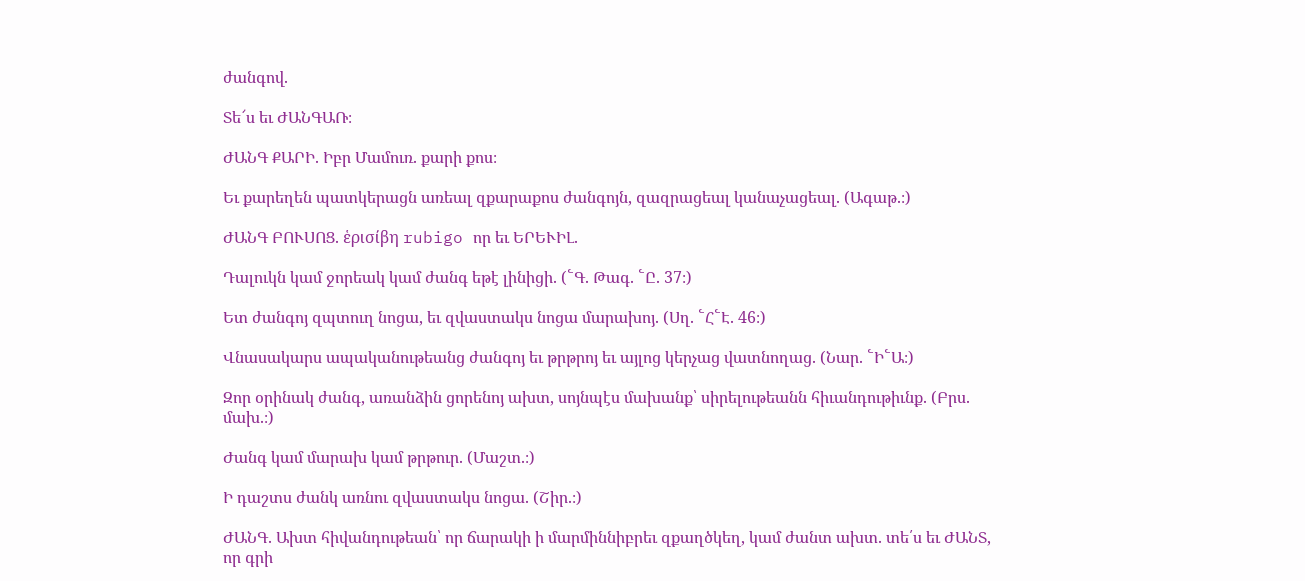ժանգով.

Տե՜ս եւ ԺԱՆԳԱՌ։

ԺԱՆԳ ՔԱՐԻ. Իբր Մամուռ. քարի քոս։

Եւ քարեղեն պատկերացն առեալ զքարաքոս ժանգոյն, զազրացեալ կանաչացեալ. (Ագաթ.։)

ԺԱՆԳ ԲՈՒՍՈՑ. ἑρισίβη rubigo որ եւ ԵՐԵՒԻԼ.

Դալուկն կամ ջորեակ կամ ժանգ եթէ լինիցի. (՟Գ. Թագ. ՟Ը. 37։)

Ետ ժանգոյ զպտուղ նոցա, եւ զվաստակս նոցա մարախոյ. (Սղ. ՟Հ՟Է. 46։)

Վնասակարս ապականութեանց ժանգոյ եւ թրթրոյ եւ այլոց կերչաց վատնողաց. (Նար. ՟Ի՟Ա։)

Զոր օրինակ ժանգ, առանձին ցորենոյ ախտ, սոյնպէս մախանք՝ սիրելութեանն հիւանդութիւնք. (Բրս. մախ.։)

Ժանգ կամ մարախ կամ թրթուր. (Մաշտ.։)

Ի դաշտս ժանկ առնու զվաստակս նոցա. (Շիր.։)

ԺԱՆԳ. Ախտ հիվանդութեան՝ որ ճարակի ի մարմիննիբրեւ զքաղծկեղ, կամ ժանտ ախտ. տե՛ս եւ ԺԱՆՏ, որ գրի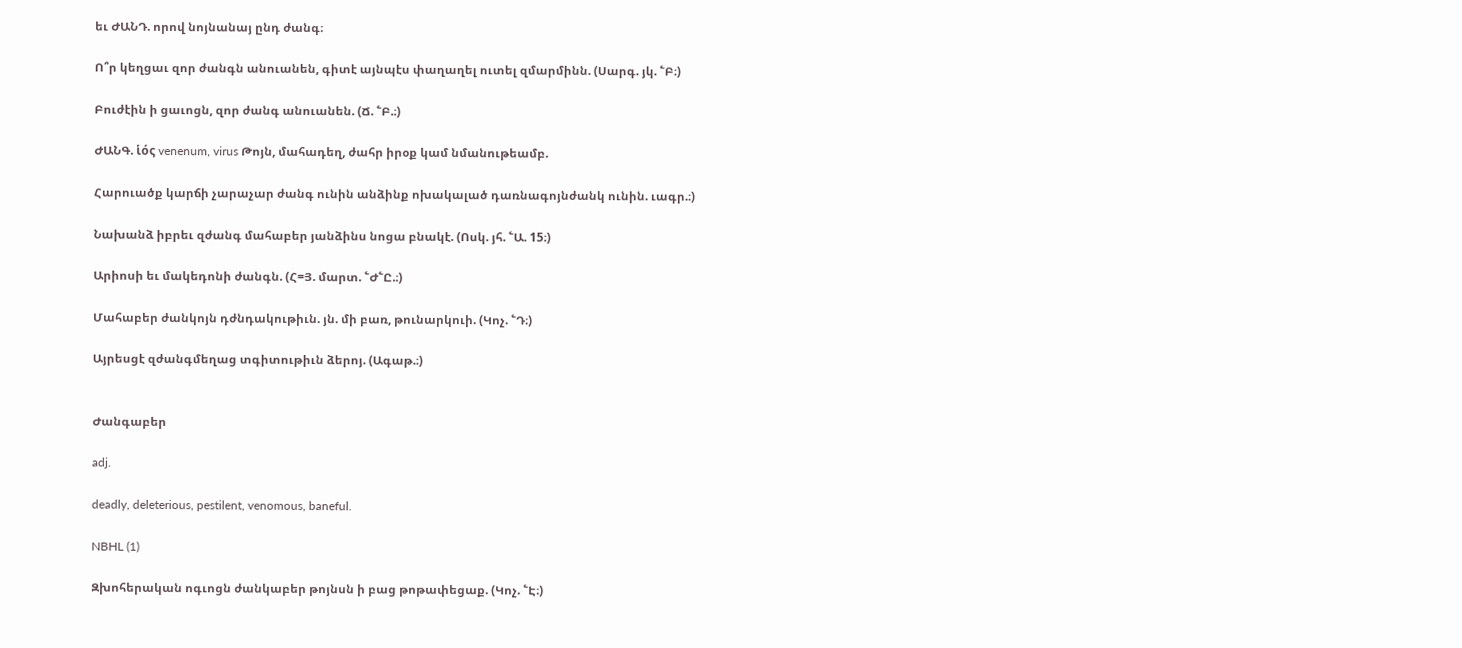եւ ԺԱՆԴ. որով նոյնանայ ընդ ժանգ։

Ո՞ր կեղցաւ զոր ժանգն անուանեն, գիտէ այնպէս փաղաղել ուտել զմարմինն. (Սարգ. յկ. ՟Բ։)

Բուժէին ի ցաւոցն, զոր ժանգ անուանեն. (Ճ. ՟Բ.։)

ԺԱՆԳ. ἱός venenum, virus Թոյն, մահադեղ, ժահր իրօք կամ նմանութեամբ.

Հարուածք կարճի չարաչար ժանգ ունին անձինք ոխակալած դառնագոյնժանկ ունին. ւագր.։)

Նախանձ իբրեւ զժանգ մահաբեր յանձինս նոցա բնակէ. (Ոսկ. յհ. ՟Ա. 15։)

Արիոսի եւ մակեդոնի ժանգն. (Հ=Յ. մարտ. ՟Ժ՟Ը.։)

Մահաբեր ժանկոյն դժնդակութիւն. յն. մի բառ, թունարկուի. (Կոչ. ՟Դ։)

Այրեսցէ զժանգմեղաց տգիտութիւն ձերոյ. (Ագաթ.։)


Ժանգաբեր

adj.

deadly, deleterious, pestilent, venomous, baneful.

NBHL (1)

Զխոհերական ոգւոցն ժանկաբեր թոյնսն ի բաց թոթափեցաք. (Կոչ. ՟Է։)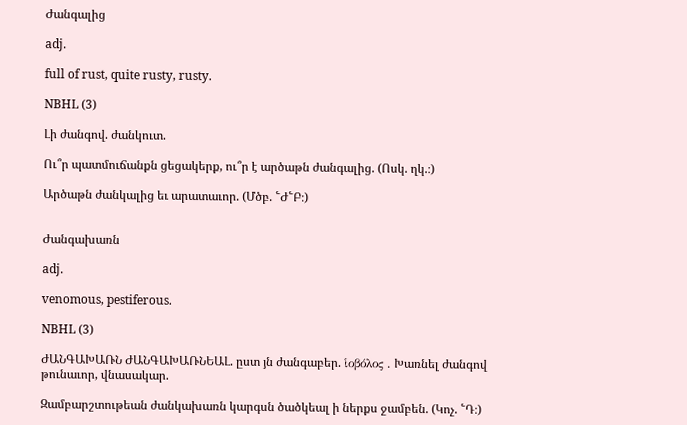Ժանգալից

adj.

full of rust, quite rusty, rusty.

NBHL (3)

Լի ժանգով. ժանկուտ.

Ու՞ր պատմուճանքն ցեցակերք, ու՞ր է արծաթն ժանգալից. (Ոսկ. ղկ.։)

Արծաթն ժանկալից եւ արատաւոր. (Մծբ. ՟Ժ՟Բ։)


Ժանգախառն

adj.

venomous, pestiferous.

NBHL (3)

ԺԱՆԳԱԽԱՌՆ ԺԱՆԳԱԽԱՌՆԵԱԼ. ըստ յն ժանգաբեր. ἱοβόλος . Խառնել ժանգով թունաւոր, վնասակար.

Զամբարշտութեան ժանկախառն կարգսն ծածկեալ ի ներքս ջամբեն. (Կոչ. ՟Դ։)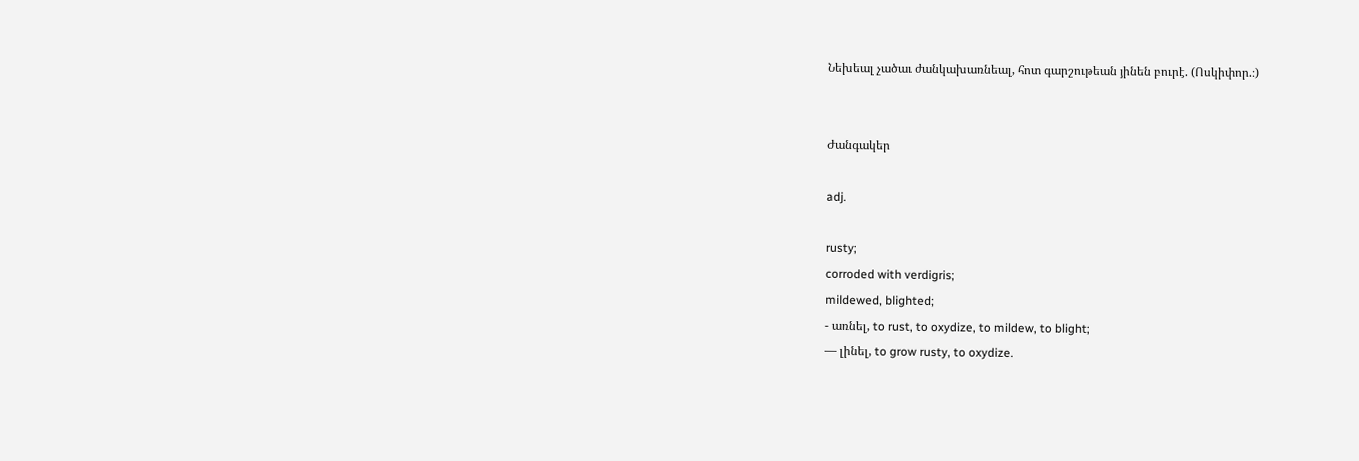Նեխեալ չածաւ ժանկախառնեալ, հոտ գարշութեան յինեն բուրէ. (Ոսկիփոր.։)


Ժանգակեր

adj.

rusty;
corroded with verdigris;
mildewed, blighted;
- առնել, to rust, to oxydize, to mildew, to blight;
— լինել, to grow rusty, to oxydize.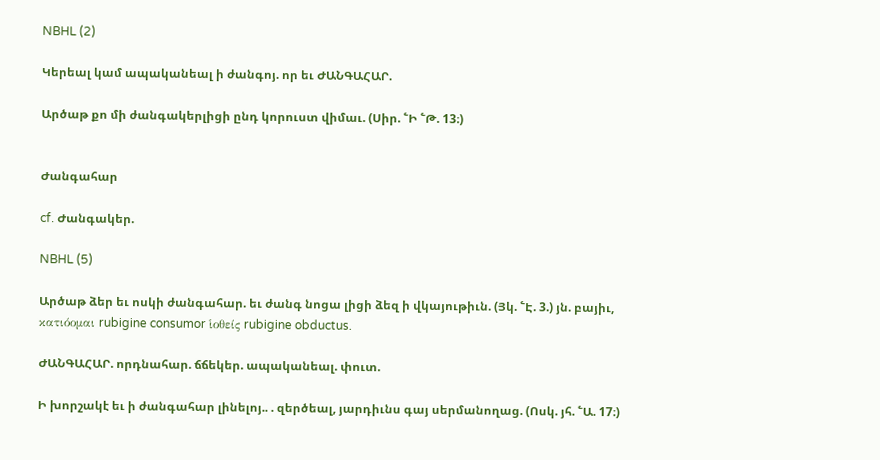NBHL (2)

Կերեալ կամ ապականեալ ի ժանգոյ. որ եւ ԺԱՆԳԱՀԱՐ.

Արծաթ քո մի ժանգակերլիցի ընդ կորուստ վիմաւ. (Սիր. ՟Ի ՟Թ. 13։)


Ժանգահար

cf. Ժանգակեր.

NBHL (5)

Արծաթ ձեր եւ ոսկի ժանգահար. եւ ժանգ նոցա լիցի ձեզ ի վկայութիւն. (Յկ. ՟Է. 3.) յն. բայիւ, κατιόομαι rubigine consumor ἱοθείς rubigine obductus.

ԺԱՆԳԱՀԱՐ. որդնահար. ճճեկեր. ապականեալ. փուտ.

Ի խորշակէ եւ ի ժանգահար լինելոյ.. . զերծեալ, յարդիւնս գայ սերմանողաց. (Ոսկ. յհ. ՟Ա. 17։)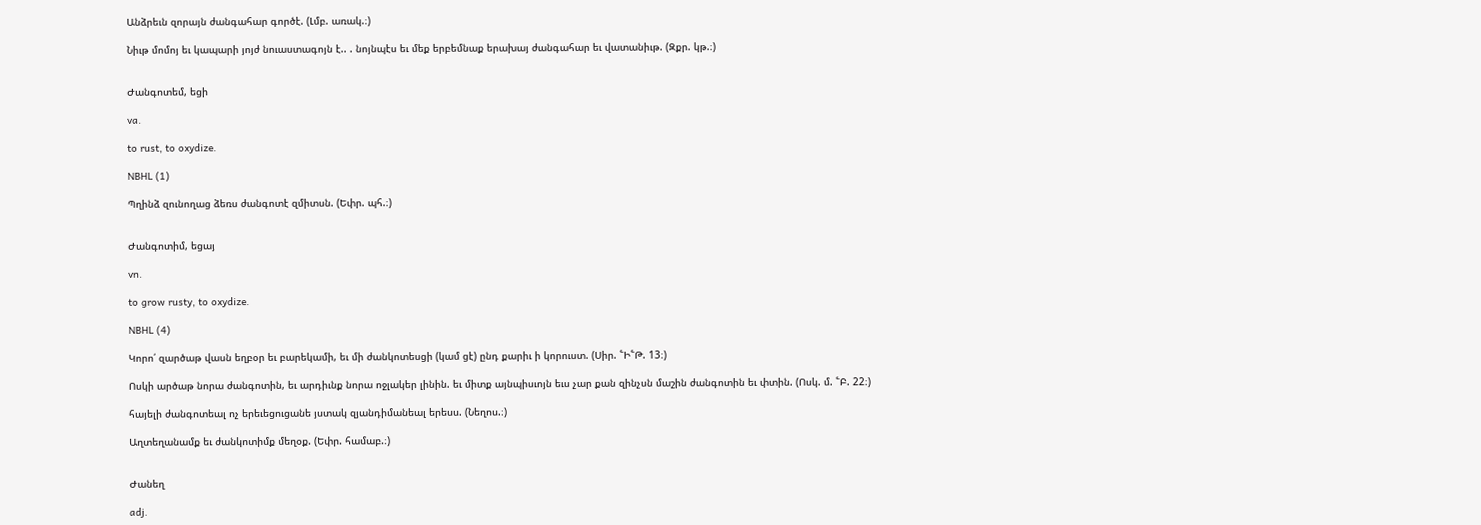Անձրեւն զորայն ժանգահար գործէ. (Լմբ. առակ.։)

Նիւթ մոմոյ եւ կապարի յոյժ նուաստագոյն է.. . նոյնպէս եւ մեք երբեմնաք երախայ ժանգահար եւ վատանիւթ. (Զքր. կթ.։)


Ժանգոտեմ, եցի

va.

to rust, to oxydize.

NBHL (1)

Պղինձ զունողաց ձեռս ժանգոտէ զմիտսն. (Եփր. պհ.։)


Ժանգոտիմ, եցայ

vn.

to grow rusty, to oxydize.

NBHL (4)

Կորո՛ զարծաթ վասն եղբօր եւ բարեկամի, եւ մի ժանկոտեսցի (կամ ցէ) ընդ քարիւ ի կորուստ. (Սիր. ՟Ի՟Թ. 13։)

Ոսկի արծաթ նորա ժանգոտին, եւ արդիւնք նորա ոջլակեր լինին. եւ միտք այնպիսւոյն եւս չար քան զինչսն մաշին ժանգոտին եւ փտին. (Ոսկ. մ. ՟Բ. 22։)

հայելի ժանգոտեալ ոչ երեւեցուցանե յստակ զյանդիմանեալ երեսս. (Նեղոս.։)

Աղտեղանամք եւ ժանկոտիմք մեղօք. (Եփր. համաբ.։)


Ժանեղ

adj.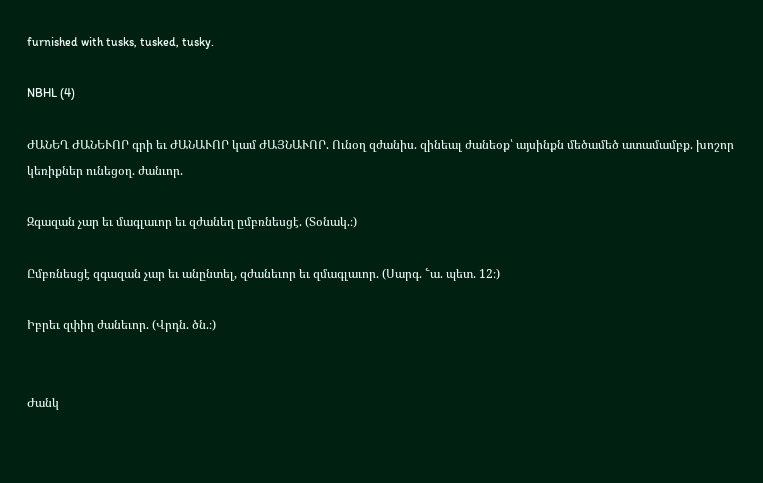furnished with tusks, tusked, tusky.

NBHL (4)

ԺԱՆԵՂ ԺԱՆԵՒՈՐ գրի եւ ԺԱՆԱՒՈՐ կամ ԺԱՅՆԱՒՈՐ. Ունօղ զժանիս. զինեալ ժանեօք՝ այսինքն մեծամեծ ատամամբք. խոշոր կեռիքներ ունեցօղ. ժանւոր.

Զգազան չար եւ մագլաւոր եւ զժանեղ ըմբռնեսցէ. (Տօնակ.։)

Ըմբռնեսցէ զգազան չար եւ անընտել, զժանեւոր եւ զմագլաւոր. (Սարգ. ՟ա. պետ. 12։)

Իբրեւ զփիղ ժանեւոր. (Վրդն. ծն.։)


Ժանկ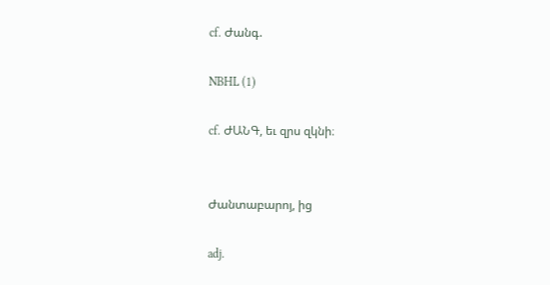cf. Ժանգ.

NBHL (1)

cf. ԺԱՆԳ, եւ զրս զկնի։


Ժանտաբարոյ, ից

adj.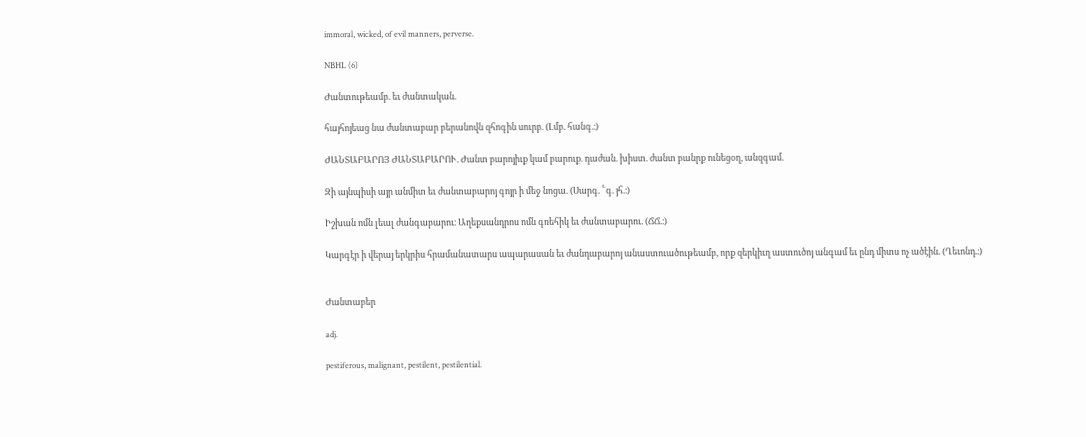immoral, wicked, of evil manners, perverse.

NBHL (6)

Ժանտութեամբ. եւ ժանտական.

հայհոյեաց նա ժանտաբար բերանովն զհոգին սուրբ. (Լմբ. հանգ.։)

ԺԱՆՏԱԲԱՐՈՅ ԺԱՆՏԱԲԱՐՈՒ. Ժանտ բարոյիւք կամ բարուք. դաժան. խիստ. ժանտ բանրք ունեցօղ, անզգամ.

Զի այնպիսի այր անմիտ եւ ժանտաբարոյ գոյր ի մեջ նոցա. (Սարգ. ՟գ. յհ.։)

Իշխան ոմն լեալ ժանգաբարու։ Աղեքսանդրոս ոմն գռեհիկ եւ ժանտաբարու. (ՃՃ.։)

Կարգէր ի վերայ երկրիս հրամանատարս ապարասան եւ ժանդաբարոյ անաստուածութեամբ, որք զերկիւղ աստուծոյ անգամ եւ ընդ միտս ոչ ածէին. (Ղեւոնդ.։)


Ժանտաբեր

adj.

pestiferous, malignant, pestilent, pestilential.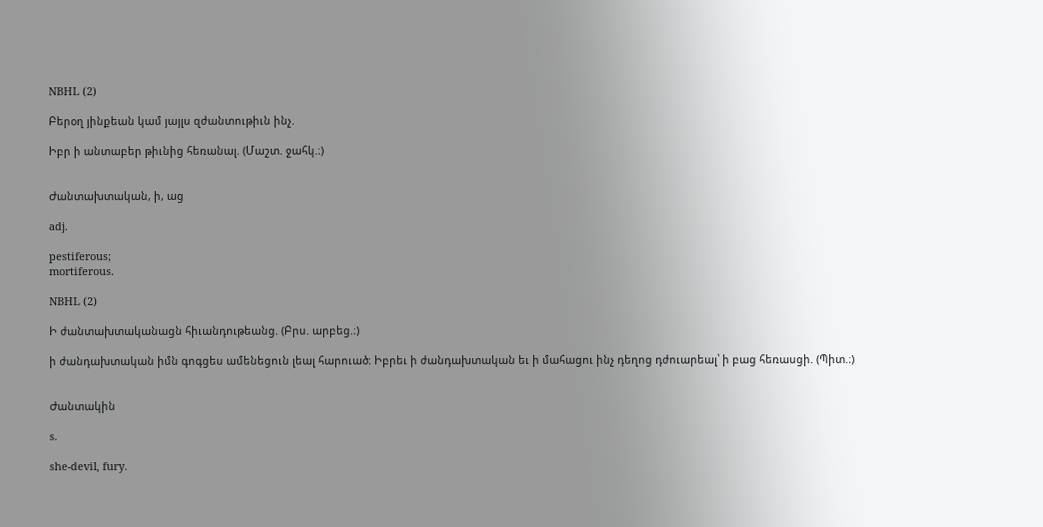NBHL (2)

Բերօղ յինքեան կամ յայլս զժանտութիւն ինչ.

Իբր ի անտաբեր թիւնից հեռանալ. (Մաշտ. ջահկ.։)


Ժանտախտական, ի, աց

adj.

pestiferous;
mortiferous.

NBHL (2)

Ի ժանտախտականացն հիւանդութեանց. (Բրս. արբեց.։)

ի ժանդախտական իմն գոգցես ամենեցուն լեալ հարուած։ Իբրեւ ի ժանդախտական եւ ի մահացու ինչ դեղոց դժուարեալ՝ ի բաց հեռասցի. (Պիտ.։)


Ժանտակին

s.

she-devil, fury.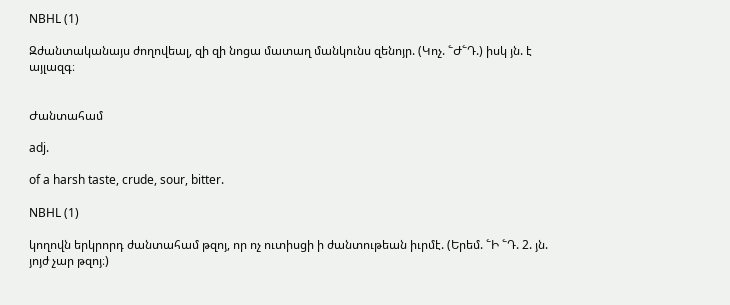NBHL (1)

Զժանտականայս ժողովեալ, զի զի նոցա մատաղ մանկունս զենոյր. (Կոչ. ՟Ժ՟Դ.) իսկ յն. է այլազգ։


Ժանտահամ

adj.

of a harsh taste, crude, sour, bitter.

NBHL (1)

կողովն երկրորդ ժանտահամ թզոյ, որ ոչ ուտիսցի ի ժանտութեան իւրմէ. (Երեմ. ՟Ի ՟Դ. 2. յն. յոյժ չար թզոյ։)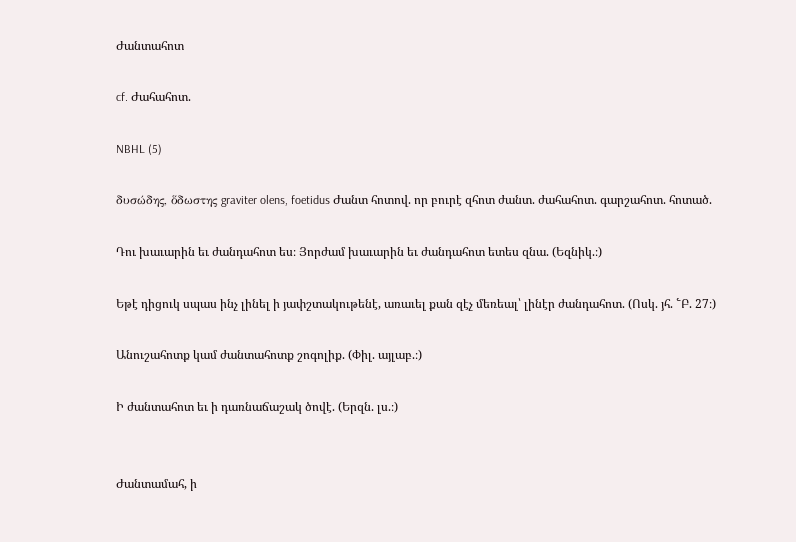Ժանտահոտ

cf. Ժահահոտ.

NBHL (5)

δυσώδης, ὅδωστης graviter olens, foetidus Ժանտ հոտով. որ բուրէ զհոտ ժանտ. ժահահոտ. գարշահոտ. հոտած.

Դու խաւարին եւ ժանդահոտ ես։ Յորժամ խաւարին եւ ժանդահոտ ետես զնա. (Եզնիկ.։)

Եթէ դիցուկ սպաս ինչ լինել ի յափշտակութենէ, առաւել քան զէչ մեռեալ՝ լինէր ժանդահոտ. (Ոսկ. յհ. ՟Բ. 27։)

Անուշահոտք կամ ժանտահոտք շոգոլիք. (Փիլ. այլաբ.։)

Ի ժանտահոտ եւ ի դառնաճաշակ ծովէ. (Երզն. լս.։)


Ժանտամահ, ի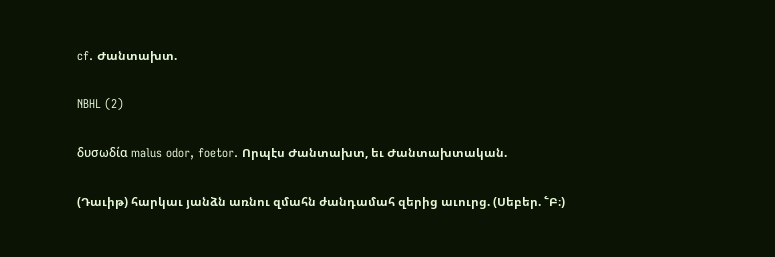cf. Ժանտախտ.

NBHL (2)

δυσωδία malus odor, foetor. Որպէս Ժանտախտ, եւ Ժանտախտական.

(Դաւիթ) հարկաւ յանձն առնու զմահն ժանդամահ զերից աւուրց. (Սեբեր. ՟Բ։)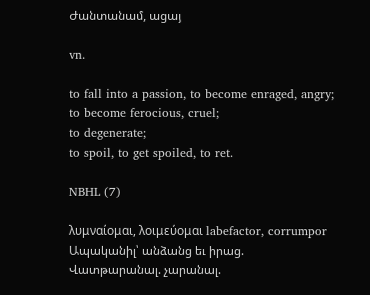Ժանտանամ, ացայ

vn.

to fall into a passion, to become enraged, angry;
to become ferocious, cruel;
to degenerate;
to spoil, to get spoiled, to ret.

NBHL (7)

λυμναίομαι, λοιμεύομαι labefactor, corrumpor Ապականիլ՝ անձանց եւ իրաց. Վատթարանալ. չարանալ.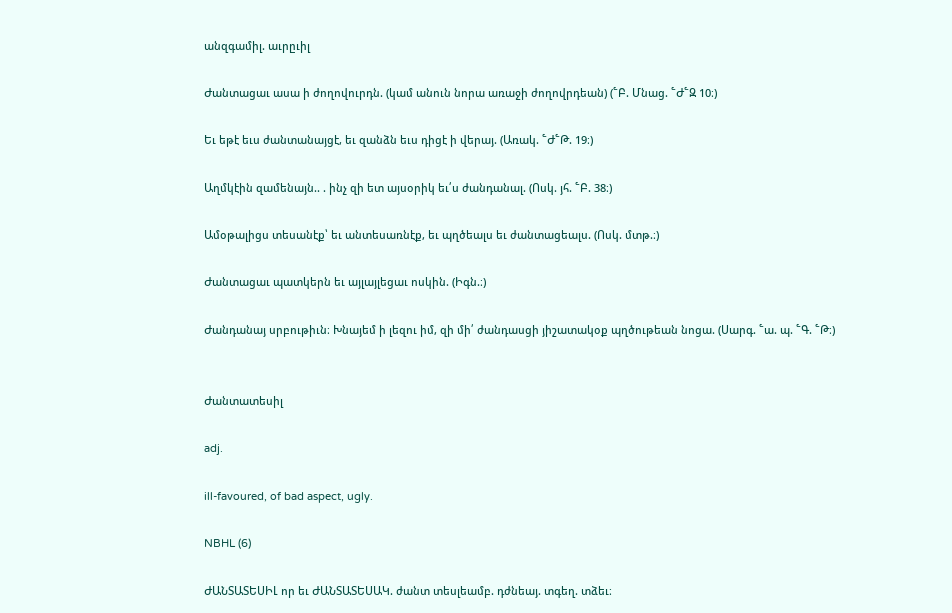անզգամիլ. աւրըւիլ

Ժանտացաւ ասա ի ժողովուրդն. (կամ անուն նորա առաջի ժողովրդեան) (՟Բ. Մնաց. ՟Ժ՟Զ 10։)

Եւ եթէ եւս ժանտանայցէ, եւ զանձն եւս դիցէ ի վերայ. (Առակ. ՟Ժ՟Թ. 19։)

Աղմկէին զամենայն.. . ինչ զի ետ այսօրիկ եւ՛ս ժանդանալ. (Ոսկ. յհ. ՟Բ. 38։)

Ամօթալիցս տեսանէք՝ եւ անտեսառնէք, եւ պղծեալս եւ ժանտացեալս. (Ոսկ. մտթ.։)

Ժանտացաւ պատկերն եւ այլայլեցաւ ոսկին. (Իգն.։)

Ժանդանայ սրբութիւն։ Խնայեմ ի լեզու իմ, զի մի՛ ժանդասցի յիշատակօք պղծութեան նոցա. (Սարգ. ՟ա. պ. ՟Գ. ՟Թ։)


Ժանտատեսիլ

adj.

ill-favoured, of bad aspect, ugly.

NBHL (6)

ԺԱՆՏԱՏԵՍԻԼ որ եւ ԺԱՆՏԱՏԵՍԱԿ. ժանտ տեսլեամբ. դժնեայ. տգեղ. տձեւ։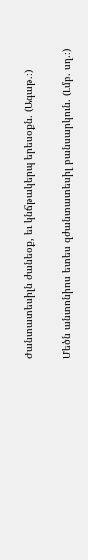Ժանտատեսիլն ժանեօք, եւ կնճթակերպ երեսօքն. (Ագաթ.։)

Մեծն անտոնիոս ետես զժանտատեսիլ բանսարկուն. (Լմբ. սղ.։)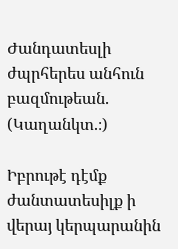Ժանդատեսլի ժպրհերես անհուն բազմութեան. (Կաղանկտ.։)

Իբրութէ դէմք ժանտատեսիլք ի վերայ կերպարանին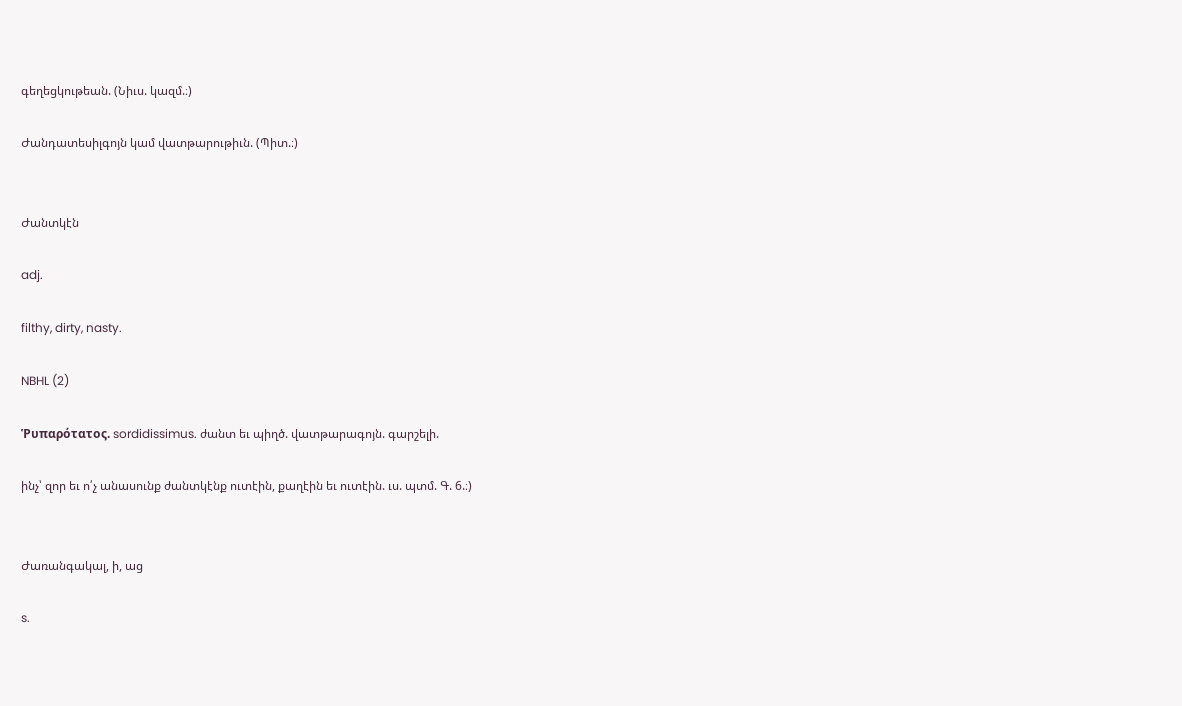գեղեցկութեան. (Նիւս. կազմ.։)

Ժանդատեսիլգոյն կամ վատթարութիւն. (Պիտ.։)


Ժանտկէն

adj.

filthy, dirty, nasty.

NBHL (2)

Ῥυπαρότατος. sordidissimus. ժանտ եւ պիղծ. վատթարագոյն. գարշելի.

ինչ՝ զոր եւ ո՛չ անասունք ժանտկէնք ուտէին, քաղէին եւ ուտէին. ւս. պտմ. Գ. 6.։)


Ժառանգակալ, ի, աց

s.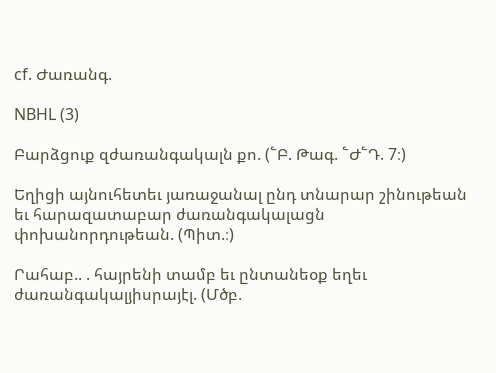cf. Ժառանգ.

NBHL (3)

Բարձցուք զժառանգակալն քո. (՟Բ. Թագ. ՟Ժ՟Դ. 7։)

Եղիցի այնուհետեւ յառաջանալ ընդ տնարար շինութեան եւ հարազատաբար ժառանգակալացն փոխանորդութեան. (Պիտ.։)

Րահաբ.. . հայրենի տամբ եւ ընտանեօք եղեւ ժառանգակալյիսրայէլ. (Մծբ.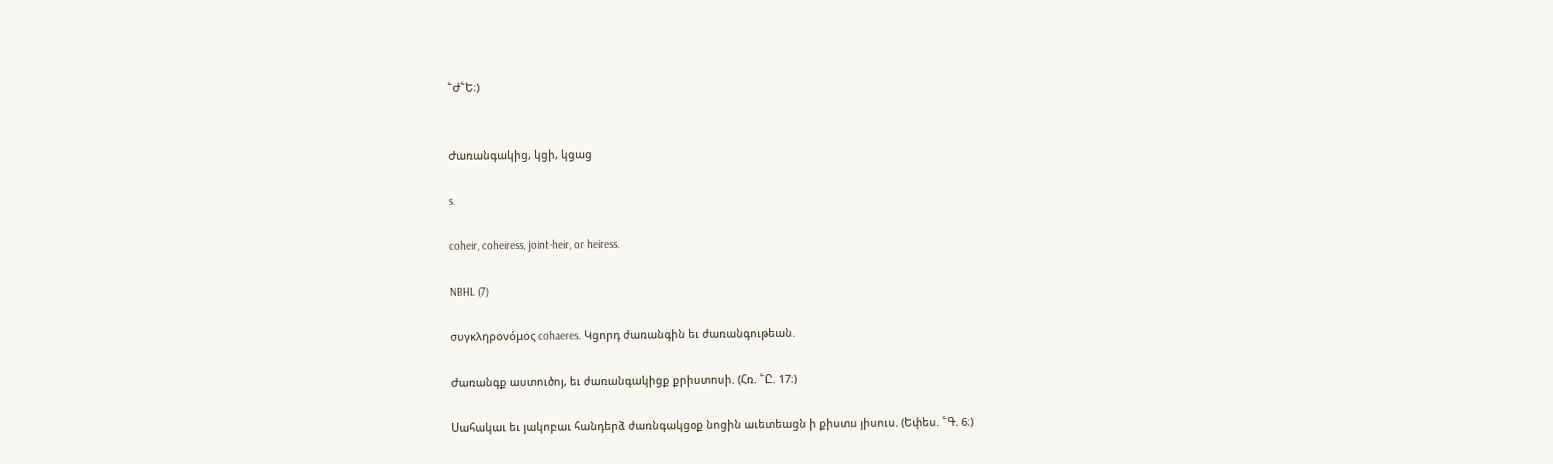՟Ժ՟Ե։)


Ժառանգակից, կցի, կցաց

s.

coheir, coheiress, joint-heir, or heiress.

NBHL (7)

συγκληρονόμος cohaeres. Կցորդ ժառանգին եւ ժառանգութեան.

Ժառանգք աստուծոյ, եւ ժառանգակիցք քրիստոսի. (Հռ. ՟Ը. 17։)

Սահակաւ եւ յակոբաւ հանդերձ ժառնգակցօք նոցին աւետեացն ի քիստս յիսուս. (Եփես. ՟Գ. 6։)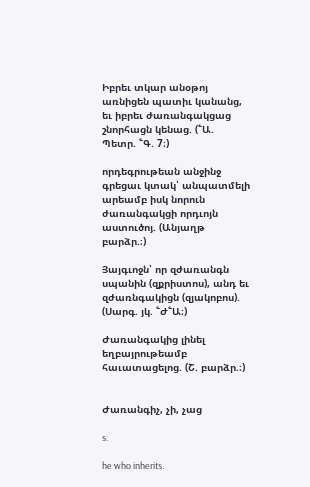Իբրեւ տկար անօթոյ առնիցեն պատիւ կանանց, եւ իբրեւ ժառանգակցաց շնորհացն կենաց. (՟Ա. Պետր. ՟Գ. 7։)

որդեգրութեան անջինջ գրեցաւ կտակ՝ անպատմելի արեամբ իսկ նորուն ժառանգակցի որդւոյն աստուծոյ. (Անյաղթ բարձր.։)

Յայգւոջն՝ որ զժառանգն սպանին (զքրիստոս), անդ եւ զժառնգակիցն (զյակոբոս). (Սարգ. յկ. ՟Ժ՟Ա։)

Ժառանգակից լինել եղբայրութեամբ հաւատացելոց. (Շ. բարձր.։)


Ժառանգիչ, չի, չաց

s.

he who inherits.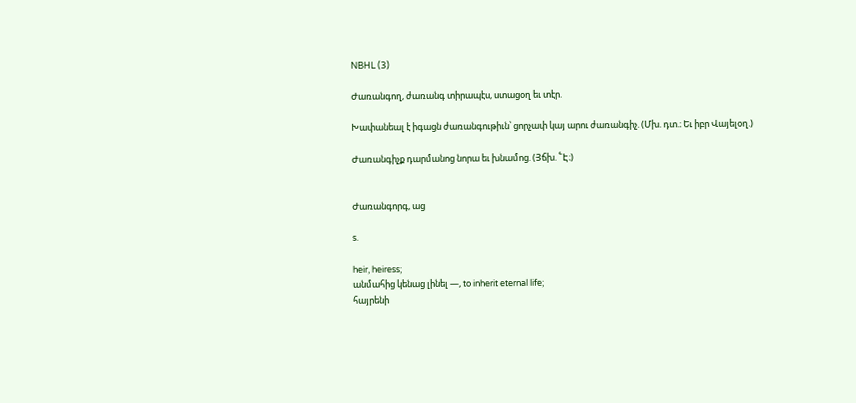NBHL (3)

Ժառանգող, ժառանգ տիրապէս, ստացօղ եւ տէր.

Խափանեալ է իգացն ժառանգութիւն՝ ցորչափ կայ արու ժառանգիչ. (Մխ. դտ.։ Եւ իբր Վայելօղ.)

Ժառանգիչք դարմանոց նորա եւ խնամոց. (Յճխ. ՟Է։)


Ժառանգորգ, աց

s.

heir, heiress;
անմահից կենաց լինել —, to inherit eternal life;
հայրենի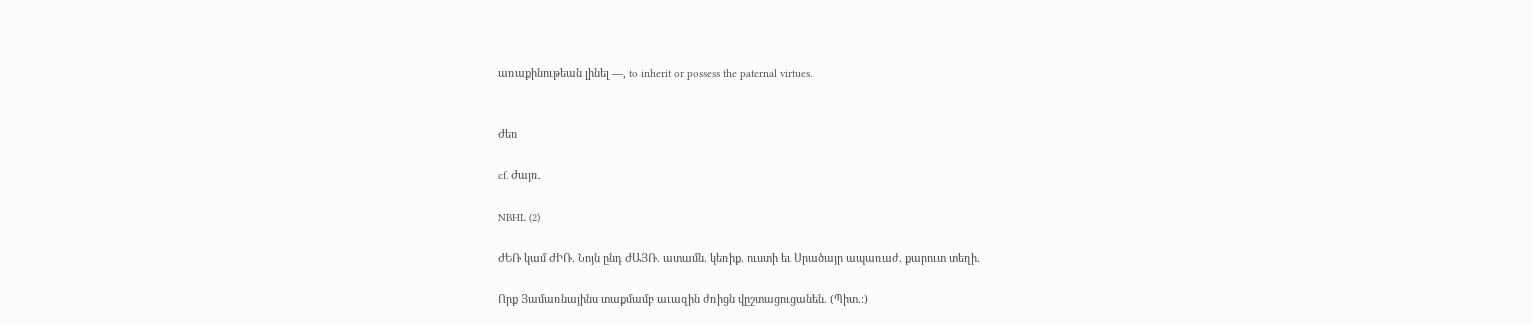առաքինութեան լինել —, to inherit or possess the paternal virtues.


Ժեռ

cf. Ժայռ.

NBHL (2)

ԺԵՌ կամ ԺԻՌ. Նոյն ընդ ԺԱՅՌ. ատամն. կեռիք. ուստի եւ Սրածայր ապառաժ. քարուտ տեղի.

Որք Յամառնայինս տաքմամբ աւազին ժռիցն վըշտացուցանեն. (Պիտ.։)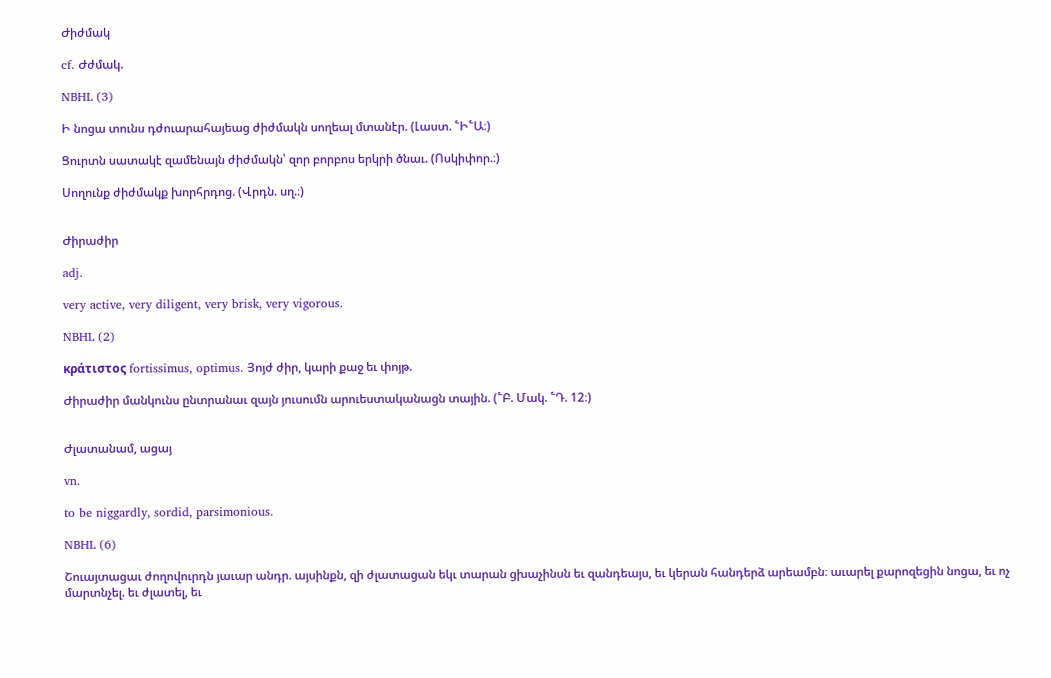Ժիժմակ

cf. Ժժմակ.

NBHL (3)

Ի նոցա տունս դժուարահայեաց ժիժմակն սողեալ մտանէր. (Լաստ. ՟Ի՟Ա։)

Ցուրտն սատակէ զամենայն ժիժմակն՝ զոր բորբոս երկրի ծնաւ. (Ոսկիփոր.։)

Սողունք ժիժմակք խորհրդոց. (Վրդն. սղ.։)


Ժիրաժիր

adj.

very active, very diligent, very brisk, very vigorous.

NBHL (2)

κράτιστος fortissimus, optimus. Յոյժ ժիր, կարի քաջ եւ փոյթ.

Ժիրաժիր մանկունս ընտրանաւ զայն յուսումն արուեստականացն տային. (՟Բ. Մակ. ՟Դ. 12։)


Ժլատանամ, ացայ

vn.

to be niggardly, sordid, parsimonious.

NBHL (6)

Շուայտացաւ ժողովուրդն յաւար անդր. այսինքն, զի ժլատացան եկւ տարան ցխաչինսն եւ զանդեայս, եւ կերան հանդերձ արեամբն։ աւարել քարոզեցին նոցա, եւ ոչ մարտնչել. եւ ժլատել, եւ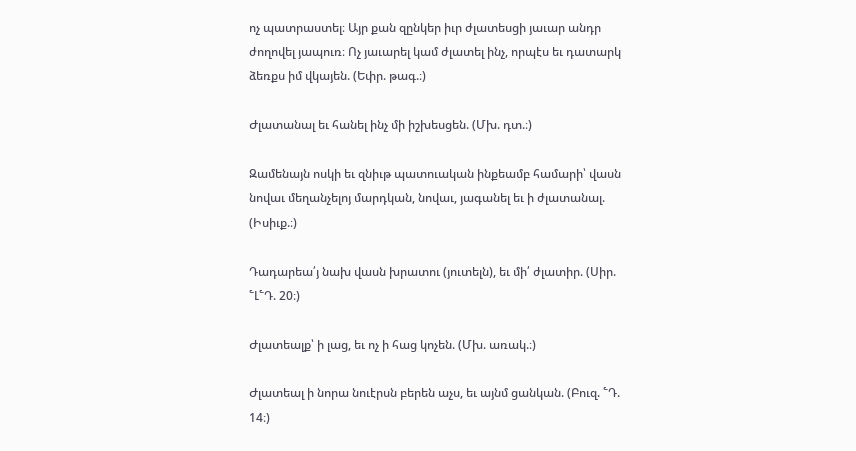ոչ պատրաստել։ Այր քան զընկեր իւր ժլատեսցի յաւար անդր ժողովել յապուռ։ Ոչ յաւարել կամ ժլատել ինչ, որպէս եւ դատարկ ձեռքս իմ վկայեն. (Եփր. թագ.։)

Ժլատանալ եւ հանել ինչ մի իշխեսցեն. (Մխ. դտ.։)

Զամենայն ոսկի եւ զնիւթ պատուական ինքեամբ համարի՝ վասն նովաւ մեղանչելոյ մարդկան, նովաւ, յագանել եւ ի ժլատանալ. (Իսիւք.։)

Դադարեա՛յ նախ վասն խրատու (յուտելն), եւ մի՛ ժլատիր. (Սիր. ՟Լ՟Դ. 20։)

Ժլատեալք՝ ի լաց, եւ ոչ ի հաց կոչեն. (Մխ. առակ.։)

Ժլատեալ ի նորա նուէրսն բերեն աչս, եւ այնմ ցանկան. (Բուզ. ՟Դ. 14։)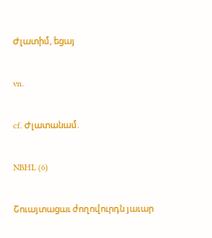Ժլատիմ, եցայ

vn.

cf. Ժլատանամ.

NBHL (6)

Շուայտացաւ ժողովուրդն յաւար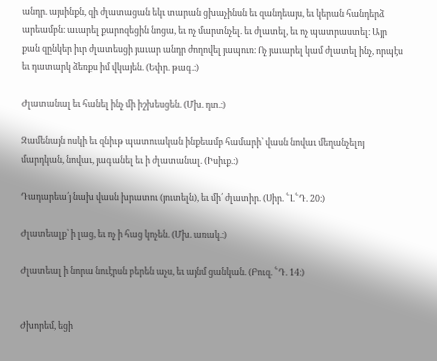անդր. այսինքն, զի ժլատացան եկւ տարան ցխաչինսն եւ զանդեայս, եւ կերան հանդերձ արեամբն։ աւարել քարոզեցին նոցա, եւ ոչ մարտնչել. եւ ժլատել, եւ ոչ պատրաստել։ Այր քան զընկեր իւր ժլատեսցի յաւար անդր ժողովել յապուռ։ Ոչ յաւարել կամ ժլատել ինչ, որպէս եւ դատարկ ձեռքս իմ վկայեն. (Եփր. թագ.։)

Ժլատանալ եւ հանել ինչ մի իշխեսցեն. (Մխ. դտ.։)

Զամենայն ոսկի եւ զնիւթ պատուական ինքեամբ համարի՝ վասն նովաւ մեղանչելոյ մարդկան, նովաւ, յագանել եւ ի ժլատանալ. (Իսիւք.։)

Դադարեա՛յ նախ վասն խրատու (յուտելն), եւ մի՛ ժլատիր. (Սիր. ՟Լ՟Դ. 20։)

Ժլատեալք՝ ի լաց, եւ ոչ ի հաց կոչեն. (Մխ. առակ.։)

Ժլատեալ ի նորա նուէրսն բերեն աչս, եւ այնմ ցանկան. (Բուզ. ՟Դ. 14։)


Ժխորեմ, եցի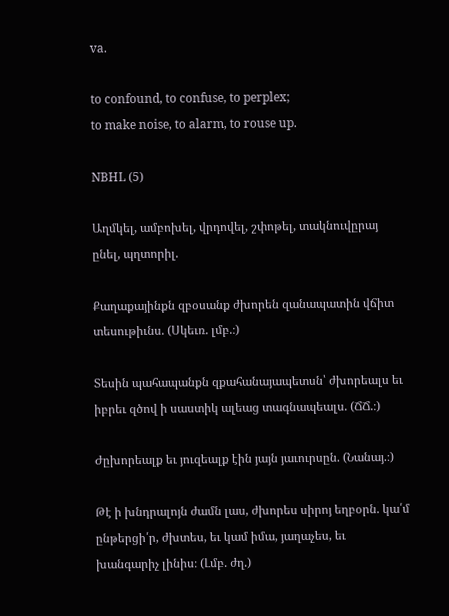va.

to confound, to confuse, to perplex;
to make noise, to alarm, to rouse up.

NBHL (5)

Աղմկել, ամբոխել, վրդովել, շփոթել, տակնուվըրայ ընել, պղտորիլ.

Քաղաքայինքն զբօսանք ժխորեն զանապատին վճիտ տեսութիւնս. (Սկեւռ. լմբ.։)

Տեսին պահապանքն զքահանայապետսն՝ ժխորեալս եւ իբրեւ զծով ի սաստիկ ալեաց տագնապեալս. (ՃՃ.։)

Ժըխորեալք եւ յուզեալք էին յայն յաւուրսըն. (Նանայ.։)

Թէ ի խնդրալոյն ժամն լաս, ժխորես սիրոյ եղբօրն. կա՛մ ընթերցի՛ր, ժխտես, եւ կամ իմա, յաղաչես, եւ խանգարիչ լինիս։ (Լմբ. ժղ.)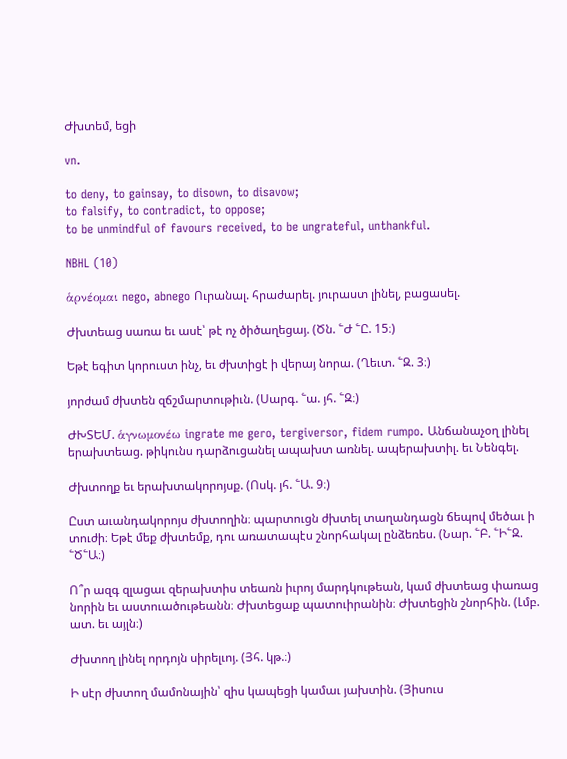Ժխտեմ, եցի

vn.

to deny, to gainsay, to disown, to disavow;
to falsify, to contradict, to oppose;
to be unmindful of favours received, to be ungrateful, unthankful.

NBHL (10)

ἁρνέομαι nego, abnego Ուրանալ. հրաժարել. յուրաստ լինել, բացասել.

Ժխտեաց սառա եւ ասէ՝ թէ ոչ ծիծաղեցայ. (Ծն. ՟Ժ ՟Ը. 15։)

Եթէ եգիտ կորուստ ինչ, եւ ժխտիցէ ի վերայ նորա. (Ղեւտ. ՟Զ. 3։)

յորժամ ժխտեն զճշմարտութիւն. (Սարգ. ՟ա. յհ. ՟Զ։)

ԺԽՏԵՄ. ἁγνωμονέω ingrate me gero, tergiversor, fidem rumpo. Անճանաչօղ լինել երախտեաց. թիկունս դարձուցանել ապախտ առնել. ապերախտիլ. եւ Նենգել.

Ժխտողք եւ երախտակորոյսք. (Ոսկ. յհ. ՟Ա. 9։)

Ըստ աւանդակորոյս ժխտողին։ պարտուցն ժխտել տաղանդացն ճեպով մեծաւ ի տուժի։ Եթէ մեք ժխտեմք, դու առատապէս շնորհակալ ընձեռես. (Նար. ՟Բ. ՟Ի՟Զ. ՟Ծ՟Ա։)

Ո՞ր ազգ զլացաւ զերախտիս տեառն իւրոյ մարդկութեան, կամ ժխտեաց փառաց նորին եւ աստուածութեանն։ Ժխտեցաք պատուիրանին։ Ժխտեցին շնորհին. (Լմբ. ատ. եւ այլն։)

Ժխտող լինել որդոյն սիրելւոյ. (Յհ. կթ.։)

Ի սէր ժխտող մամոնային՝ զիս կապեցի կամաւ յախտին. (Յիսուս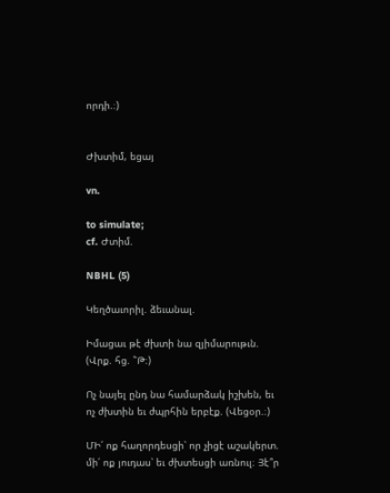որդի.։)


Ժխտիմ, եցայ

vn.

to simulate;
cf. Ժտիմ.

NBHL (5)

Կեղծաւորիլ. ձեւանալ.

Իմացաւ թէ ժխտի նա զյիմարութւն. (Վրք. հց. ՟Թ։)

Ոչ նայել ընդ նա համարձակ իշխեն, եւ ոչ ժխտին եւ ժպրհին երբէք. (Վեցօր.։)

ՄԻ՛ ոք հաղորդեսցի՝ որ չիցէ աշակերտ. մի՛ ոք յուդաս՝ եւ ժխտեսցի առնուլ։ Յէ՞ր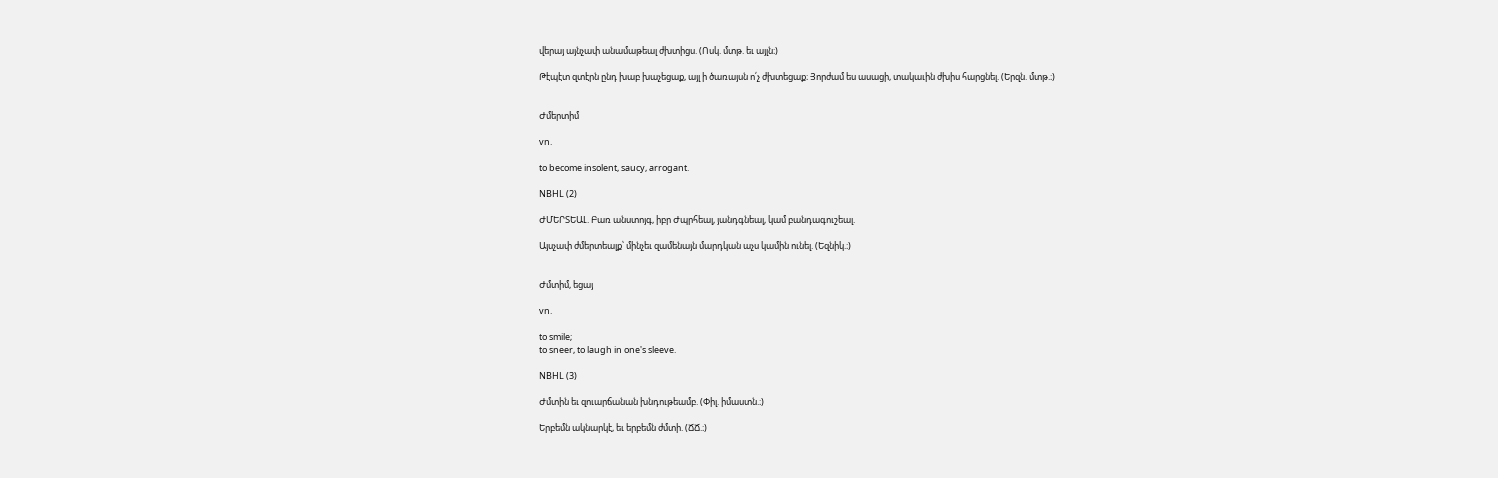վերայ այնչափ անամաթեալ ժխտիցս. (Ոսկ. մտթ. եւ այլն։)

Թէպէտ զտէրն ընդ խաբ խաչեցաք, այլ ի ծառայսն ո՛չ ժխտեցաք։ Յորժամ ես ասացի, տակաւին ժխիս հարցնել. (Երզն. մտթ.։)


Ժմերտիմ

vn.

to become insolent, saucy, arrogant.

NBHL (2)

ԺՄԵՐՏԵԱԼ. Բառ անստոյգ, իբր Ժպրհեալ, յանդգնեալ, կամ բանդագուշեալ.

Այսչափ ժմերտեալք՝ մինչեւ զամենայն մարդկան աչս կամին ունել. (Եզնիկ.։)


Ժմտիմ, եցայ

vn.

to smile;
to sneer, to laugh in one's sleeve.

NBHL (3)

Ժմտին եւ զուարճանան խնդութեամբ. (Փիլ. իմաստն.։)

Երբեմն ակնարկէ, եւ երբեմն ժմտի. (ՃՃ.։)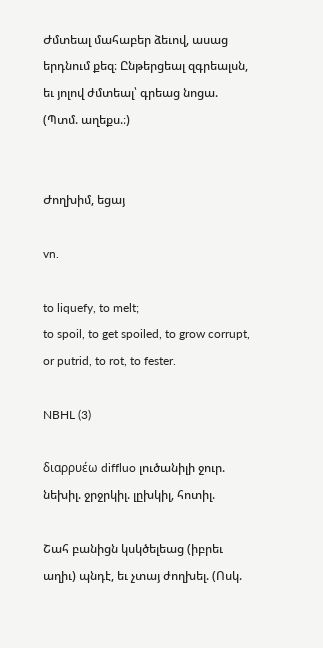Ժմտեալ մահաբեր ձեւով, ասաց երդնում քեզ։ Ընթերցեալ զգրեալսն, եւ յոլով ժմտեալ՝ գրեաց նոցա. (Պտմ. աղեքս.։)


Ժողխիմ, եցայ

vn.

to liquefy, to melt;
to spoil, to get spoiled, to grow corrupt, or putrid, to rot, to fester.

NBHL (3)

διαρρυέω diffluo լուծանիլի ջուր. նեխիլ. ջրջրկիլ. լըխկիլ, հոտիլ.

Շահ բանիցն կսկծելեաց (իբրեւ աղիւ) պնդէ, եւ չտայ ժողխել. (Ոսկ.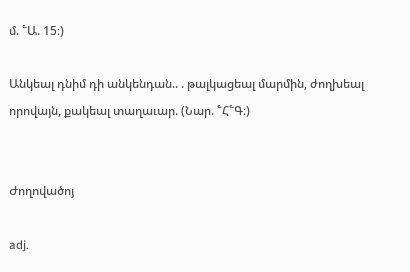մ. ՟Ա. 15։)

Անկեալ դնիմ դի անկենդան.. . թալկացեալ մարմին, ժողխեալ որովայն, քակեալ տաղաւար. (Նար. ՟Հ՟Գ։)


Ժողովածոյ

adj.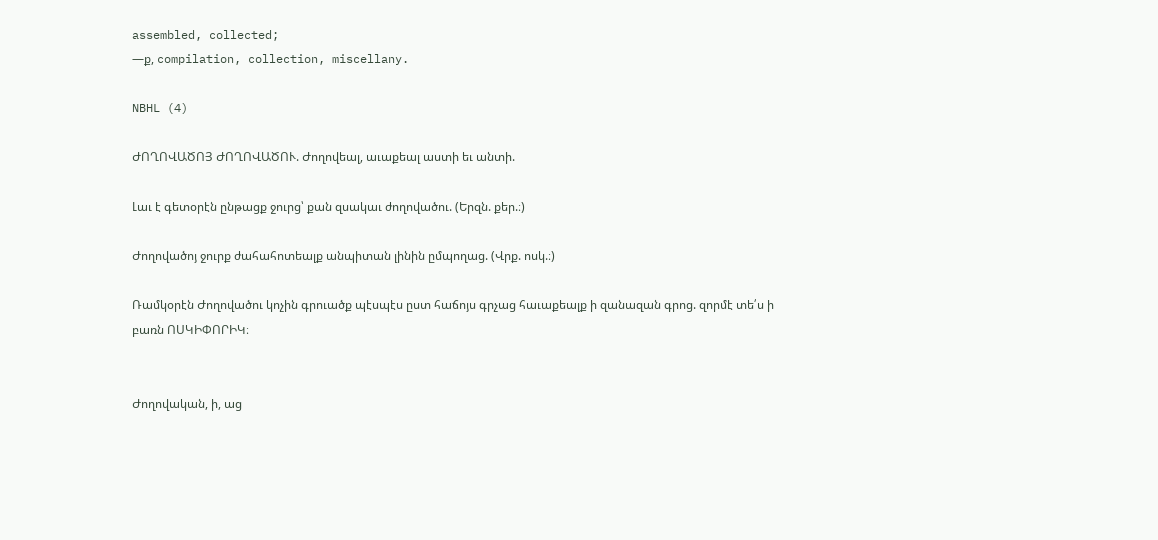assembled, collected;
—ք, compilation, collection, miscellany.

NBHL (4)

ԺՈՂՈՎԱԾՈՅ ԺՈՂՈՎԱԾՈՒ. Ժողովեալ, աւաքեալ աստի եւ անտի.

Լաւ է գետօրէն ընթացք ջուրց՝ քան զսակաւ ժողովածու. (Երզն. քեր.։)

Ժողովածոյ ջուրք ժահահոտեալք անպիտան լինին ըմպողաց. (Վրք. ոսկ.։)

Ռամկօրէն Ժողովածու կոչին գրուածք պէսպէս ըստ հաճոյս գրչաց հաւաքեալք ի զանազան գրոց. զորմէ տե՛ս ի բառն ՈՍԿԻՓՈՐԻԿ։


Ժողովական, ի, աց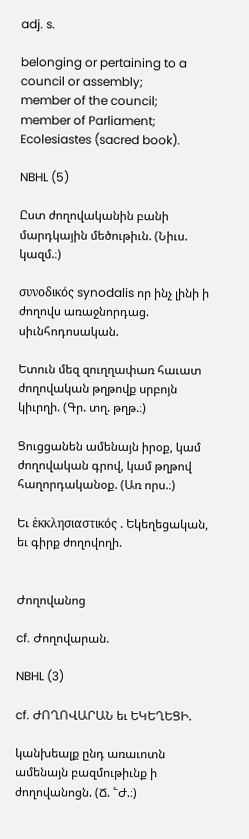adj. s.

belonging or pertaining to a council or assembly;
member of the council;
member of Parliament;
Ecolesiastes (sacred book).

NBHL (5)

Ըստ ժողովականին բանի մարդկային մեծութիւն. (Նիւս. կազմ.։)

συνοδικός synodalis որ ինչ լինի ի ժողովս առաջնորդաց. սիւնհոդոսական.

Ետուն մեզ զուղղափառ հաւատ ժողովական թղթովք սրբոյն կիւրղի. (Գր. տղ. թղթ.։)

Ցուցցանեն ամենայն իրօք, կամ ժողովական գրով, կամ թղթով հաղորդականօք. (Առ որս.։)

Եւ ἑκκλησιαστικός . Եկեղեցական, եւ գիրք ժողովողի.


Ժողովանոց

cf. Ժողովարան.

NBHL (3)

cf. ԺՈՂՈՎԱՐԱՆ եւ ԵԿԵՂԵՑԻ.

կանխեալք ընդ առաւոտն ամենայն բազմութիւնք ի ժողովանոցն. (Ճ. ՟Ժ.։)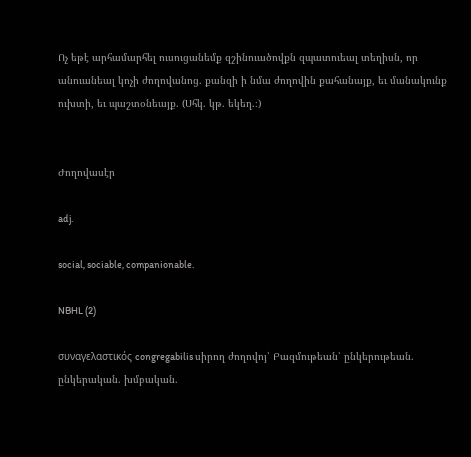Ոչ եթէ արհամարհել ուսուցանեմք զշինուածովքն զպատուեալ տեղիսն, որ անուանեալ կոչի ժողովանոց. քանզի ի նմա ժողովին քահանայք, եւ մանակունք ուխտի, եւ պաշտօնեայք. (Սհկ. կթ. եկեղ.։)


Ժողովասէր

adj.

social, sociable, companionable.

NBHL (2)

συναγελαστικός congregabilis սիրող ժողովոյ՝ Բազմութեան՝ ընկերութեան. ընկերական. խմբական.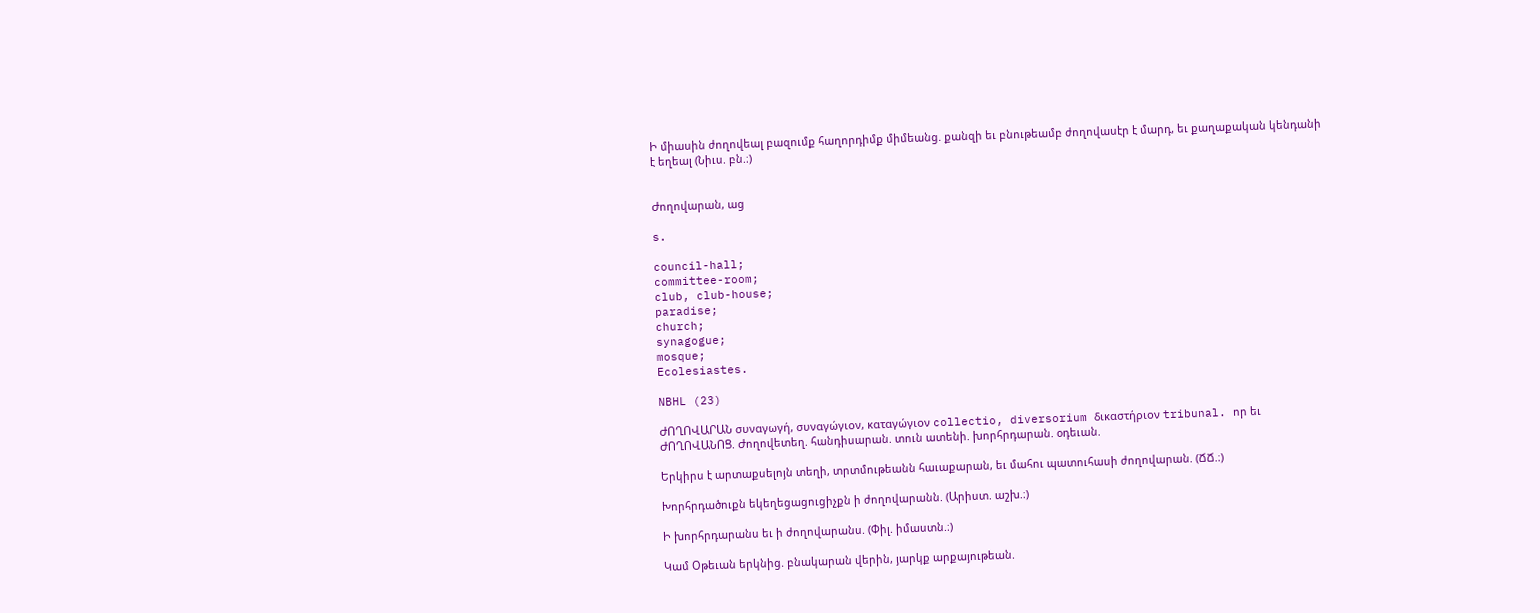Ի միասին ժողովեալ բազումք հաղորդիմք միմեանց. քանզի եւ բնութեամբ ժողովասէր է մարդ, եւ քաղաքական կենդանի է եղեալ (Նիւս. բն.։)


Ժողովարան, աց

s.

council-hall;
committee-room;
club, club-house;
paradise;
church;
synagogue;
mosque;
Ecolesiastes.

NBHL (23)

ԺՈՂՈՎԱՐԱՆ συναγωγή, συναγώγιον, καταγώγιον collectio, diversorium δικαστήριον tribunal. որ եւ ԺՈՂՈՎԱՆՈՑ. Ժողովետեղ. հանդիսարան. տուն ատենի. խորհրդարան. օդեւան.

Երկիրս է արտաքսելոյն տեղի, տրտմութեանն հաւաքարան, եւ մահու պատուհասի ժողովարան. (ՃՃ.։)

Խորհրդածուքն եկեղեցացուցիչքն ի ժողովարանն. (Արիստ. աշխ.։)

Ի խորհրդարանս եւ ի ժողովարանս. (Փիլ. իմաստն.։)

Կամ Օթեւան երկնից. բնակարան վերին, յարկք արքայութեան.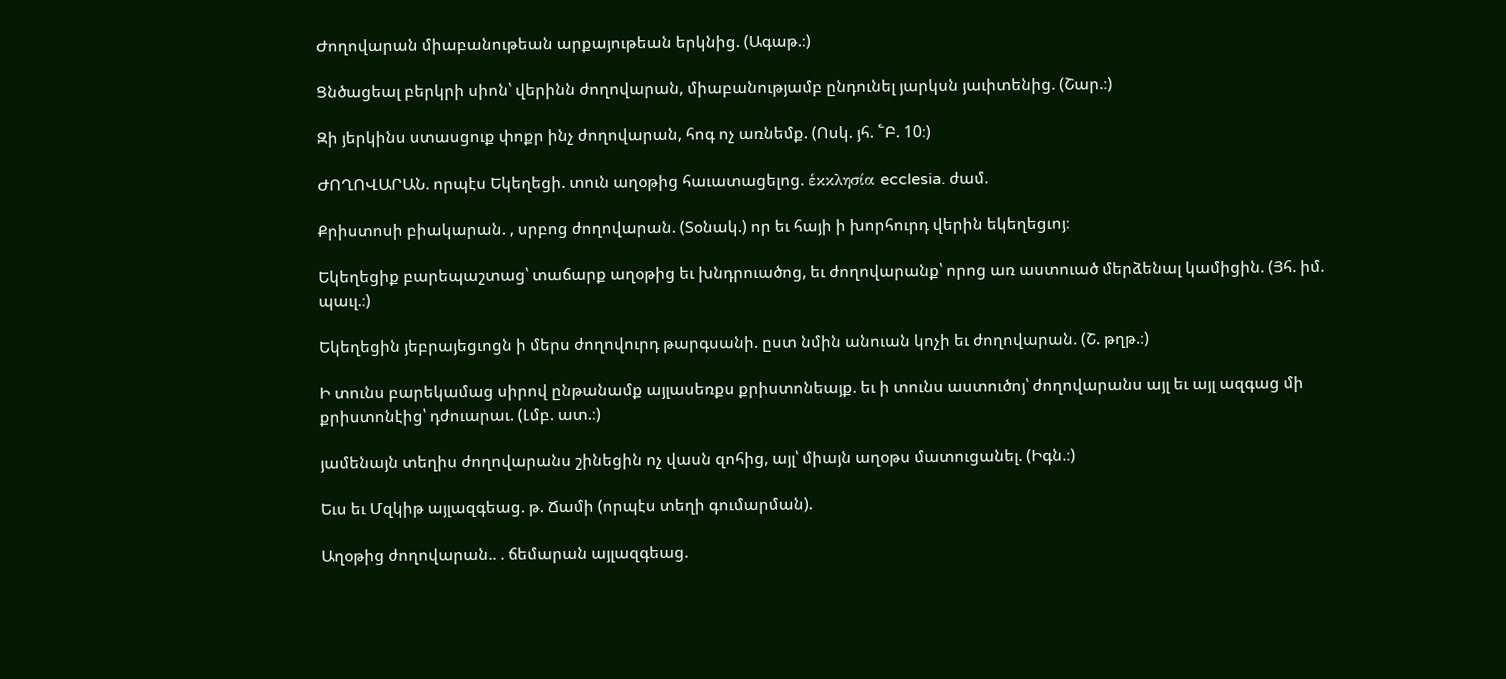Ժողովարան միաբանութեան արքայութեան երկնից. (Ագաթ.։)

Ցնծացեալ բերկրի սիոն՝ վերինն ժողովարան, միաբանությամբ ընդունել յարկսն յաւիտենից. (Շար.։)

Զի յերկինս ստասցուք փոքր ինչ ժողովարան, հոգ ոչ առնեմք. (Ոսկ. յհ. ՟Բ. 10։)

ԺՈՂՈՎԱՐԱՆ. որպէս Եկեղեցի. տուն աղօթից հաւատացելոց. ἑκκλησία ecclesia. ժամ.

Քրիստոսի բիակարան. , սրբոց ժողովարան. (Տօնակ.) որ եւ հայի ի խորհուրդ վերին եկեղեցւոյ։

Եկեղեցիք բարեպաշտաց՝ տաճարք աղօթից եւ խնդրուածոց, եւ ժողովարանք՝ որոց առ աստուած մերձենալ կամիցին. (Յհ. իմ. պաւլ.։)

Եկեղեցին յեբրայեցւոցն ի մերս ժողովուրդ թարգսանի. ըստ նմին անուան կոչի եւ ժողովարան. (Շ. թղթ.։)

Ի տունս բարեկամաց սիրով ընթանամք այլասեռքս քրիստոնեայք. եւ ի տունս աստուծոյ՝ ժողովարանս այլ եւ այլ ազգաց մի քրիստոնէից՝ դժուարաւ. (Լմբ. ատ.։)

յամենայն տեղիս ժողովարանս շինեցին ոչ վասն զոհից, այլ՝ միայն աղօթս մատուցանել. (Իգն.։)

Եւս եւ Մզկիթ այլազգեաց. թ. Ճամի (որպէս տեղի գումարման).

Աղօթից ժողովարան.. . ճեմարան այլազգեաց.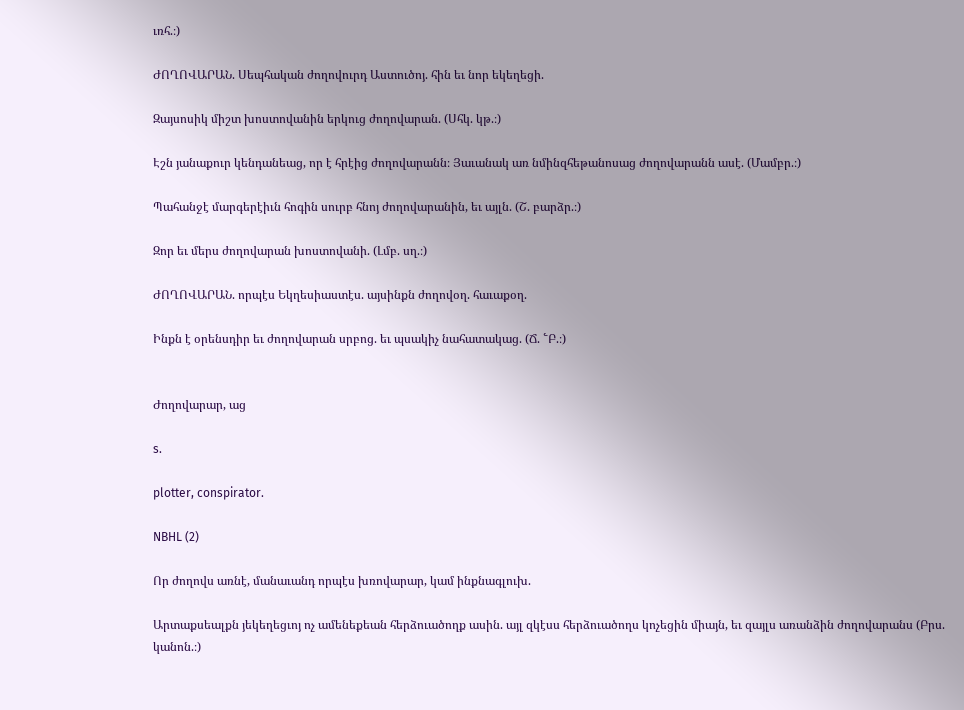ւռհ.։)

ԺՈՂՈՎԱՐԱՆ. Սեպհական ժողովուրդ Աստուծոյ. հին եւ նոր եկեղեցի.

Զայսոսիկ միշտ խոստովանին երկուց ժողովարան. (Սհկ. կթ.։)

Էշն յանաքուր կենդանեաց, որ է հրէից ժողովարանն։ Յաւանակ առ նմինզհեթանոսաց ժողովարանն ասէ. (Մամբր.։)

Պահանջէ մարգերէիւն հոգին սուրբ հնոյ ժողովարանին, եւ այլն. (Շ. բարձր.։)

Զոր եւ մերս ժողովարան խոստովանի. (Լմբ. սղ.։)

ԺՈՂՈՎԱՐԱՆ. որպէս Եկղեսիաստէս. այսինքն ժողովօղ. հաւաքօղ.

Ինքն է օրենսդիր եւ ժողովարան սրբոց. եւ պսակիչ նահատակաց. (Ճ. ՟Բ.։)


Ժողովարար, աց

s.

plotter, conspirator.

NBHL (2)

Որ ժողովս առնէ, մանաւանդ որպէս խռովարար, կամ ինքնագլուխ.

Արտաքսեալքն յեկեղեցւոյ ոչ ամենեքեան հերձուածողք ասին. այլ զկէսս հերձուածողս կոչեցին միայն, եւ զայլս առանձին ժողովարանս (Բրս. կանոն.։)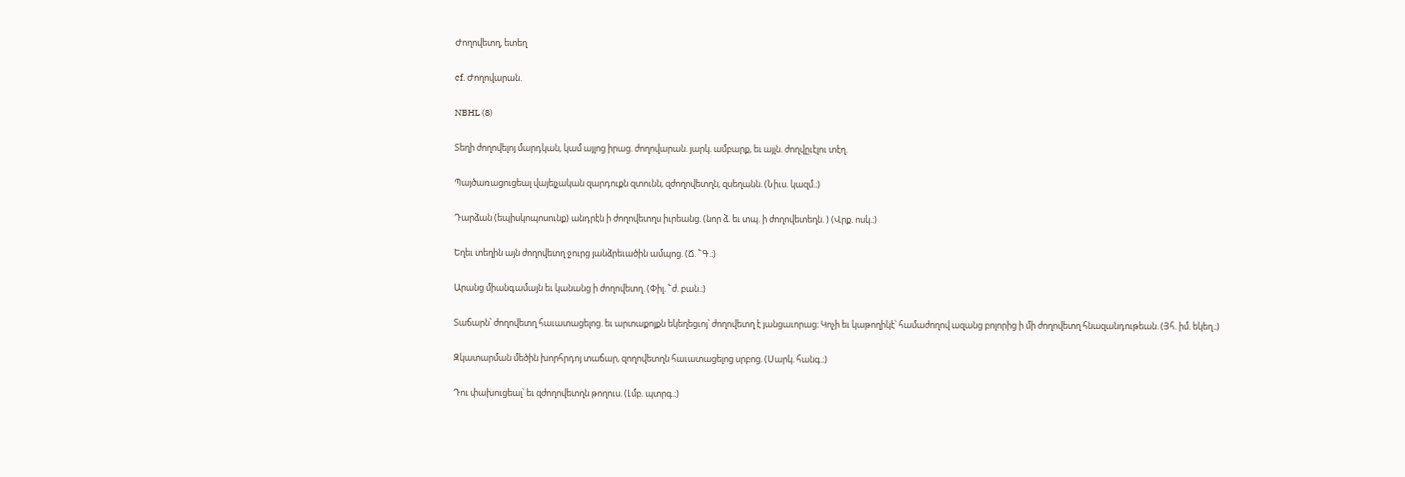Ժողովետղ, ետեղ

cf. Ժողովարան.

NBHL (8)

Տեղի ժողովելոյ մարդկան, կամ այլոց իրաց. ժողովարան. յարկ. ամբարք, եւ այլն. ժողվըւէլու տէղ.

Պայծառացուցեալ վայելչական զարդուքն զտունն, զժողովետղն, զսեղանն. (Նիւս. կազմ.։)

Դարձան (եպիսկոպոսունք) անդրէն ի ժողովետղս իւրեանց. (նոր ձ. եւ տպ. ի ժողովետեղն. ) (Վրք. ոսկ.։)

Եղեւ տեղին այն ժողովետղ ջուրց յանձրեւածին ամպոց. (Ճ. ՟Գ.։)

Արանց միանգամայն եւ կանանց ի ժողովետղ. (Փիլ. ՟ժ. բան.։)

Տաճարն՝ ժողովետղ հաւատացելոց. եւ արտաքոյքն եկեղեցւոյ՝ ժողովետղ է յանցաւորաց։ Կոչի եւ կաթողիկէ՝ համաժողով ազանց բոլորից ի մի ժողովետղ հնազանդութեան. (Յհ. իմ. եկեղ.։)

Զկատարման մեծին խորհրդոյ տաճար, զողովետղն հաւատացելոց սրբոց. (Սարկ. հանգ.։)

Դու փախուցեալ՝ եւ զժողովետղն թողուս. (Լմբ. պտրգ.։)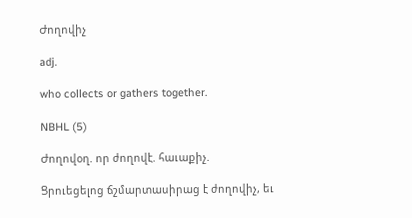Ժողովիչ

adj.

who collects or gathers together.

NBHL (5)

Ժողովօղ. որ ժողովէ. հաւաքիչ.

Ցրուեցելոց ճշմարտասիրաց է ժողովիչ, եւ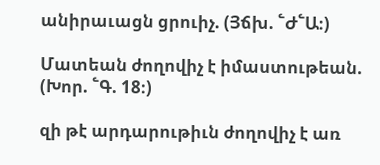անիրաւացն ցրուիչ. (Յճխ. ՟Ժ՟Ա։)

Մատեան ժողովիչ է իմաստութեան. (Խոր. ՟Գ. 18։)

զի թէ արդարութիւն ժողովիչ է առ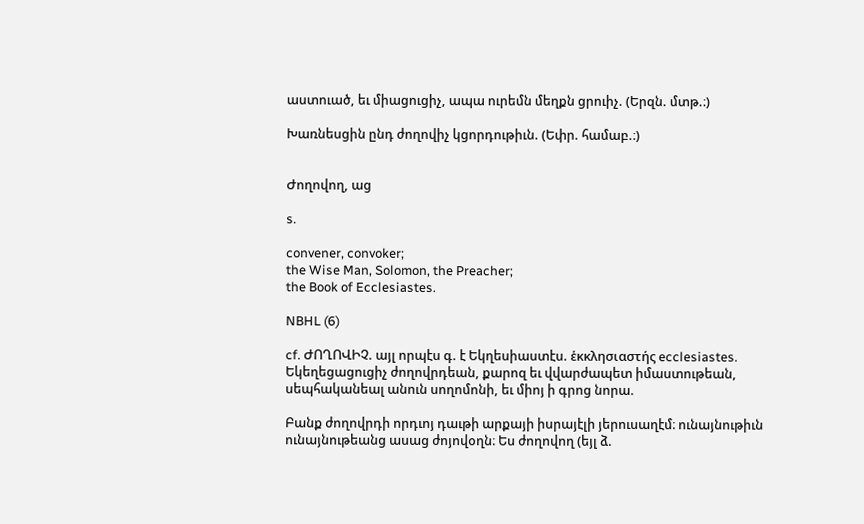աստուած, եւ միացուցիչ, ապա ուրեմն մեղքն ցրուիչ. (Երզն. մտթ.։)

Խառնեսցին ընդ ժողովիչ կցորդութիւն. (Եփր. համաբ.։)


Ժողովող, աց

s.

convener, convoker;
the Wise Man, Solomon, the Preacher;
the Book of Ecclesiastes.

NBHL (6)

cf. ԺՈՂՈՎԻՉ. այլ որպէս գ. է Եկղեսիաստէս. ἑκκλησιαστής ecclesiastes. Եկեղեցացուցիչ ժողովրդեան, քարոզ եւ վվարժապետ իմաստութեան, սեպհականեալ անուն սողոմոնի, եւ միոյ ի գրոց նորա.

Բանք ժողովրդի որդւոյ դաւթի արքայի իսրայէլի յերուսաղէմ։ ունայնութիւն ունայնութեանց ասաց ժոյովօղն։ Ես ժողովող (եյլ ձ.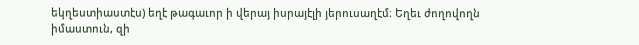եկղեստիաստէս) եղէ թագաւոր ի վերայ իսրայէլի յերուսաղէմ։ Եղեւ ժողովողն իմաստուն, զի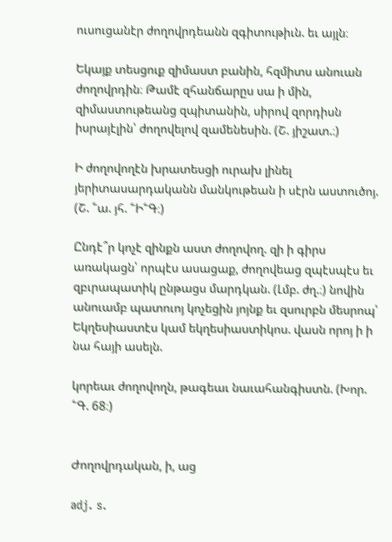ուսուցանէր ժողովրդեանն զգիտութիւն. եւ այլն։

Եկայք տեսցուք զիմաստ բանին, հզմիտս անուան ժողովրդին։ Թամէ զհանճարըս սա ի մին, զիմաստութեանց զպիտանին, սիրով զորդիսն իսրայէլին՝ ժողովելով զամենեսին. (Շ. յիշատ.։)

Ի ժողովողէն խրատեսցի ուրախ լինել յերիտասարդականն մանկութեան ի սէրն աստուծոյ. (Շ. ՟ա. յհ. ՟Ի՟Գ։)

Ընդէ՞ր կոչէ զինքն աստ ժողովող. զի ի գիրս առակացն՝ որպէս ասացաք, ժողովեաց զպէսպէս եւ զբւրապատիկ ընթացս մարդկան. (Լմբ. ժղ.։) նովին անուամբ պատուոյ կոչեցին յոյնք եւ զսուրբն մեսրոպ՝ Եկղեսիաստէս կամ եկղեսիաստիկոս. վասն որոյ ի ի նա հայի ասելն.

կորեաւ ժողովողն, թագեաւ նաւահանգիստն. (Խոր. ՟Գ. 68։)


Ժողովրդական, ի, աց

adj. s.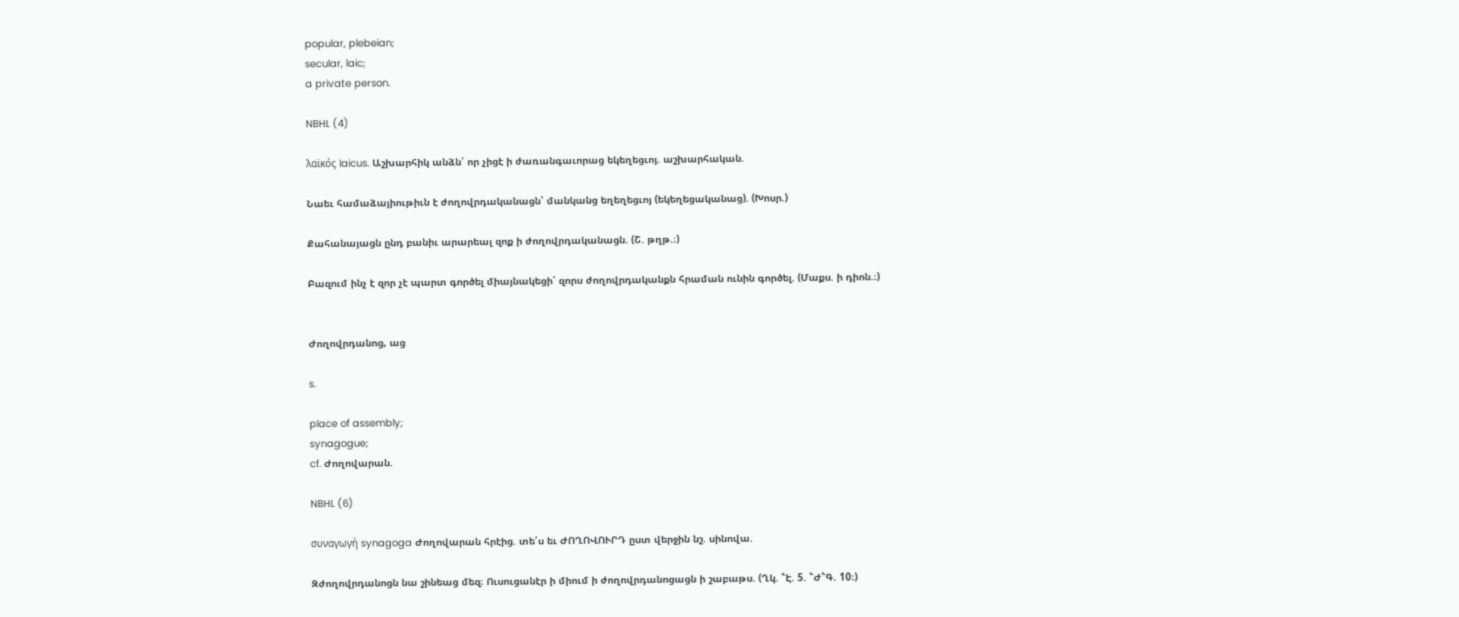popular, plebeian;
secular, laic;
a private person.

NBHL (4)

λαϊκός laicus. Աշխարհիկ անձն՝ որ չիցէ ի ժառանգաւորաց եկեղեցւոյ. աշխարհական.

Նաեւ համաձայիութիւն է ժողովրդականացն՝ մանկանց եղեղեցւոյ (եկեղեցականաց). (Խոսր.)

Քահանայացն ընդ բանիւ արարեալ զոք ի ժողովրդականացն. (Շ. թղթ.։)

Բազում ինչ է զոր չէ պարտ գործել միայնակեցի՝ զորս ժողովրդականքն հրաման ունին գործել. (Մաքս. ի դիոն.։)


Ժողովրդանոց, աց

s.

place of assembly;
synagogue;
cf. Ժողովարան.

NBHL (6)

συναγωγή synagoga Ժողովարան հրէից. տե՛ս եւ ԺՈՂՈՎՈՒՐԴ ըստ վերջին նշ. սինովա.

Զժողովրդանոցն նա շինեաց մեզ։ Ուսուցանէր ի միում ի ժողովրդանոցացն ի շաբաթս. (Ղկ. ՟Է. 5. ՟Ժ՟Գ. 10։)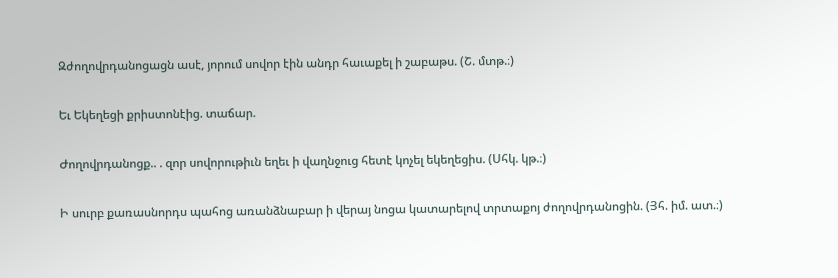Զժողովրդանոցացն ասէ, յորում սովոր էին անդր հաւաքել ի շաբաթս. (Շ. մտթ.։)

Եւ Եկեղեցի քրիստոնէից. տաճար.

Ժողովրդանոցք.. . զոր սովորութիւն եղեւ ի վաղնջուց հետէ կոչել եկեղեցիս. (Սհկ. կթ.։)

Ի սուրբ քառասնորդս պահոց առանձնաբար ի վերայ նոցա կատարելով տրտաքոյ ժողովրդանոցին. (Յհ. իմ. ատ.։)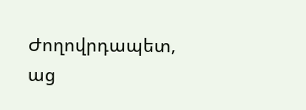Ժողովրդապետ, աց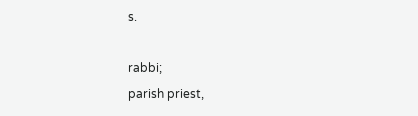s.

rabbi;
parish priest,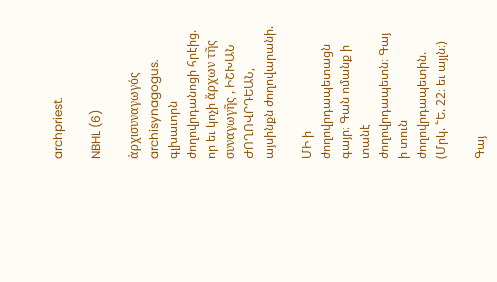archpriest.

NBHL (6)

ἁρχισυναγωγός archisynagogus. գլխաւորն ժողովրդանոցի հրէից. որ եւ կոչի ἅρχων τῆς συναγωγῆς , ԻՇԽԱՆ ԺՈՂՈՎՐԴԵԱՆ, այսինքն ժողովարանի.

ՄԻ ի ժողովրդապետացն գայր։ Գան ոմանք ի տանէ ժողովրդապետն։ Գայ ի տուն ժողովրդապետին. (Մրկ. ՟Ե. 22։ եւ այլն։)

Գայ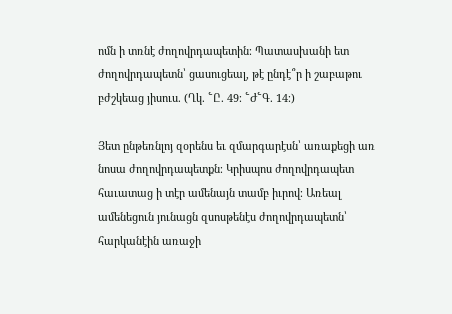ոմն ի տռնէ ժողովրդապետին։ Պատասխանի ետ ժողովրդապետն՝ ցասուցեալ, թէ ընդէ՞ր ի շաբաթու բժշկեաց յիսուս. (Ղկ. ՟Ը. 49։ ՟Ժ՟Գ. 14։)

Յետ ընթեռնլոյ զօրենս եւ զմարգարէսն՝ առաքեցի առ նոսա ժողովրդապետքն։ Կրիսպոս ժողովրդապետ հաւատաց ի տէր ամենայն տամբ իւրով։ Առեալ ամենեցուն յունացն զսոսթենէս ժողովրդապետն՝ հարկանէին առաջի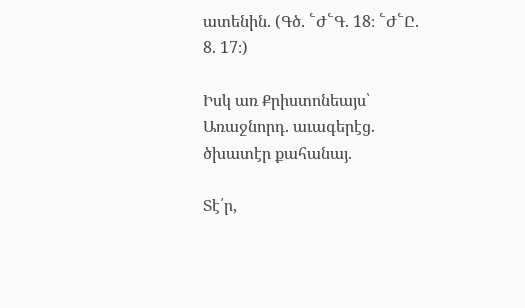ատենին. (Գծ. ՟Ժ՟Գ. 18։ ՟Ժ՟Ը. 8. 17։)

Իսկ առ Քրիստոնեայս՝ Առաջնորդ. աւագերէց. ծխատէր քահանայ.

Տէ՛ր,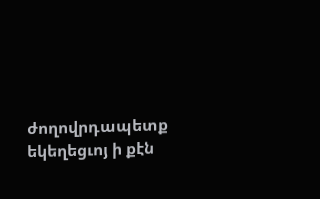ժողովրդապետք եկեղեցւոյ ի քէն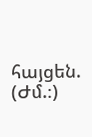հայցեն. (Ժմ.։)